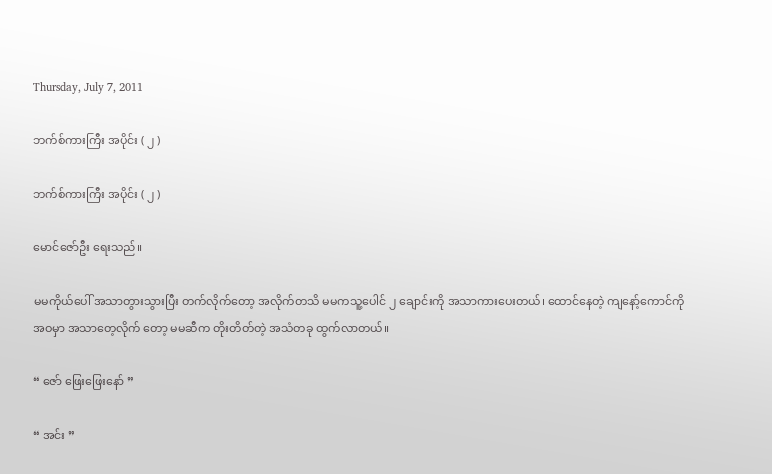Thursday, July 7, 2011

ဘက်စ်ကားကြီး အပိုင်း ( ၂ )

ဘက်စ်ကားကြီး အပိုင်း ( ၂ )

မောင်ဇော်ဦး ရေးသည်။

မမကိုယ်ပေါ် အသာတွားသွားပြီး တက်လိုက်တော့ အလိုက်တသိ မမကသူ့ပေါင် ၂ ချောင်းကို အသာကားပေးတယ်၊ ထောင်နေတဲ့ ကျနော့်ကောင်ကို အဝမှာ အသာတေ့လိုက် တော့ မမဆီက တိုးတိတ်တဲ့ အသံတခု ထွက်လာတယ်။

“ ဇော် ဖြေးဖြေးနော် ”

“ အင်း ”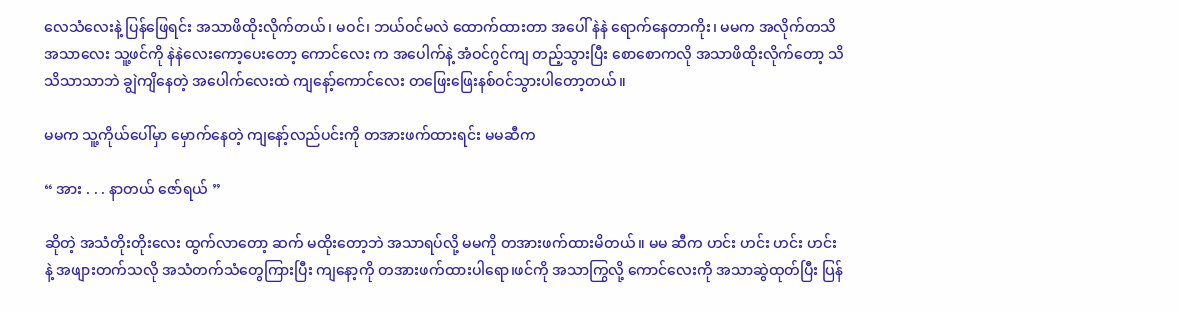လေသံလေးနဲ့ ပြန်ဖြေရင်း အသာဖိထိုးလိုက်တယ်၊ မဝင်၊ ဘယ်ဝင်မလဲ ထောက်ထားတာ အပေါ် နဲနဲ ရောက်နေတာကိုး၊ မမက အလိုက်တသိ အသာလေး သူ့ဖင်ကို နဲနဲလေးကော့ပေးတော့ ကောင်လေး က အပေါက်နဲ့ အံဝင်ဂွင်ကျ တည့်သွားပြီး စောစောကလို အသာဖိထိုးလိုက်တော့ သိသိသာသာဘဲ ချွဲကျိနေတဲ့ အပေါက်လေးထဲ ကျနော့်ကောင်လေး တဖြေးဖြေးနစ်ဝင်သွားပါတော့တယ်။

မမက သူ့ကိုယ်ပေါ်မှာ မှောက်နေတဲ့ ကျနော့်လည်ပင်းကို တအားဖက်ထားရင်း မမဆီက

“ အား . . . နာတယ် ဇော်ရယ် ”

ဆိုတဲ့ အသံတိုးတိုးလေး ထွက်လာတော့ ဆက် မထိုးတော့ဘဲ အသာရပ်လို့ မမကို တအားဖက်ထားမိတယ်။ မမ ဆီက ဟင်း ဟင်း ဟင်း ဟင်း နဲ့ အဖျားတက်သလို အသံတက်သံတွေကြားပြီး ကျနော့ကို တအားဖက်ထားပါရော၊ဖင်ကို အသာကြွလို့ ကောင်လေးကို အသာဆွဲထုတ်ပြီး ပြန်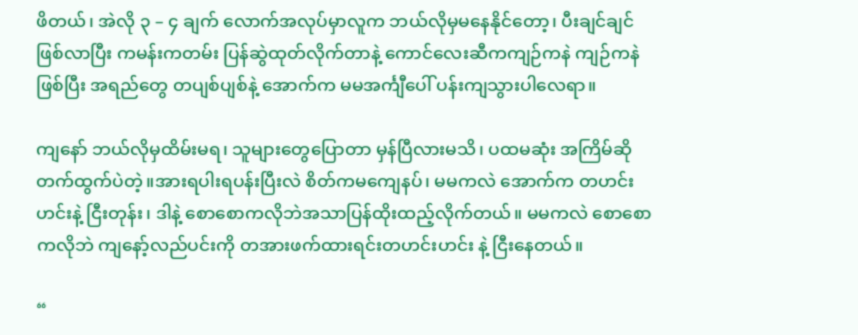ဖိတယ်၊ အဲလို ၃ – ၄ ချက် လောက်အလုပ်မှာလူက ဘယ်လိုမှမနေနိုင်တော့၊ ပီးချင်ချင်ဖြစ်လာပြီး ကမန်းကတမ်း ပြန်ဆွဲထုတ်လိုက်တာနဲ့ ကောင်လေးဆီကကျဉ်ကနဲ ကျဉ်ကနဲဖြစ်ပြီး အရည်တွေ တပျစ်ပျစ်နဲ့ အောက်က မမအင်္ကျီပေါ် ပန်းကျသွားပါလေရာ။

ကျနော် ဘယ်လိုမှထိမ်းမရ၊ သူများတွေပြောတာ မှန်ပြီလားမသိ၊ ပထမဆုံး အကြိမ်ဆို တက်ထွက်ပဲတဲ့။အားရပါးရပန်းပြီးလဲ စိတ်ကမကျေနပ်၊ မမကလဲ အောက်က တဟင်းဟင်းနဲ့ ငြီးတုန်း၊ ဒါနဲ့ စောစောကလိုဘဲအသာပြန်ထိုးထည့်လိုက်တယ်။ မမကလဲ စောစောကလိုဘဲ ကျနော့်လည်ပင်းကို တအားဖက်ထားရင်းတဟင်းဟင်း နဲ့ ငြီးနေတယ်။

“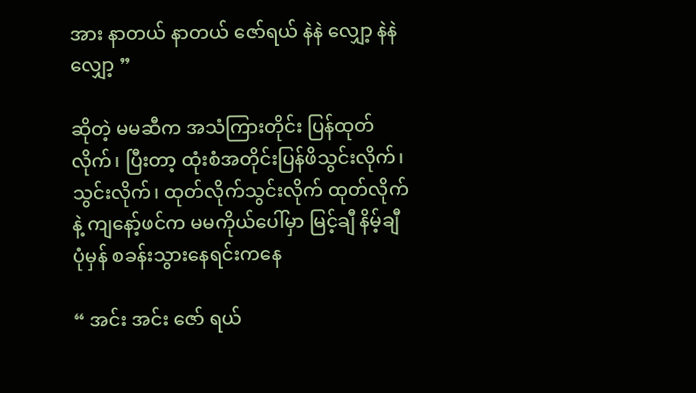အား နာတယ် နာတယ် ဇော်ရယ် နဲနဲ လျှော့ နဲနဲ လျှော့ ”

ဆိုတဲ့ မမဆီက အသံကြားတိုင်း ပြန်ထုတ်လိုက်၊ ပြီးတာ့ ထုံးစံအတိုင်းပြန်ဖိသွင်းလိုက်၊ သွင်းလိုက်၊ ထုတ်လိုက်သွင်းလိုက် ထုတ်လိုက်နဲ့ ကျနော့်ဖင်က မမကိုယ်ပေါ်မှာ မြင့်ချီ နိမ့်ချီ ပုံမှန် စခန်းသွားနေရင်းကနေ

“ အင်း အင်း ဇော် ရယ်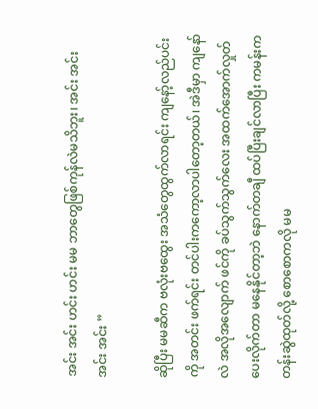အင်း အင်း ဟင်း ဟင်း မမ ဘာတွေဖြစ်ကုန်လဲမသိဘူး၊ အင်း အင်း အင်း အင်း ”

ဆိုပြီး မမဆီက ဗလုံးဗထွေး အသံတွေထွက်လာရင်း ကျနော့်လည်ပင်းကို အတင်း ဖက်ရင်း တင်ပါးကကော့လာပါတော့တယ်၊ အဲဒီမှာ ကျနော်လဲ အလိုအလျောက် ဖင်ကို ခပ်သွက်သွက်လေး အထက်အောက်လှုတ်ပေးလိုက်တာ မနေနိုင်တာ့ဘဲ နောက်တချီ ထပ်ပြီးချင်လာပြီး ကမန်းကတန်းဆွဲထုတ်လို့ စောစောကလို မမ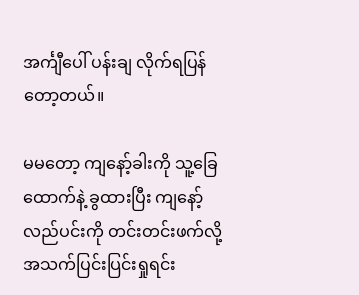အင်္ကျီပေါ် ပန်းချ လိုက်ရပြန်တော့တယ်။

မမတော့ ကျနော့်ခါးကို သူ့ခြေထောက်နဲ့ ခွထားပြီး ကျနော့်လည်ပင်းကို တင်းတင်းဖက်လို့ အသက်ပြင်းပြင်းရှုရင်း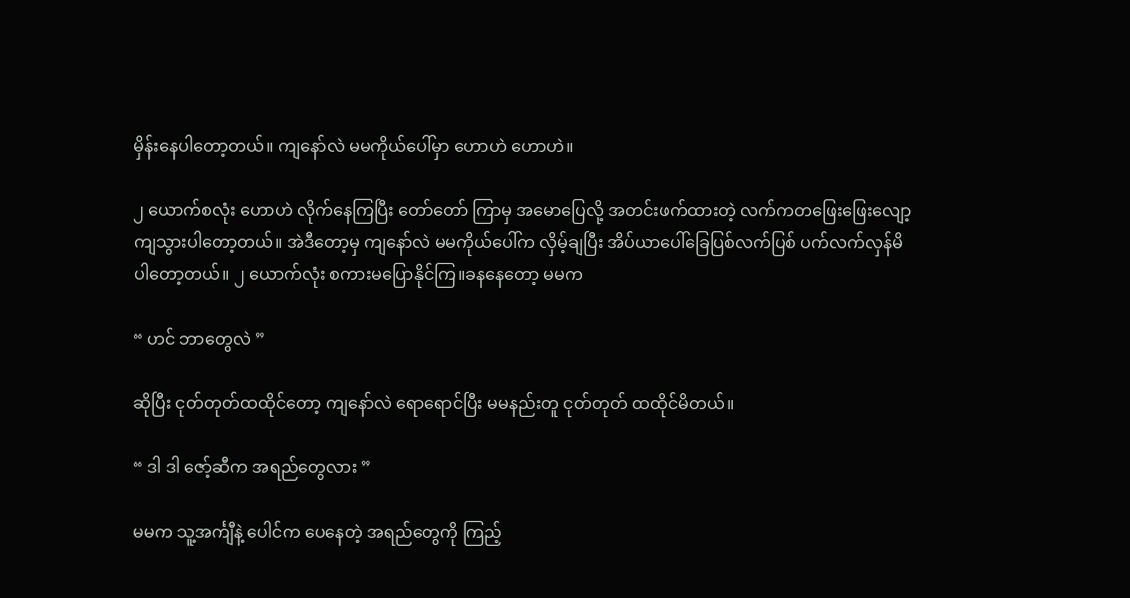မှိန်းနေပါတော့တယ်။ ကျနော်လဲ မမကိုယ်ပေါ်မှာ ဟောဟဲ ဟောဟဲ။

၂ ယောက်စလုံး ဟောဟဲ လိုက်နေကြပြီး တော်တော် ကြာမှ အမောပြေလို့ အတင်းဖက်ထားတဲ့ လက်ကတဖြေးဖြေးလျော့ကျသွားပါတော့တယ်။ အဲဒီတော့မှ ကျနော်လဲ မမကိုယ်ပေါ်က လှိမ့်ချပြီး အိပ်ယာပေါ်ခြေပြစ်လက်ပြစ် ပက်လက်လှန်မိပါတော့တယ်။ ၂ ယောက်လုံး စကားမပြောနိုင်ကြ။ခနနေတော့ မမက

“ ဟင် ဘာတွေလဲ ”

ဆိုပြီး ငုတ်တုတ်ထထိုင်တော့ ကျနော်လဲ ရောရောင်ပြီး မမနည်းတူ ငုတ်တုတ် ထထိုင်မိတယ်။

“ ဒါ ဒါ ဇော့်ဆီက အရည်တွေလား ”

မမက သူ့အင်္ကျီနဲ့ ပေါင်က ပေနေတဲ့ အရည်တွေကို ကြည့်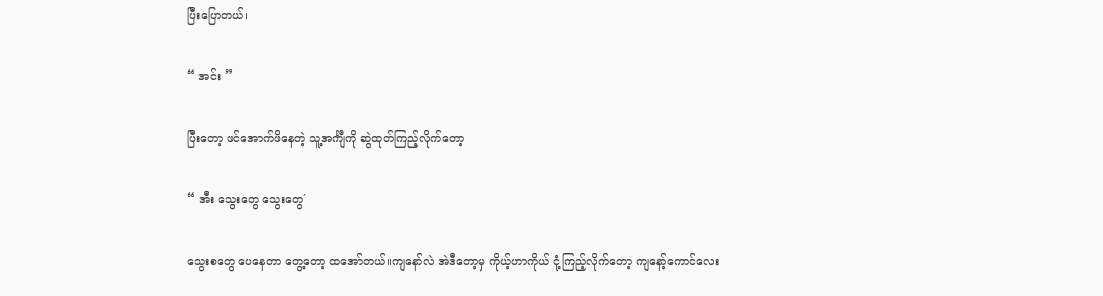ပြီးပြောတယ်၊

“ အင်း ”

ပြီးတော့ ဖင်အောက်ဖိနေတဲ့ သူ့အင်္ကျီကို ဆွဲထုတ်ကြည့်လိုက်တော့

“ အီး သွေးတွေ သွေးတွေ´

သွေးစတွေ ပေနေတာ တွေ့တော့ ထအော်တယ်။ကျနော်လဲ အဲဒီတော့မှ ကိုယ့်ဟာကိုယ် ငုံ့ကြည့်လိုက်တော့ ကျနော့်ကောင်လေး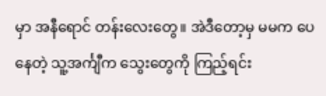မှာ အနီရောင် တန်းလေးတွေ။ အဲဒီတော့မှ မမက ပေနေတဲ့ သူ့အင်္ကျီက သွေးတွေကို ကြည့်ရင်း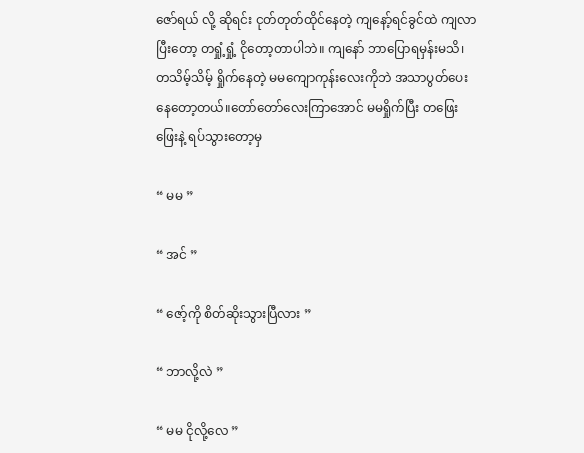ဇော်ရယ် လို့ ဆိုရင်း ငုတ်တုတ်ထိုင်နေတဲ့ ကျနော့်ရင်ခွင်ထဲ ကျလာပြီးတော့ တရှုံ့ရှုံ့ ငိုတော့တာပါဘဲ။ ကျနော် ဘာပြောရမှန်းမသိ၊ တသိမ့်သိမ့် ရှိုက်နေတဲ့ မမကျောကုန်းလေးကိုဘဲ အသာပွတ်ပေးနေတော့တယ်။တော်တော်လေးကြာအောင် မမရှိုက်ပြီး တဖြေးဖြေးနဲ့ ရပ်သွားတော့မှ

“ မမ ”

“ အင် ”

“ ဇော့်ကို စိတ်ဆိုးသွားပြီလား ”

“ ဘာလို့လဲ ”

“ မမ ငိုလို့လေ ”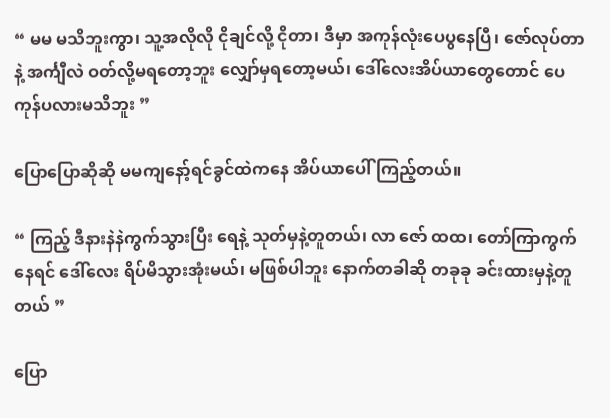“ မမ မသိဘူးကွာ၊ သူ့အလိုလို ငိုချင်လို့ ငိုတာ၊ ဒီမှာ အကုန်လုံးပေပွနေပြီ၊ ဇော်လုပ်တာနဲ့ အင်္ကျီလဲ ဝတ်လို့မရတော့ဘူး လျှော်မှရတော့မယ်၊ ဒေါ်လေးအိပ်ယာတွေတောင် ပေကုန်ပလားမသိဘူး ”

ပြောပြောဆိုဆို မမကျနော့်ရင်ခွင်ထဲကနေ အိပ်ယာပေါ် ကြည့်တယ်။

“ ကြည့် ဒီနားနဲနဲကွက်သွားပြီး ရေနဲ့ သုတ်မှနဲ့တူတယ်၊ လာ ဇော် ထထ၊ တော်ကြာကွက်နေရင် ဒေါ်လေး ရိပ်မိသွားအုံးမယ်၊ မဖြစ်ပါဘူး နောက်တခါဆို တခုခု ခင်းထားမှနဲ့တူတယ် ”

ပြော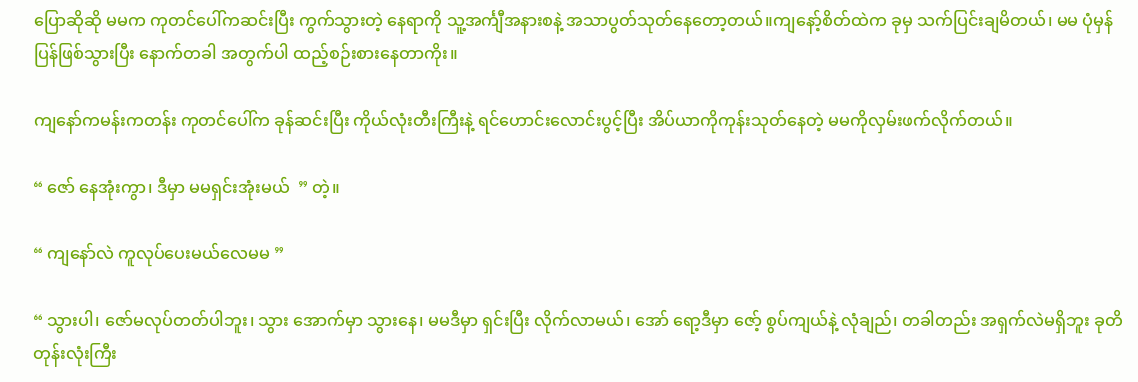ပြောဆိုဆို မမက ကုတင်ပေါ်ကဆင်းပြီး ကွက်သွားတဲ့ နေရာကို သူ့အင်္ကျီအနားစနဲ့ အသာပွတ်သုတ်နေတော့တယ်။ကျနော့်စိတ်ထဲက ခုမှ သက်ပြင်းချမိတယ်၊ မမ ပုံမှန်ပြန်ဖြစ်သွားပြီး နောက်တခါ အတွက်ပါ ထည့်စဉ်းစားနေတာကိုး။

ကျနော်ကမန်းကတန်း ကုတင်ပေါ်က ခုန်ဆင်းပြီး ကိုယ်လုံးတီးကြီးနဲ့ ရင်ဟောင်းလောင်းပွင့်ပြီး အိပ်ယာကိုကုန်းသုတ်နေတဲ့ မမကိုလှမ်းဖက်လိုက်တယ်။

“ ဇော် နေအုံးကွာ၊ ဒီမှာ မမရှင်းအုံးမယ်  ” တဲ့။

“ ကျနော်လဲ ကူလုပ်ပေးမယ်လေမမ ”

“ သွားပါ၊ ဇော်မလုပ်တတ်ပါဘူး၊ သွား အောက်မှာ သွားနေ၊ မမဒီမှာ ရှင်းပြီး လိုက်လာမယ်၊ အော် ရော့ဒီမှာ ဇော့် စွပ်ကျယ်နဲ့ လုံချည်၊ တခါတည်း အရှက်လဲမရှိဘူး ခုတိ တုန်းလုံးကြီး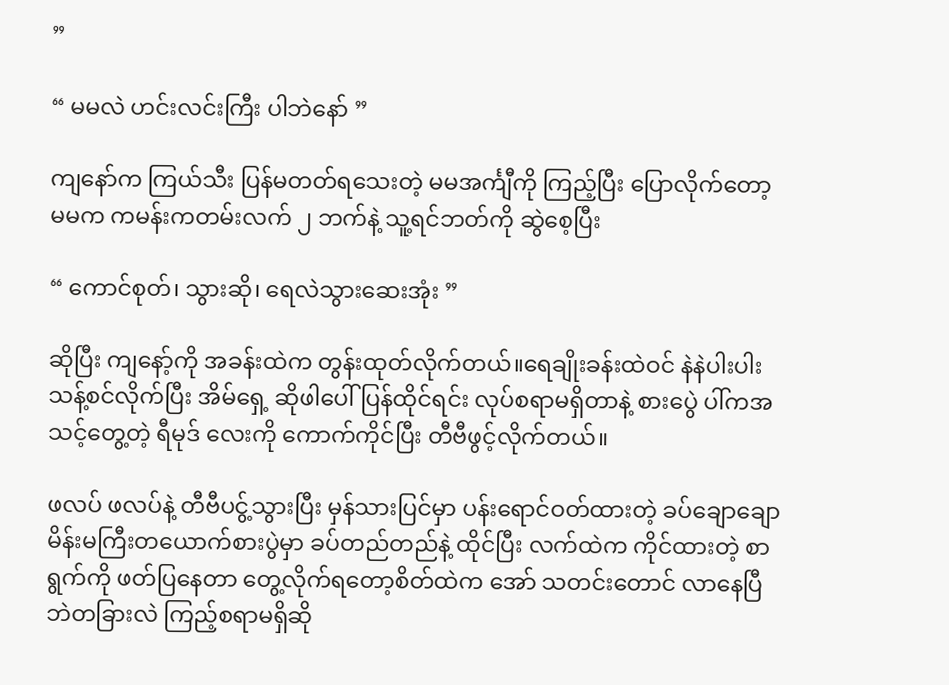”

“ မမလဲ ဟင်းလင်းကြီး ပါဘဲနော် ”

ကျနော်က ကြယ်သီး ပြန်မတတ်ရသေးတဲ့ မမအင်္ကျီကို ကြည့်ပြီး ပြောလိုက်တော့ မမက ကမန်းကတမ်းလက် ၂ ဘက်နဲ့ သူ့ရင်ဘတ်ကို ဆွဲစေ့ပြီး

“ ကောင်စုတ်၊ သွားဆို၊ ရေလဲသွားဆေးအုံး ”

ဆိုပြီး ကျနော့်ကို အခန်းထဲက တွန်းထုတ်လိုက်တယ်။ရေချိုးခန်းထဲဝင် နဲနဲပါးပါး သန့်စင်လိုက်ပြီး အိမ်ရှေ့ ဆိုဖါပေါ် ပြန်ထိုင်ရင်း လုပ်စရာမရှိတာနဲ့ စားပွေဲ ပါ်ကအသင့်တွေ့တဲ့ ရီမုဒ် လေးကို ကောက်ကိုင်ပြီး တီဗီဖွင့်လိုက်တယ်။

ဖလပ် ဖလပ်နဲ့ တီဗီပငွ့်သွားပြီး မှန်သားပြင်မှာ ပန်းရောင်ဝတ်ထားတဲ့ ခပ်ချောချော မိန်းမကြီးတယောက်စားပွဲမှာ ခပ်တည်တည်နဲ့ ထိုင်ပြီး လက်ထဲက ကိုင်ထားတဲ့ စာရွက်ကို ဖတ်ပြနေတာ တွေ့လိုက်ရတော့စိတ်ထဲက အော် သတင်းတောင် လာနေပြီဘဲတခြားလဲ ကြည့်စရာမရှိဆို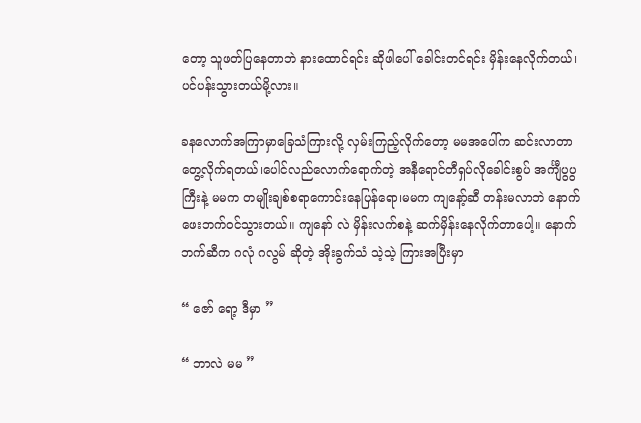တော့ သူဖတ်ပြနေတာဘဲ နားထောင်ရင်း ဆိုဖါပေါ် ခေါင်းတင်ရင်း မှိန်းနေလိုက်တယ်၊ ပင်ပန်းသွားတယ်မို့လား။

ခနလောက်အကြာမှာခြေသံကြားလို့ လှမ်းကြည့်လိုက်တော့ မမအပေါ်က ဆင်းလာတာ တွေ့လိုက်ရတယ်၊ပေါင်လည်လောက်ရောက်တဲ့ အနီရောင်တီရှပ်လိုခေါင်းစွပ် အင်္ကျီပွပွကြီးနဲ့ မမက တမျိုးချစ်စရာကောင်းနေပြန်ရော၊မမက ကျနော့်ဆီ တန်းမလာဘဲ နောက်ဖေးဘက်ဝင်သွားတယ်။ ကျနော် လဲ မှိန်းလက်စနဲ့ ဆက်မှိန်းနေလိုက်တာပေါ့။ နောက်ဘက်ဆီက ဂလုံ ဂလွမ် ဆိုတဲ့ အိုးခွက်သံ သဲ့သဲ့ ကြားအပြီးမှာ

“ ဇော် ရော့ ဒီမှာ ”

“ ဘာလဲ မမ ”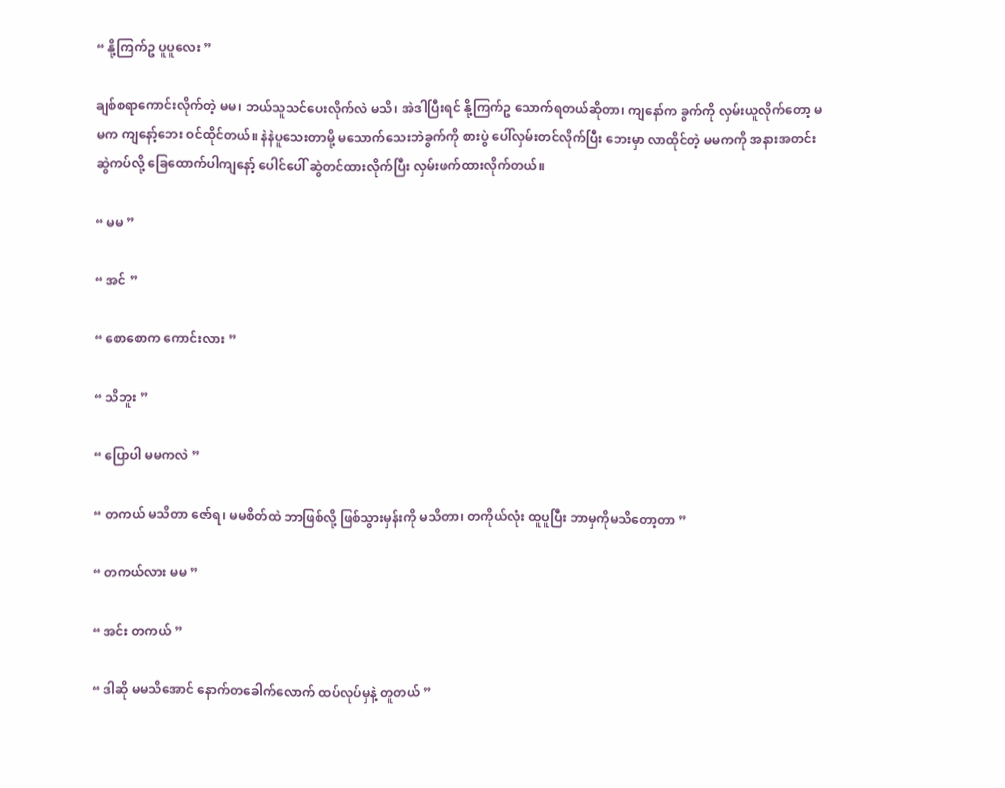“ နို့ကြက်ဥ ပူပူလေး ”

ချစ်စရာကောင်းလိုက်တဲ့ မမ၊ ဘယ်သူသင်ပေးလိုက်လဲ မသိ၊ အဲဒါပြီးရင် နို့ကြက်ဥ သောက်ရတယ်ဆိုတာ၊ ကျနော်က ခွက်ကို လှမ်းယူလိုက်တော့ မမက ကျနော့်ဘေး ဝင်ထိုင်တယ်။ နဲနဲပူသေးတာမို့ မသောက်သေးဘဲခွက်ကို စားပွဲ ပေါ်လှမ်းတင်လိုက်ပြီး ဘေးမှာ လာထိုင်တဲ့ မမကကို အနားအတင်း ဆွဲကပ်လို့ ခြေထောက်ပါကျနော့် ပေါင်ပေါ် ဆွဲတင်ထားလိုက်ပြီး လှမ်းဖက်ထားလိုက်တယ်။

“ မမ ”

“ အင် ”

“ စောစောက ကောင်းလား ”

“ သိဘူး ”

“ ပြောပါ မမကလဲ ”

“ တကယ် မသိတာ ဇော်ရ၊ မမစိတ်ထဲ ဘာဖြစ်လို့ ဖြစ်သွားမှန်းကို မသိတာ၊ တကိုယ်လုံး ထူပူပြီး ဘာမှကိုမသိတော့တာ ”

“ တကယ်လား မမ ”

“ အင်း တကယ် ”

“ ဒါဆို မမသိအောင် နောက်တခေါက်လောက် ထပ်လုပ်မှနဲ့ တူတယ် ”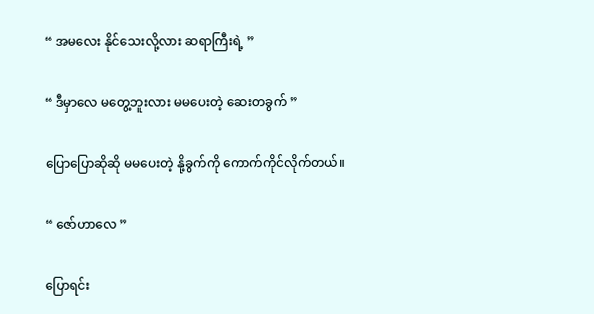“ အမလေး နိုင်သေးလို့လား ဆရာကြီးရဲ့ ”

“ ဒီမှာလေ မတွေ့ဘူးလား မမပေးတဲ့ ဆေးတခွက် ”

ပြောပြောဆိုဆို မမပေးတဲ့ နို့ခွက်ကို ကောက်ကိုင်လိုက်တယ်။

“ ဇော်ဟာလေ ”

ပြောရင်း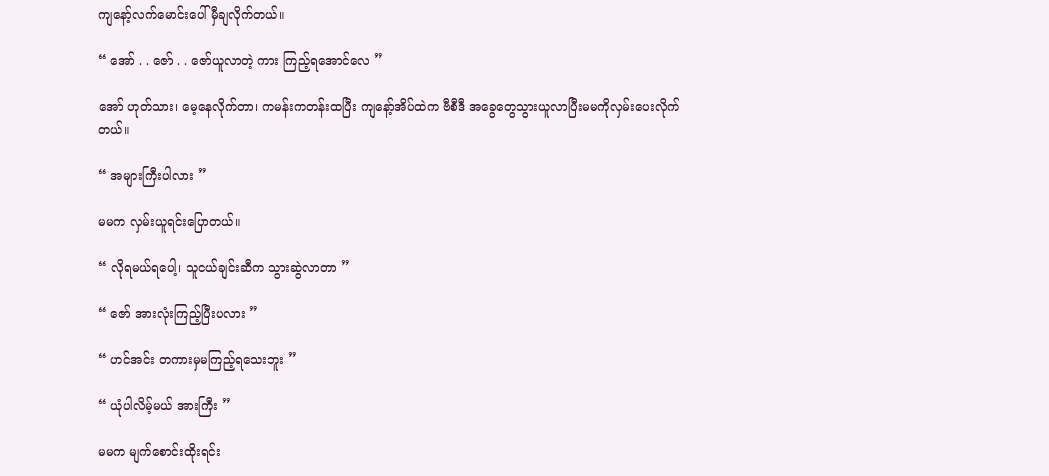ကျနော့်လက်မောင်းပေါ် မှီချလိုက်တယ်။

“ အော် . . ဇော် . . ဇော်ယူလာတဲ့ ကား ကြည့်ရအောင်လေ ”

အော် ဟုတ်သား၊ မေ့နေလိုက်တာ၊ ကမန်းကတန်းထပြီး ကျနော့်အိပ်ထဲက ဗီစီဒီ အခွေတွေသွားယူလာပြီးမမကိုလှမ်းပေးလိုက်တယ်။

“ အများကြီးပါလား ”

မမက လှမ်းယူရင်းပြောတယ်။

“ လိုရမယ်ရပေါ့၊ သူငယ်ချင်းဆီက သွားဆွဲလာတာ ”

“ ဇော် အားလုံးကြည့်ပြီးပလား ”

“ ဟင်အင်း တကားမှမကြည့်ရသေးဘူး ”

“ ယုံပါလိမ့်မယ် အားကြီး ”

မမက မျက်စောင်းထိုးရင်း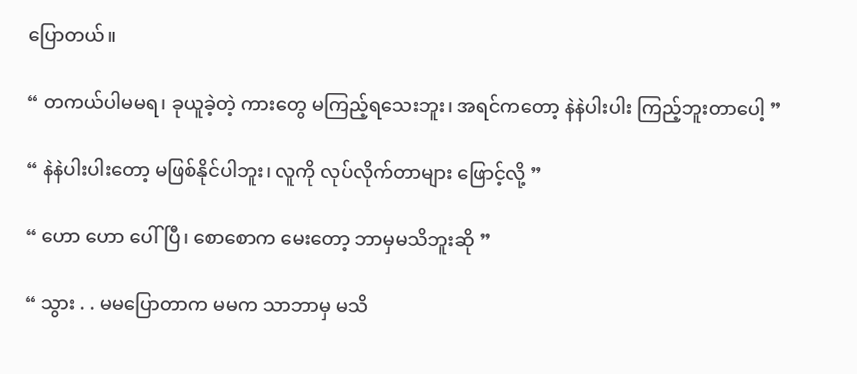ပြောတယ်။

“ တကယ်ပါမမရ၊ ခုယူခဲ့တဲ့ ကားတွေ မကြည့်ရသေးဘူး၊ အရင်ကတော့ နဲနဲပါးပါး ကြည့်ဘူးတာပေါ့ ”

“ နဲနဲပါးပါးတော့ မဖြစ်နိုင်ပါဘူး၊ လူကို လုပ်လိုက်တာများ ဖြောင့်လို့ ”

“ ဟော ဟော ပေါ်ပြီ၊ စောစောက မေးတော့ ဘာမှမသိဘူးဆို ”

“ သွား . . မမပြောတာက မမက သာဘာမှ မသိ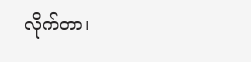လိုက်တာ၊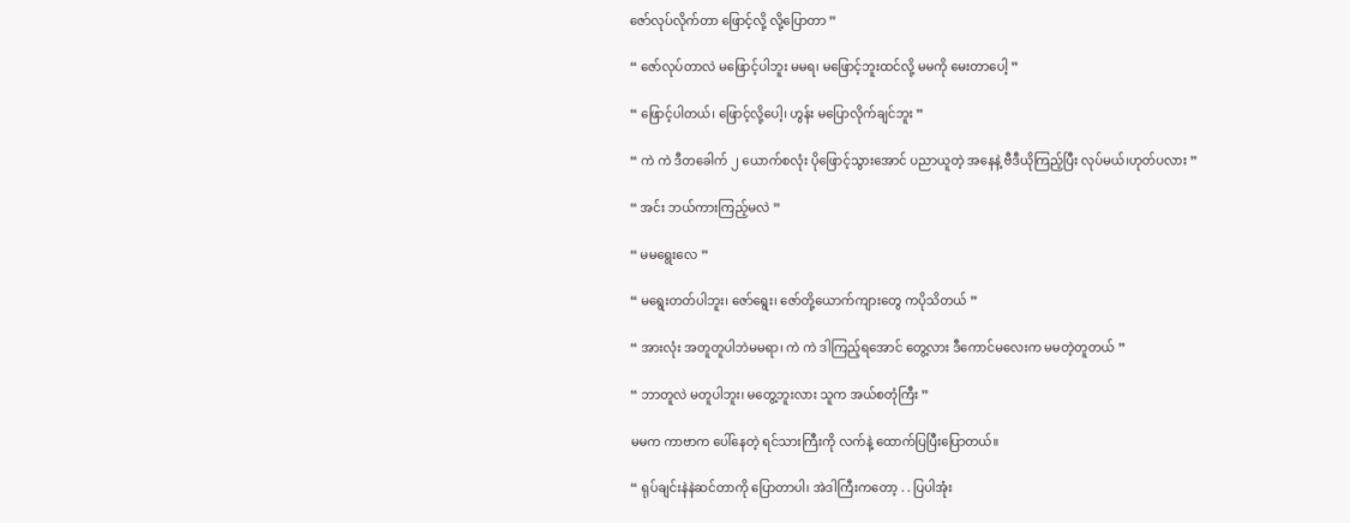ဇော်လုပ်လိုက်တာ ဖြောင့်လို့ လို့ပြောတာ ”

“ ဇော်လုပ်တာလဲ မဖြောင့်ပါဘူး မမရ၊ မဖြောင့်ဘူးထင်လို့ မမကို မေးတာပေါ့ ”

“ ဖြောင့်ပါတယ်၊ ဖြောင့်လို့ပေါ့၊ ဟွန်း မပြောလိုက်ချင်ဘူး ”

“ ကဲ ကဲ ဒီတခေါက် ၂ ယောက်စလုံး ပိုဖြောင့်သွားအောင် ပညာယူတဲ့ အနေနဲ့ ဗီဒီယိုကြည့်ပြီး လုပ်မယ်၊ဟုတ်ပလား ”

“ အင်း ဘယ်ကားကြည့်မလဲ ”

“ မမရွေးလေ ”

“ မရွေးတတ်ပါဘူး၊ ဇော်ရွေး၊ ဇော်တို့ယောက်ကျားတွေ ကပိုသိတယ် ”

“ အားလုံး အတူတူပါဘဲမမရာ၊ ကဲ ကဲ ဒါကြည့်ရအောင် တွေ့လား ဒီကောင်မလေးက မမတဲ့တူတယ် ”

“ ဘာတူလဲ မတူပါဘူး၊ မတွေ့ဘူးလား သူက အယ်စတုံကြီး ”

မမက ကာဗာက ပေါ်နေတဲ့ ရင်သားကြီးကို လက်နဲ့ ထောက်ပြပြီးပြောတယ်။

“ ရုပ်ချင်းနဲနဲဆင်တာကို ပြောတာပါ၊ အဲဒါကြီးကတော့ . . ပြပါအုံး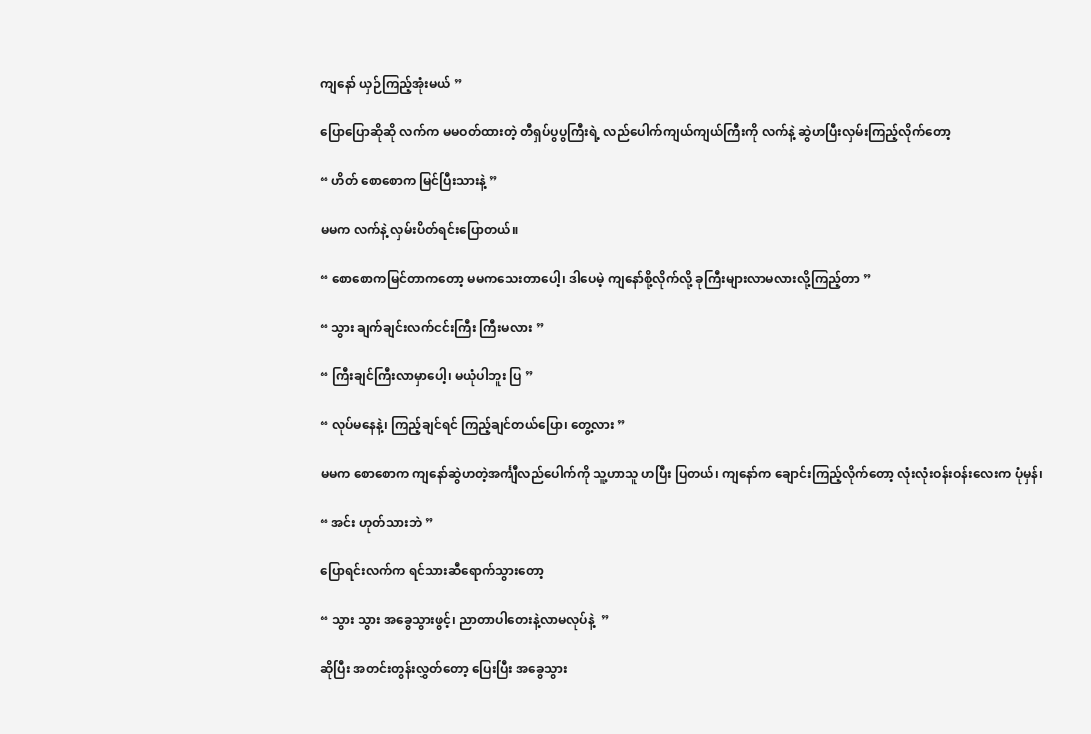ကျနော် ယှဉ်ကြည့်အုံးမယ် ”

ပြောပြောဆိုဆို လက်က မမဝတ်ထားတဲ့ တီရှပ်ပွပွကြီးရဲ့ လည်ပေါက်ကျယ်ကျယ်ကြီးကို လက်နဲ့ ဆွဲဟပြီးလှမ်းကြည့်လိုက်တော့

“ ဟိတ် စောစောက မြင်ပြီးသားနဲ့ ”

မမက လက်နဲ့ လှမ်းပိတ်ရင်းပြောတယ်။

“ စောစောကမြင်တာကတော့ မမကသေးတာပေါ့၊ ဒါပေမဲ့ ကျနော်စို့လိုက်လို့ ခုကြီးများလာမလားလို့ကြည့်တာ ”

“ သွား ချက်ချင်းလက်ငင်းကြီး ကြီးမလား ”

“ ကြီးချင်ကြီးလာမှာပေါ့၊ မယုံပါဘူး ပြ ”

“ လုပ်မနေနဲ့၊ ကြည့်ချင်ရင် ကြည့်ချင်တယ်ပြော၊ တွေ့လား ”

မမက စောစောက ကျနော်ဆွဲဟတဲ့အင်္ကျီလည်ပေါက်ကို သူ့ဟာသူ ဟပြီး ပြတယ်၊ ကျနော်က ချောင်းကြည့်လိုက်တော့ လုံးလုံးဝန်းဝန်းလေးက ပုံမှန်၊

“ အင်း ဟုတ်သားဘဲ ”

ပြောရင်းလက်က ရင်သားဆီရောက်သွားတော့

“ သွား သွား အခွေသွားဖွင့်၊ ညာတာပါတေးနဲ့လာမလုပ်နဲ့  ”

ဆိုပြီး အတင်းတွန်းလွှတ်တော့ ပြေးပြီး အခွေသွား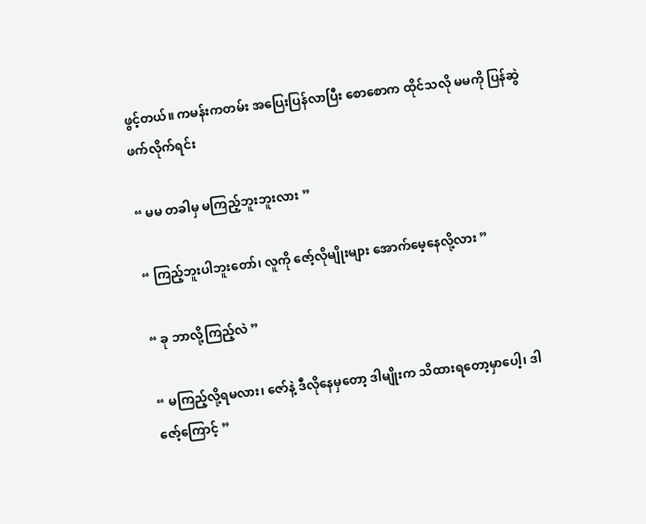ဖွင့်တယ်။ ကမန်းကတမ်း အပြေးပြန်လာပြီး စောစောက ထိုင်သလို မမကို ပြန်ဆွဲဖက်လိုက်ရင်း

“ မမ တခါမှ မကြည့်ဘူးဘူးလား ”

“ ကြည့်ဘူးပါဘူးတော်၊ လူကို ဇော့်လိုမျိုးများ အောက်မေ့နေလို့လား ”

“ ခု ဘာလို့ကြည့်လဲ ”

“ မကြည့်လို့ရမလား၊ ဇော်နဲ့ ဒီလိုနေမှတော့ ဒါမျိုးက သိထားရတော့မှာပေါ့၊ ဒါ ဇော့်ကြောင့် ”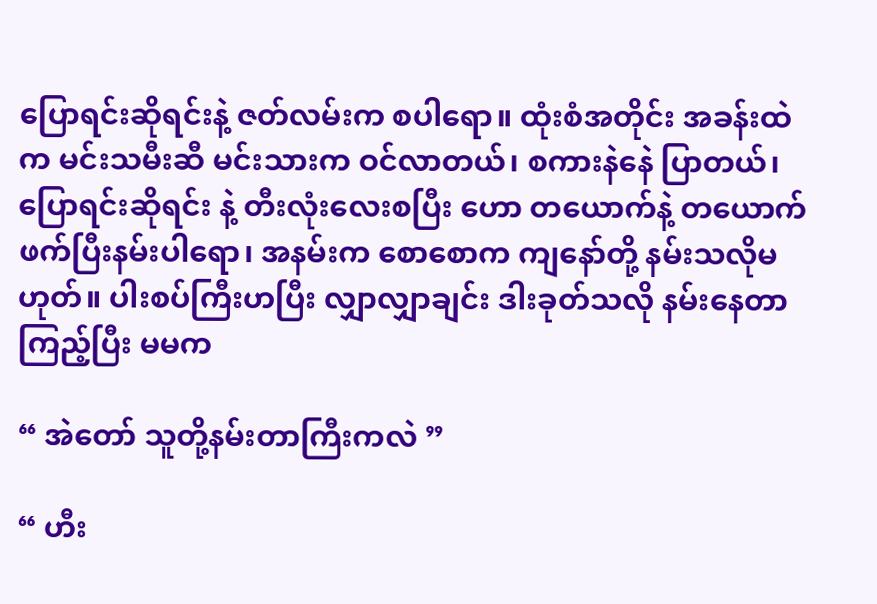ပြောရင်းဆိုရင်းနဲ့ ဇတ်လမ်းက စပါရော။ ထုံးစံအတိုင်း အခန်းထဲက မင်းသမီးဆီ မင်းသားက ဝင်လာတယ်၊ စကားနဲနေဲ ပြာတယ်၊ ပြောရင်းဆိုရင်း နဲ့ တီးလုံးလေးစပြီး ဟော တယောက်နဲ့ တယောက်ဖက်ပြီးနမ်းပါရော၊ အနမ်းက စောစောက ကျနော်တို့ နမ်းသလိုမဟုတ်။ ပါးစပ်ကြီးဟပြီး လျှာလျှာချင်း ဒါးခုတ်သလို နမ်းနေတာကြည့်ပြီး မမက

“ အဲတော် သူတို့နမ်းတာကြီးကလဲ ”

“ ဟီး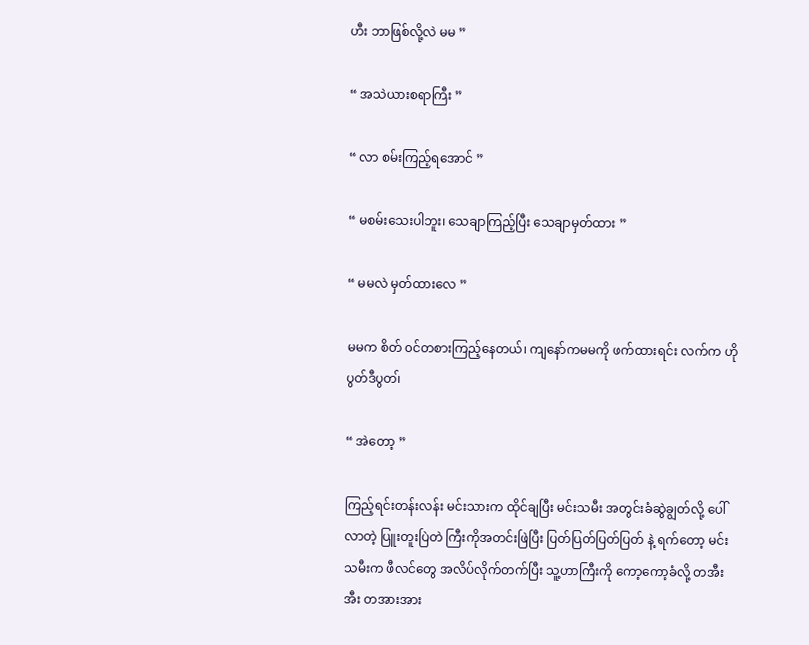ဟီး ဘာဖြစ်လို့လဲ မမ ”

“ အသဲယားစရာကြီး ”

“ လာ စမ်းကြည့်ရအောင် ”

“ မစမ်းသေးပါဘူး၊ သေချာကြည့်ပြီး သေချာမှတ်ထား ”

“ မမလဲ မှတ်ထားလေ ”

မမက စိတ် ၀င်တစားကြည့်နေတယ်၊ ကျနော်ကမမကို ဖက်ထားရင်း လက်က ဟိုပွတ်ဒီပွတ၊်

“ အဲတော့ ”

ကြည့်ရင်းတန်းလန်း မင်းသားက ထိုင်ချပြီး မင်းသမီး အတွင်းခံဆွဲချွတ်လို့ ပေါ်လာတဲ့ ပြူးတူးပြဲတဲ ကြီးကိုအတင်းဖြဲပြီး ပြတ်ပြတ်ပြတ်ပြတ် နဲ့ ရက်တော့ မင်းသမီးက ဖီလင်တွေ အလိပ်လိုက်တက်ပြီး သူ့ဟာကြီးကို ကော့ကော့ခံလို့ တအီးအီး တအားအား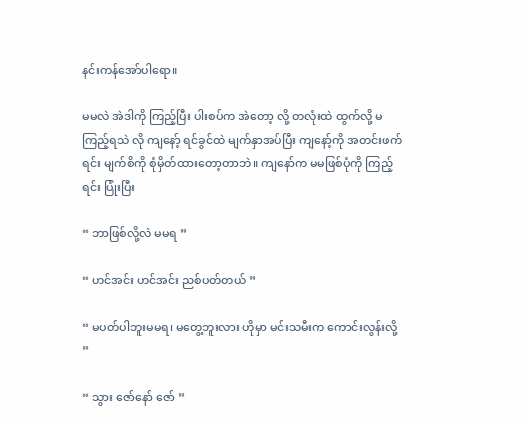နင်းကန်အော်ပါရော။

မမလဲ အဲဒါကို ကြည့်ပြီး ပါးစပ်က အဲတော့ လို့ တလုံးထဲ ထွက်လို့ မကြည့်ရသဲ လို ကျနော့် ရင်ခွင်ထဲ မျက်နှာအပ်ပြီး ကျနော့်ကို အတင်းဖက်ရင်း မျက်စိကို စုံမှိတ်ထားတော့တာဘဲ။ ကျနော်က မမဖြစ်ပုံကို ကြည့်ရင်း ပြုံးပြီး

“ ဘာဖြစ်လို့လဲ မမရ ”

“ ဟင်အင်း ဟင်အင်း ညစ်ပတ်တယ် ”

“ မပတ်ပါဘူးမမရ၊ မတွေ့ဘူးလား ဟိုမှာ မင်းသမီးက ကောင်းလွန်းလို့ ”

“ သွား ဇော်နော် ဇော် ”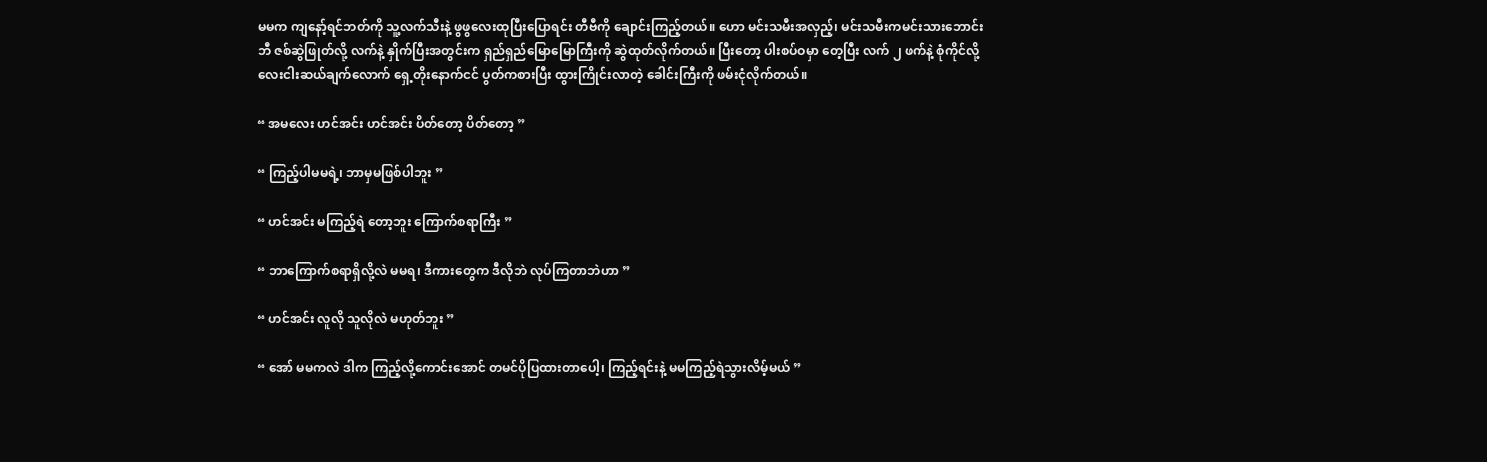မမက ကျနော့်ရင်ဘတ်ကို သူ့လက်သီးနဲ့ ဖွဖွလေးထုပြီးပြောရင်း တီဗီကို ချောင်းကြည့်တယ်။ ဟော မင်းသမီးအလှည့်၊ မင်းသမီးကမင်းသားဘောင်းဘီ ဇစ်ဆွဲဖြုတ်လို့ လက်နဲ့ နှိုက်ပြီးအတွင်းက ရှည်ရှည်မြောမြောကြီးကို ဆွဲထုတ်လိုက်တယ်။ ပြီးတော့ ပါးစပ်ဝမှာ တေ့ပြီး လက် ၂ ဖက်နဲ့ စုံကိုင်လို့ လေးငါးဆယ်ချက်လောက် ရှေ့တိုးနောက်ငင် ပွတ်ကစားပြီး ထွားကြိုင်းလာတဲ့ ခေါင်းကြီးကို ဖမ်းငုံလိုက်တယ်။

“ အမလေး ဟင်အင်း ဟင်အင်း ပိတ်တော့ ပိတ်တော့ ”

“ ကြည့်ပါမမရဲ့၊ ဘာမှမဖြစ်ပါဘူး ”

“ ဟင်အင်း မကြည့်ရဲ တော့ဘူး ကြောက်စရာကြီး ”

“ ဘာကြောက်စရာရှိလို့လဲ မမရ၊ ဒီကားတွေက ဒီလိုဘဲ လုပ်ကြတာဘဲဟာ ”

“ ဟင်အင်း လူလို သူလိုလဲ မဟုတ်ဘူး ”

“ အော် မမကလဲ ဒါက ကြည့်လို့ကောင်းအောင် တမင်ပိုပြထားတာပေါ့၊ ကြည့်ရင်းနဲ့ မမကြည့်ရဲသွားလိမ့်မယ် ”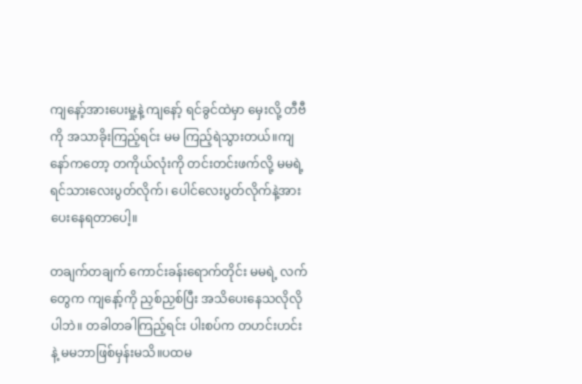ကျနော့်အားပေးမှု့နဲ့ ကျနော့် ရင်ခွင်ထဲမှာ မှေးလို့ တီဗီကို အသာခိုးကြည့်ရင်း မမ ကြည့်ရဲသွားတယ်။ကျနော်ကတော့ တကိုယ်လုံးကို တင်းတင်းဖက်လို့ မမရဲ့ ရင်သားလေးပွတ်လိုက်၊ ပေါင်လေးပွတ်လိုက်နဲ့အားပေးနေရတာပေါ့။

တချက်တချက် ကောင်းခန်းရောက်တိုင်း မမရဲ့ လက်တွေက ကျနော့်ကို ညှစ်ညှစ်ပြီး အသိပေးနေသလိုလိုပါဘဲ။ တခါတခါကြည့်ရင်း ပါးစပ်က တဟင်းဟင်းနဲ့ မမဘာဖြစ်မှန်းမသိ။ပထမ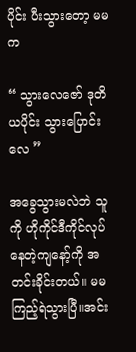ပိုင်း ပီးသွားတော့ မမက

“ သွားလေဇော် ဒုတိယပိုင်း သွားပြောင်းလေ ”

အခွေသွားမလဲဘဲ သူကို ဟိုကိုင်ဒီကိုင်လုပ်နေတဲ့ကျနော့်ကို အတင်းခိုင်းတယ်။ မမကြည့်ရဲသွားပြီ။အင်း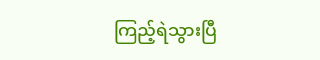ကြည့်ရဲသွားပြီ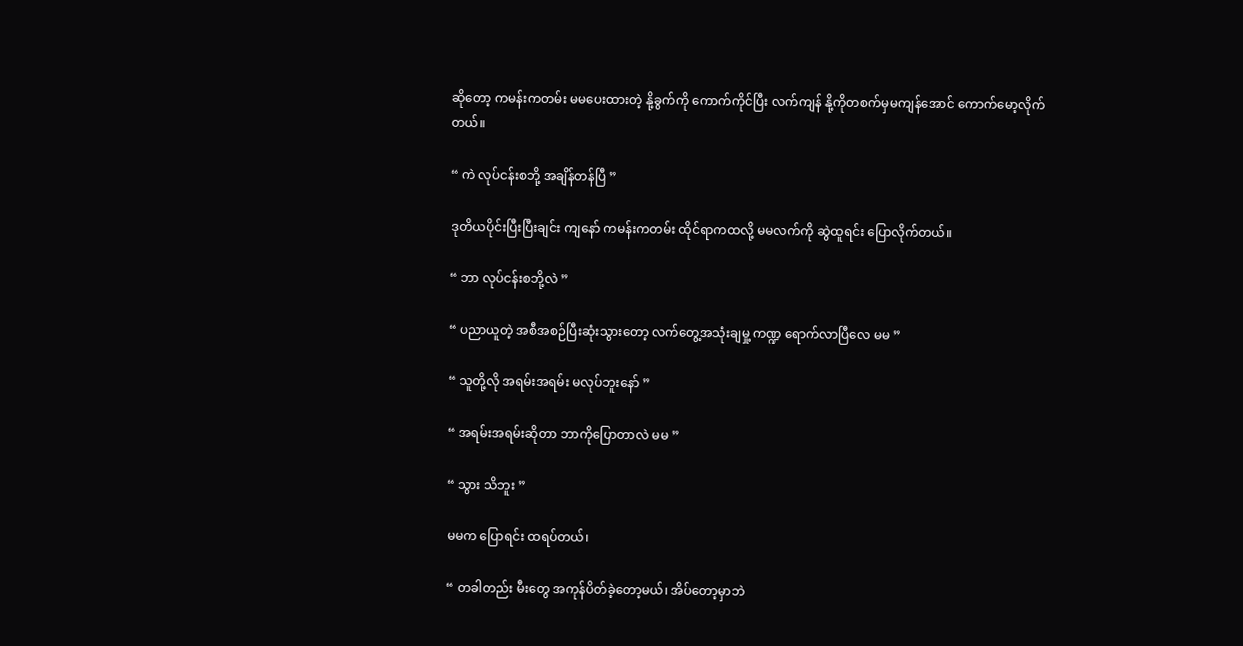ဆိုတော့ ကမန်းကတမ်း မမပေးထားတဲ့ နို့ခွက်ကို ကောက်ကိုင်ပြီး လက်ကျန် နို့ကိုတစက်မှမကျန်အောင် ကောက်မော့လိုက်တယ်။

“ ကဲ လုပ်ငန်းစဘို့ အချိန်တန်ပြီ ”

ဒုတိယပိုင်းပြီးပြီးချင်း ကျနော် ကမန်းကတမ်း ထိုင်ရာကထလို့ မမလက်ကို ဆွဲထူရင်း ပြောလိုက်တယ်။

“ ဘာ လုပ်ငန်းစဘို့လဲ ”

“ ပညာယူတဲ့ အစီအစဉ်ပြီးဆုံးသွားတော့ လက်တွေ့အသုံးချမှု့ ကဏ္ဍ ရောက်လာပြီလေ မမ ”

“ သူတို့လို အရမ်းအရမ်း မလုပ်ဘူးနော် ”

“ အရမ်းအရမ်းဆိုတာ ဘာကိုပြောတာလဲ မမ ”

“ သွား သိဘူး ”

မမက ပြောရင်း ထရပ်တယ်၊

“ တခါတည်း မီးတွေ အကုန်ပိတ်ခဲ့တော့မယ်၊ အိပ်တော့မှာဘဲ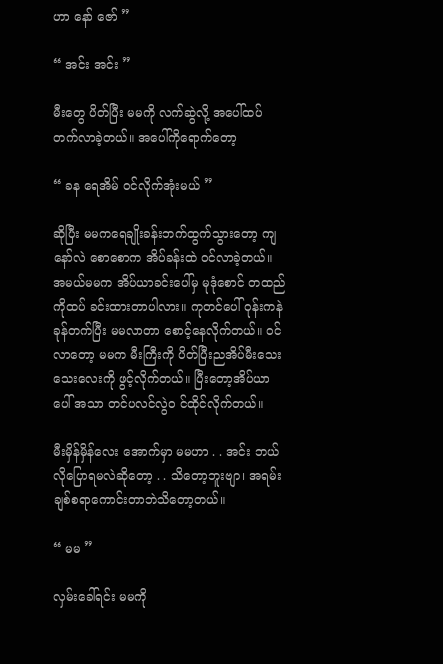ဟာ နော် ဇော် ”

“ အင်း အင်း ”

မီးတွေ ပိတ်ပြီး မမကို လက်ဆွဲလို့ အပေါ်ထပ် တက်လာခဲ့တယ်။ အပေါ်ကိုရောက်တော့

“ ခန ရေအိမ် ဝင်လိုက်အုံးမယ် ”

ဆိုပြီး မမကရေချိုးခန်းဘက်ထွက်သွားတော့ ကျနော်လဲ စောစောက အိပ်ခန်းထဲ ဝင်လာခဲ့တယ်။ အမယ်မမက အိပ်ယာခင်းပေါ်မှ မုဒုံစောင် တထည်ကိုထပ် ခင်းထားတာပါလား။ ကုတင်ပေါ် ဝုန်းကနဲ ခုန်တက်ပြီး မမလာတာ စောင့်နေလိုက်တယ်။ ဝင်လာတော့ မမက မီးကြီးကို ပိတ်ပြီးညအိပ်မီးသေးသေးလေးကို ဖွင့်လိုက်တယ်။ ပြီးတော့အိပ်ယာပေါ် အသာ တင်ပလင်လွဲ၀ င်ထိုင်လိုက်တယ်။

မီးမှိန်မှိန်လေး အောက်မှာ မမဟာ . . အင်း ဘယ်လိုပြောရမလဲဆိုတော့ . . သိတော့ဘူးဗျာ၊ အရမ်းချစ်စရာကောင်းတာဘဲသိတော့တယ်။

“ မမ ”

လှမ်းခေါ်ရင်း မမကို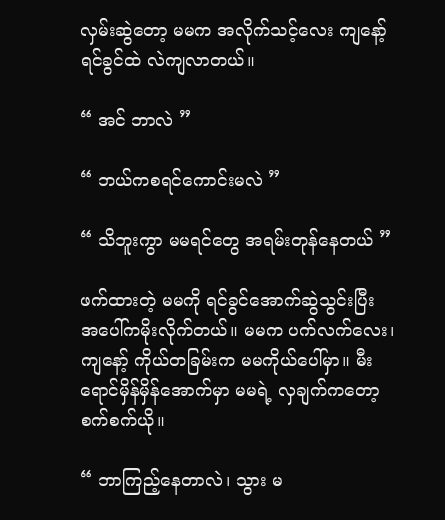လှမ်းဆွဲတော့ မမက အလိုက်သင့်လေး ကျနော့် ရင်ခွင်ထဲ လဲကျလာတယ်။

“ အင် ဘာလဲ ”

“ ဘယ်ကစရင်ကောင်းမလဲ ”

“ သိဘူးကွာ မမရင်တွေ အရမ်းတုန်နေတယ် ”

ဖက်ထားတဲ့ မမကို ရင်ခွင်အောက်ဆွဲသွင်းပြီး အပေါ်ကမိုးလိုက်တယ်။ မမက ပက်လက်လေး၊ ကျနော့် ကိုယ်တခြမ်းက မမကိုယ်ပေါ်မှာ။ မီးရောင်မှိန်မှိန်အောက်မှာ မမရဲ့ လှချက်ကတော့ စက်စက်ယို။

“ ဘာကြည့်နေတာလဲ၊ သွား မ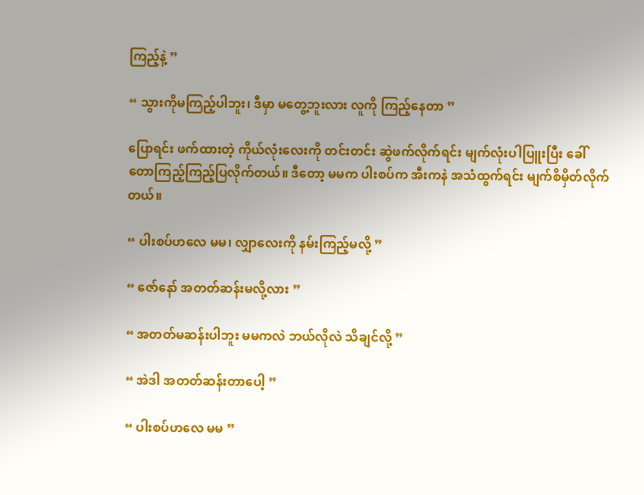ကြည့်နဲ့ ”

“ သွားကိုမကြည့်ပါဘူး၊ ဒီမှာ မတွေ့ဘူးလား လူကို ကြည့်နေတာ ”

ပြောရင်း ဖက်ထားတဲ့ ကိုယ်လုံးလေးကို တင်းတင်း ဆွဲဖက်လိုက်ရင်း မျက်လုံးပါပြူးပြီး ခေါ်တောကြည့်ကြည့်ပြလိုက်တယ်။ ဒီတော့ မမက ပါးစပ်က အီးကနဲ အသံထွက်ရင်း မျက်စိမှိတ်လိုက်တယ်။

“ ပါးစပ်ဟလေ မမ၊ လျှာလေးကို နမ်းကြည့်မလို့ ”

“ ဇော်နော် အတတ်ဆန်းမလို့လား ”

“ အတတ်မဆန်းပါဘူး မမကလဲ ဘယ်လိုလဲ သိချင်လို့ ”

“ အဲဒါ အတတ်ဆန်းတာပေါ့ ”

“ ပါးစပ်ဟလေ မမ ”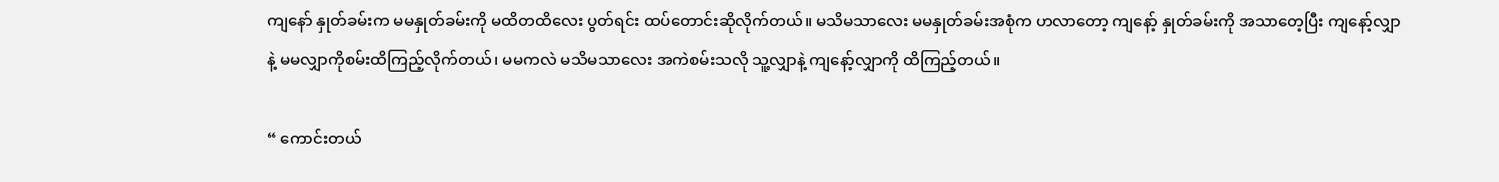ကျနော် နှုတ်ခမ်းက မမနှုတ်ခမ်းကို မထိတထိလေး ပွတ်ရင်း ထပ်တောင်းဆိုလိုက်တယ်။ မသိမသာလေး မမနှုတ်ခမ်းအစုံက ဟလာတော့ ကျနော့် နှုတ်ခမ်းကို အသာတေ့ပြီး ကျနော့်လျှာနဲ့ မမလျှာကိုစမ်းထိကြည့်လိုက်တယ်၊ မမကလဲ မသိမသာလေး အကဲစမ်းသလို သူ့လျှာနဲ့ ကျနော့်လျှာကို ထိကြည့်တယ်။

“ ကောင်းတယ်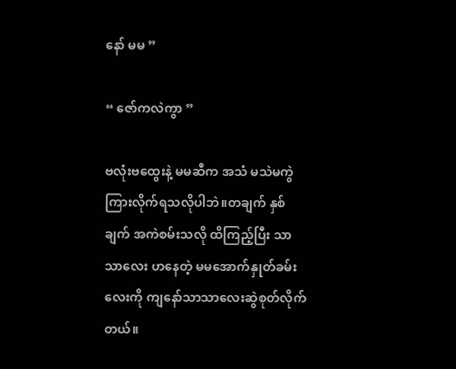နော် မမ ”

“ ဇော်ကလဲကွာ ”

ဗလုံးဗထွေးနဲ့ မမဆီက အသံ မသဲမကွဲ ကြားလိုက်ရသလိုပါဘဲ။တချက် နှစ်ချက် အကဲစမ်းသလို ထိကြည့်ပြီး သာသာလေး ဟနေတဲ့ မမအောက်နှုတ်ခမ်းလေးကို ကျနော်သာသာလေးဆွဲစုတ်လိုက်တယ်။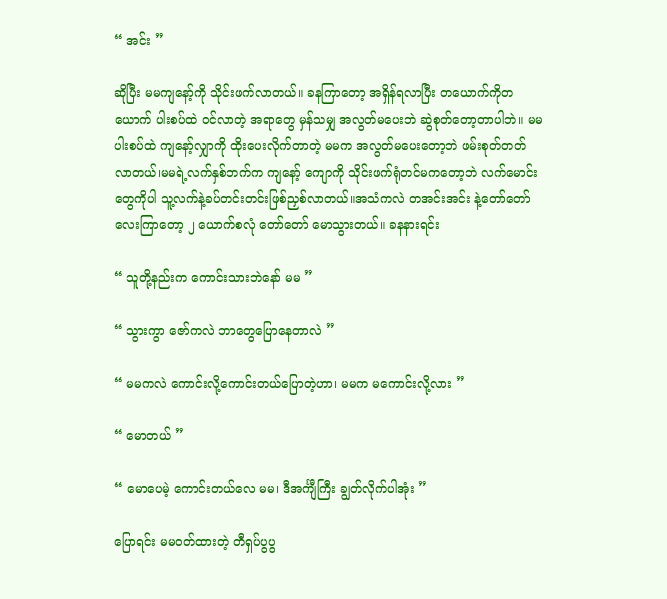“ အင်း ”

ဆိုပြီး မမကျနော့်ကို သိုင်းဖက်လာတယ်။ ခနကြာတော့ အရှိန်ရလာပြီး တယောက်ကိုတယောက် ပါးစပ်ထဲ ဝင်လာတဲ့ အရာတွေ မှန်သမျှ အလွတ်မပေးဘဲ ဆွဲစုတ်တော့တာပါဘဲ။ မမပါးစပ်ထဲ ကျနော့်လျှာကို ထိုးပေးလိုက်တာတဲ့ မမက အလွတ်မပေးတော့ဘဲ ဖမ်းစုတ်တတ်လာတယ်၊မမရဲ့လက်နှစ်ဘက်က ကျနော့် ကျောကို သိုင်းဖက်ရုံတင်မကတော့ဘဲ လက်မောင်းတွေကိုပါ သူ့လက်နဲ့ခပ်တင်းတင်းဖြစ်ညှစ်လာတယ်။အသံကလဲ တအင်းအင်း နဲ့တော်တော်လေးကြာတော့ ၂ ယောက်စလုံ တော်တော် မောသွားတယ်။ ခနနားရင်း

“ သူတို့နည်းက ကောင်းသားဘဲနော် မမ ”

“ သွားကွာ ဇော်ကလဲ ဘာတွေပြောနေတာလဲ ”

“ မမကလဲ ကောင်းလို့ကောင်းတယ်ပြောတဲ့ဟာ၊ မမက မကောင်းလို့လား ”

“ မောတယ် ”

“ မောပေမဲ့ ကောင်းတယ်လေ မမ၊ ဒီအင်္ကျီကြီး ချွတ်လိုက်ပါအုံး ”

ပြောရင်း မမဝတ်ထားတဲ့ တီရှပ်ပွပွ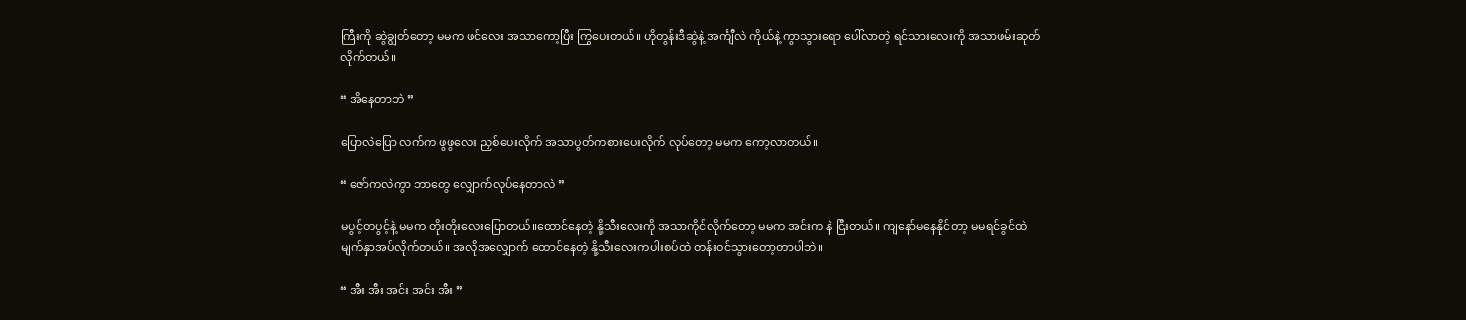ကြီးကို ဆွဲချွတ်တော့ မမက ဖင်လေး အသာကော့ပြီး ကြွပေးတယ်။ ဟိုတွန်းဒီဆွဲနဲ့ အင်္ကျီလဲ ကိုယ်နဲ့ ကွာသွားရော ပေါ်လာတဲ့ ရင်သားလေးကို အသာဖမ်းဆုတ်လိုက်တယ်။

“ အိနေတာဘဲ ”

ပြောလဲပြော လက်က ဖွဖွလေး ညှစ်ပေးလိုက် အသာပွတ်ကစားပေးလိုက် လုပ်တော့ မမက ကော့လာတယ်။

“ ဇော်ကလဲကွာ ဘာတွေ လျှောက်လုပ်နေတာလဲ ”

မပွင့်တပွင့်နဲ့ မမက တိုးတိုးလေးပြောတယ်။ထောင်နေတဲ့ နို့သီးလေးကို အသာကိုင်လိုက်တော့ မမက အင်းက နဲ ငြီးတယ်။ ကျနော်မနေနိုင်တာ့ မမရင်ခွင်ထဲ မျက်နှာအပ်လိုက်တယ်။ အလိုအလျှောက် ထောင်နေတဲ့ နို့သီးလေးကပါးစပ်ထဲ တန်းဝင်သွားတော့တာပါဘဲ။

“ အီး အီး အင်း အင်း အီး ”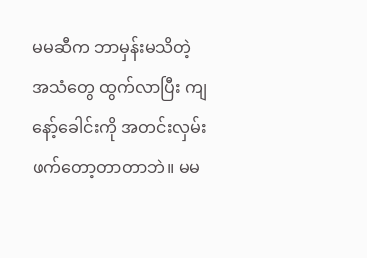မမဆီက ဘာမှန်းမသိတဲ့ အသံတွေ ထွက်လာပြီး ကျနော့်ခေါင်းကို အတင်းလှမ်းဖက်တော့တာတာဘဲ။ မမ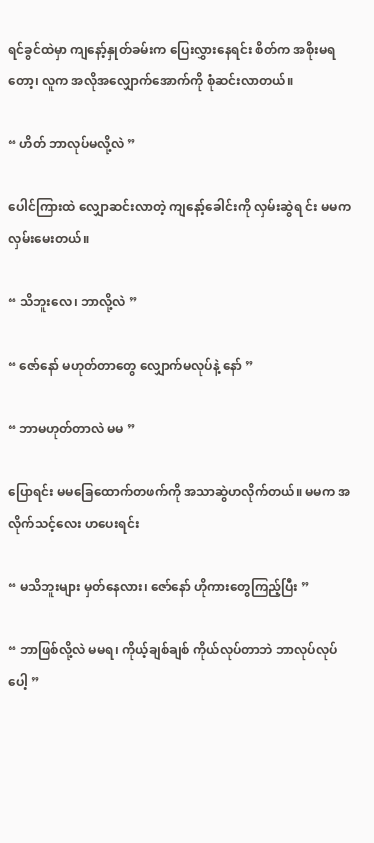ရင်ခွင်ထဲမှာ ကျနော့်နှုတ်ခမ်းက ပြေးလွှားနေရင်း စိတ်က အစိုးမရတော့၊ လူက အလိုအလျှောက်အောက်ကို စုံဆင်းလာတယ်။

“ ဟိတ် ဘာလုပ်မလို့လဲ ”

ပေါင်ကြားထဲ လျှောဆင်းလာတဲ့ ကျနော့်ခေါင်းကို လှမ်းဆွဲရ င်း မမက လှမ်းမေးတယ်။

“ သိဘူးလေ၊ ဘာလို့လဲ ”

“ ဇော်နော် မဟုတ်တာတွေ လျှောက်မလုပ်နဲ့ နော် ”

“ ဘာမဟုတ်တာလဲ မမ ”

ပြောရင်း မမခြေထောက်တဖက်ကို အသာဆွဲဟလိုက်တယ်။ မမက အလိုက်သင့်လေး ဟပေးရင်း

“ မသိဘူးများ မှတ်နေလား၊ ဇော်နော် ဟိုကားတွေကြည့်ပြီး ”

“ ဘာဖြစ်လို့လဲ မမရ၊ ကိုယ့်ချစ်ချစ် ကိုယ်လုပ်တာဘဲ ဘာလုပ်လုပ်ပေါ့ ”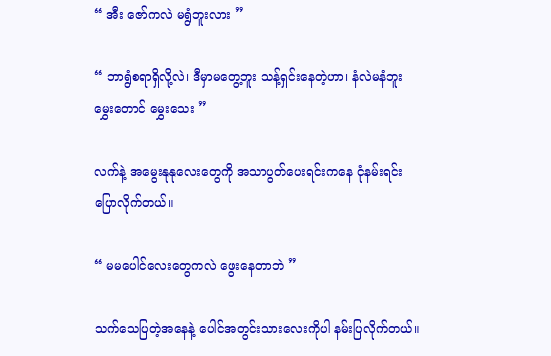“ အီး ဇော်ကလဲ မရွံဘူးလား ”

“ ဘာရွံစရာရှိလို့လဲ၊ ဒီမှာမတွေ့ဘူး သန့်ရှင်းနေတဲ့ဟာ၊ နံလဲမနံဘူး မွှေးတောင် မွှေးသေး ”

လက်နဲ့ အမွေးနုနုလေးတွေကို အသာပွတ်ပေးရင်းကနေ ငုံနမ်းရင်း ပြောလိုက်တယ်။

“ မမပေါင်လေးတွေကလဲ ဖွေးနေတာဘဲ ”

သက်သေပြတဲ့အနေနဲ့ ပေါင်အတွင်းသားလေးကိုပါ နမ်းပြလိုက်တယ်။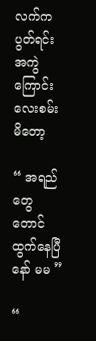လက်ကပွတ်ရင်း အကွဲ ကြောင်းလေးစမ်းမိတော့

“ အရည်တွေတောင် ထွက်နေပြီနော် မမ ”

“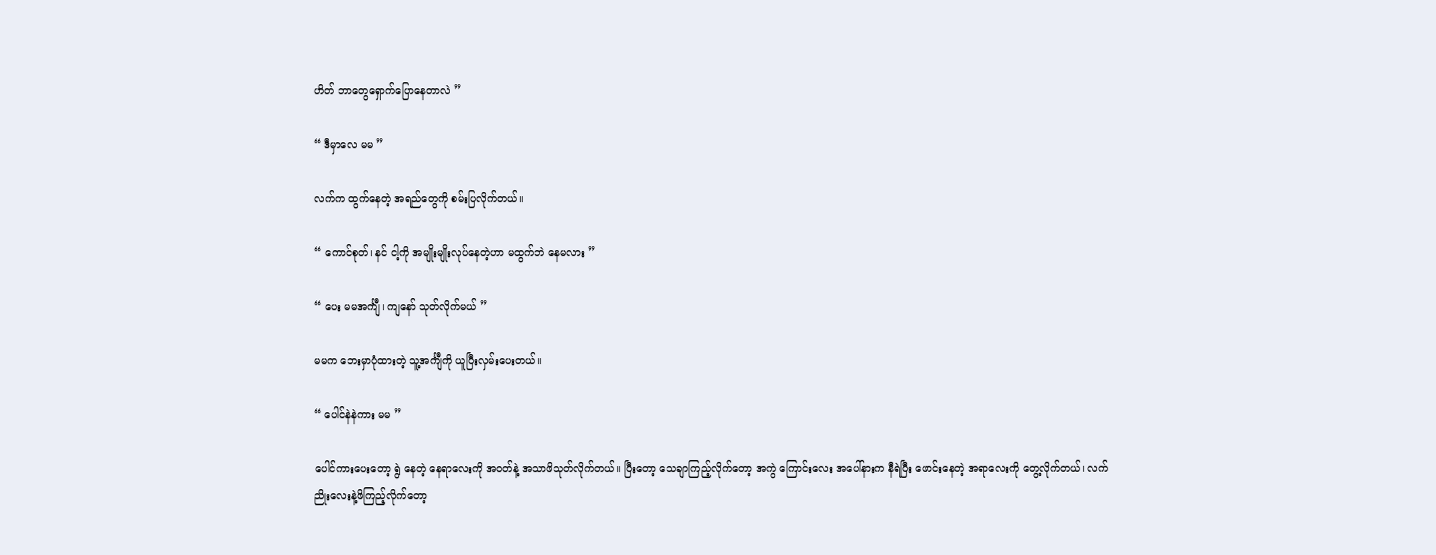ဟိတ် ဘာတွေရှောက်ပြောနေတာလဲ ”

“ ဒီမှာလေ မမ ”

လက်က ထွက်နေတဲ့ အရည်တွေကို စမ်းပြလိုက်တယ်။

“ ကောင်စုတ်၊ နင် ငါ့ကို အမျိုးမျိုးလုပ်နေတဲ့ဟာ မထွက်ဘဲ နေမလား ”

“ ပေး မမအင်္ကျီ၊ ကျနော် သုတ်လိုက်မယ် ”

မမက ဘေးမှာပုံထားတဲ့ သူ့အင်္ကျီကို ယူပြီးလှမ်းပေးတယ်။

“ ပေါင်နဲနဲကား မမ ”

ပေါင်ကားပေးတော့ ရွဲ နေတဲ့ နေရာလေးကို အဝတ်နဲ့ အသာဖိသုတ်လိုက်တယ်။ ပြီးတော့ သေချာကြည့်လိုက်တော့ အကွဲ ကြောင်းလေး အပေါ်နားက နီရဲပြီး ဖောင်းနေတဲ့ အရာလေးကို တွေ့လိုက်တယ်၊ လက်ညိုးလေးနဲ့ဖိကြည့်လိုက်တော့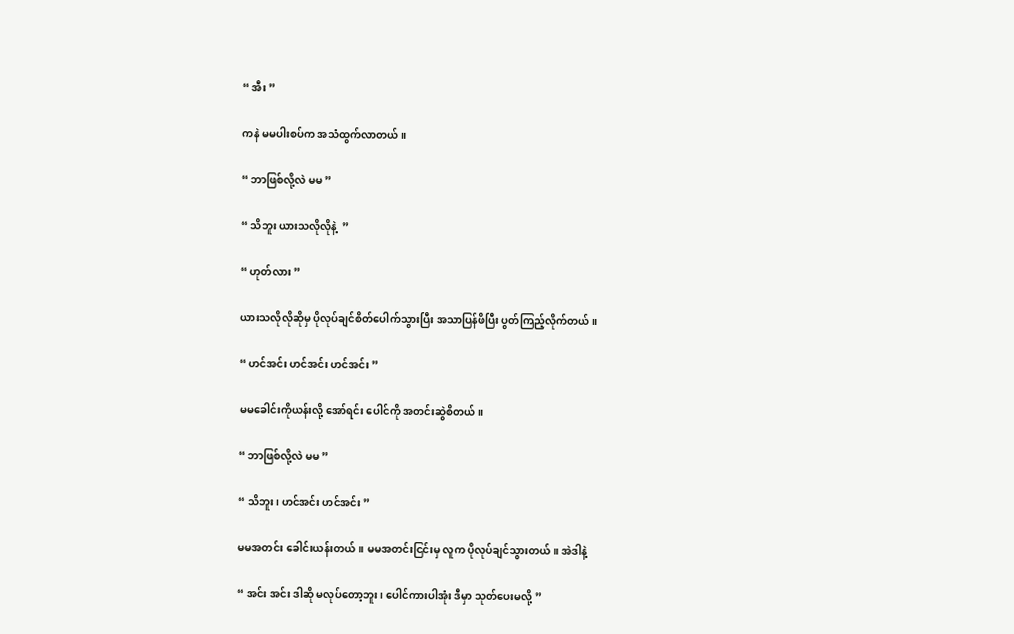“ အီး ”

ကနဲ မမပါးစပ်က အသံထွက်လာတယ်။

“ ဘာဖြစ်လို့လဲ မမ ”

“ သိဘူး ယားသလိုလိုနဲ့  ”

“ ဟုတ်လား ”

ယားသလိုလိုဆိုမှ ပိုလုပ်ချင်စိတ်ပေါက်သွားပြီး အသာပြန်ဖိပြီး ပွတ်ကြည့်လိုက်တယ်။

“ ဟင်အင်း ဟင်အင်း ဟင်အင်း ”

မမခေါင်းကိုယန်းလို့ အော်ရင်း ပေါင်ကို အတင်းဆွဲစိတယ်။

“ ဘာဖြစ်လို့လဲ မမ ”

“ သိဘူး၊ ဟင်အင်း ဟင်အင်း ”

မမအတင်း ခေါင်းယန်းတယ်။ မမအတင်းငြင်းမှ လူက ပိုလုပ်ချင်သွားတယ်။ အဲဒါနဲ့

“ အင်း အင်း ဒါဆို မလုပ်တော့ဘူး၊ ပေါင်ကားပါအုံး ဒီမှာ သုတ်ပေးမလို့ ”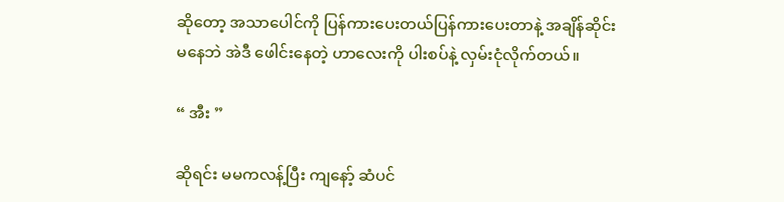ဆိုတော့ အသာပေါင်ကို ပြန်ကားပေးတယ်ပြန်ကားပေးတာနဲ့ အချိန်ဆိုင်းမနေဘဲ အဲဒီ ဖေါင်းနေတဲ့ ဟာလေးကို ပါးစပ်နဲ့ လှမ်းငုံလိုက်တယ်။

“ အီး ”

ဆိုရင်း မမကလန့်ပြီး ကျနော့် ဆံပင်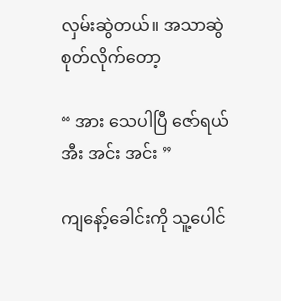လှမ်းဆွဲတယ်။ အသာဆွဲစုတ်လိုက်တော့

“ အား သေပါပြီ ဇော်ရယ် အီး အင်း အင်း ”

ကျနော့်ခေါင်းကို သူ့ပေါင်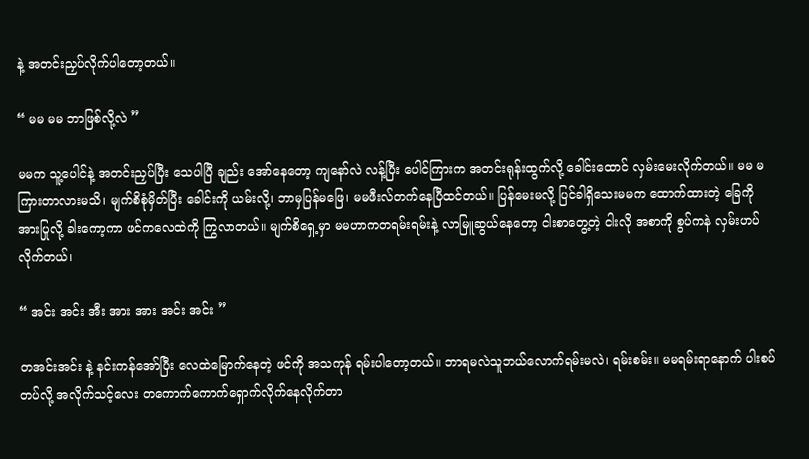နဲ့ အတင်းညှပ်လိုက်ပါတော့တယ်။

“ မမ မမ ဘာဖြစ်လို့လဲ ”

မမက သူ့ပေါင်နဲ့ အတင်းညှပ်ပြီး သေပါပြီ ချည်း အော်နေတော့ ကျနော်လဲ လန့်ပြီး ပေါင်ကြားက အတင်းရုန်းထွက်လို့ ခေါင်းထောင် လှမ်းမေးလိုက်တယ်။ မမ မကြားတာလားမသိ၊ မျက်စိစုံမှိတ်ပြီး ခေါင်းကို ယမ်းလို့၊ ဘာမှပြန်မဖြေ၊ မမဖီးလ်တက်နေပြီထင်တယ်။ ပြန်မေးမလို့ ပြင်ခါရှိသေးမမက ထောက်ထားတဲ့ ခြေကို အားပြုလို့ ခါးကော့ကာ ဖင်ကလေထဲကို ကြွလာတယ်။ မျက်စိရှေ့မှာ မမဟာကတရမ်းရမ်းနဲ့ လာမြူဆွယ်နေတော့ ငါးစာတွေ့တဲ့ ငါးလို အစာကို စွပ်ကနဲ လှမ်းဟပ်လိုက်တယ်၊

“ အင်း အင်း အီး အား အား အင်း အင်း ”

တအင်းအင်း နဲ့ နင်းကန်အော်ပြီး လေထဲမြောက်နေတဲ့ ဖင်ကို အသကုန် ရမ်းပါတော့တယ်။ ဘာရမလဲသူဘယ်လောက်ရမ်းမလဲ၊ ရမ်းစမ်း။ မမရမ်းရာနောက် ပါးစပ်တပ်လို့ အလိုက်သင့်လေး တကောက်ကောက်ရှောက်လိုက်နေလိုက်တာ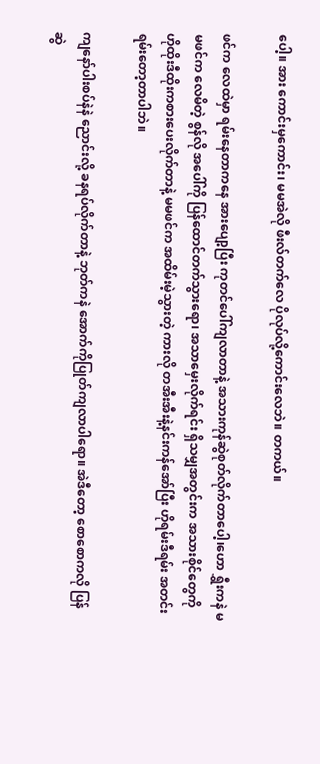ပေါ့။ အား ကောင်းမှကောင်း၊ မမအဲလို ဖီးလ်တက်လေ ပိုလုပ်လို့ကောင်းလေဘဲ။ တကယ်။

ဖင်က လေထဲမှာ ရမ်းနေတာကနေ အားပျော့ပြီး ကုတင်ပေါ်ကျလာတာနဲ့ အသားကုန်ဆွဲစုတ်လိုက်တာပေါ့၊ဟော ရွှီးကနဲ မမဖင်က လေမိတဲ့ စွန်လို အပေါ်ကို ပြန်ထောင်တက်သွားရော၊ အသာမှေးလိုက်ရင်း ရှိသမျှအတွင်းက အသားစိုင်တွေကို ဟိုထိုးဒီထိုးကစားပေးလိုက်တာနဲ့ မမဖင်က အထိမ်းမဲ့သွားတဲ့ ကားလို တအီးအီးနဲ့နင်းကန်အော်ပြီး ဟိုရမ်းဒီရမ်း အတင်းရမ်းတော့တာပါဘဲ။

ကျနော်ပါးစပ်နဲနဲ ညောင်းလို့ ခနရပ်လိုက်တာနဲ့ ဘုတ်ကနဲ အောက်ကိုပြုတ်ကျလာပါရော။ အဲဒီတော့ စောစောကလို ပြန်ဆွဲ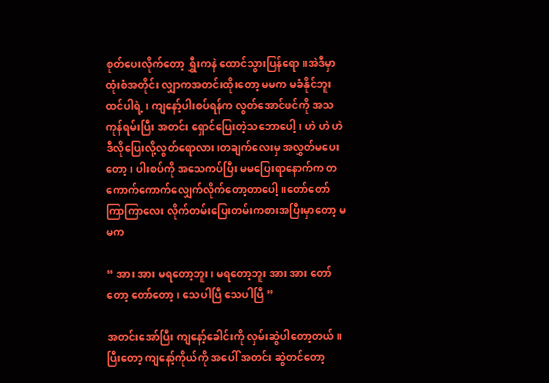စုတ်ပေးလိုက်တော့ ရွှီးကနဲ ထောင်သွားပြန်ရော။အဲဒီမှာထုံးစံအတိုင်း လျှာကအတင်းထိုးတော့ မမက မခံနိုင်ဘူးထင်ပါရဲ့ ၊ ကျနော့်ပါးစပ်ရန်က လွတ်အောင်ဖင်ကို အသကုန်ရမ်းပြီး အတင်း ရှောင်ပြေးတဲ့သဘောပေါ့၊ ဟဲ ဟဲ ဟဲ ဒီလိုပြေးလို့လွတ်ရောလား၊တချက်လေးမှ အလွှတ်မပေးတော့၊ ပါးစပ်ကို အသေကပ်ပြီး မမပြေးရာနောက်က တကောက်ကောက်လျှေက်လိုက်တော့တာပေါ့။တော်တော်ကြာကြာလေး လိုက်တမ်းပြေးတမ်းကစားအပြီးမှာတော့ မမက

“ အား အား မရတော့ဘူး၊ မရတော့ဘူး အား အား တော်တော့ တော်တော့၊ သေပါပြီ သေပါပြီ ”

အတင်းအော်ပြီး ကျနော့်ခေါင်းကို လှမ်းဆွဲပါတော့တယ်။ ပြီးတော့ ကျနော့်ကိုယ်ကို အပေါ် အတင်း ဆွဲတင်တော့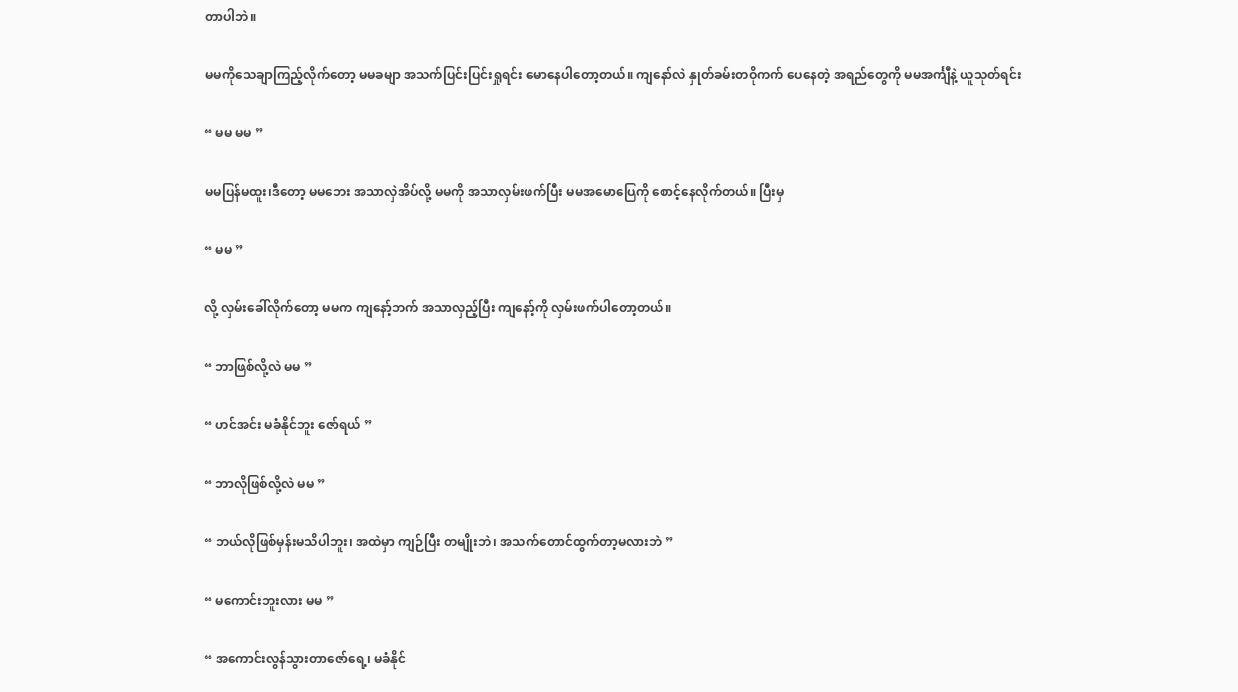တာပါဘဲ။

မမကိုသေချာကြည့်လိုက်တော့ မမခမျာ အသက်ပြင်းပြင်းရှုရင်း မောနေပါတော့တယ်။ ကျနော်လဲ နှုတ်ခမ်းတဝိုကက် ပေနေတဲ့ အရည်တွေကို မမအင်္ကျီနဲ့ ယူသုတ်ရင်း

“ မမ မမ ”

မမပြန်မထူး၊ဒီတော့ မမဘေး အသာလှဲအိပ်လို့ မမကို အသာလှမ်းဖက်ပြီး မမအမောပြေကို စောင့်နေလိုက်တယ်။ ပြီးမှ

“ မမ ”

လို့ လှမ်းခေါ်လိုက်တော့ မမက ကျနော့်ဘက် အသာလှည့်ပြီး ကျနော့်ကို လှမ်းဖက်ပါတော့တယ်။

“ ဘာဖြစ်လို့လဲ မမ ”

“ ဟင်အင်း မခံနိုင်ဘူး ဇော်ရယ် ”

“ ဘာလိုဖြစ်လို့လဲ မမ ”

“ ဘယ်လိုဖြစ်မှန်းမသိပါဘူး၊ အထဲမှာ ကျဉ်ပြီး တမျိုးဘဲ၊ အသက်တောင်ထွက်တာ့မလားဘဲ ”

“ မကောင်းဘူးလား မမ ”

“ အကောင်းလွန်သွားတာဇော်ရေ့၊ မခံနိုင်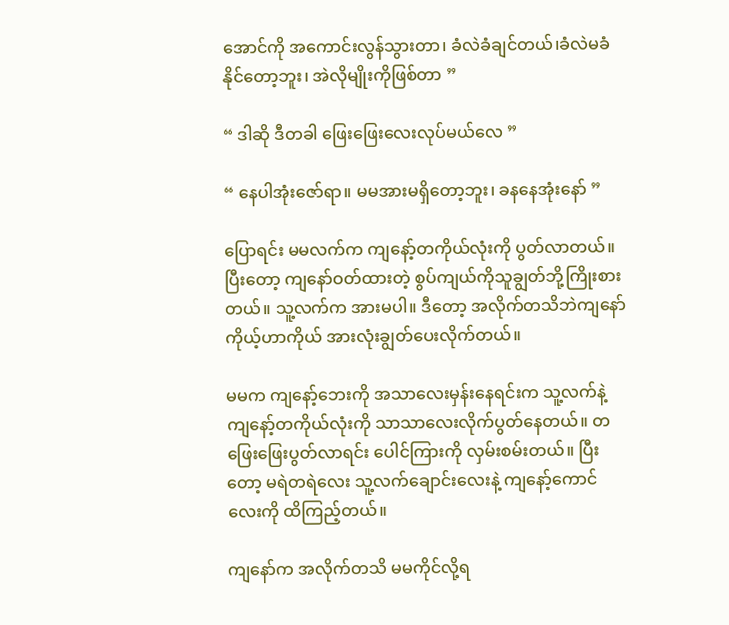အောင်ကို အကောင်းလွန်သွားတာ၊ ခံလဲခံချင်တယ်၊ခံလဲမခံနိုင်တော့ဘူး၊ အဲလိုမျိုးကိုဖြစ်တာ ”

“ ဒါဆို ဒီတခါ ဖြေးဖြေးလေးလုပ်မယ်လေ ”

“ နေပါအုံးဇော်ရာ။ မမအားမရှိတော့ဘူး၊ ခနနေအုံးနော် ”

ပြောရင်း မမလက်က ကျနော့်တကိုယ်လုံးကို ပွတ်လာတယ်။ ပြီးတော့ ကျနော်ဝတ်ထားတဲ့ စွပ်ကျယ်ကိုသူချွတ်ဘို့ကြိုးစားတယ်။ သူ့လက်က အားမပါ။ ဒီတော့ အလိုက်တသိဘဲကျနော် ကိုယ့်ဟာကိုယ် အားလုံးချွတ်ပေးလိုက်တယ်။

မမက ကျနော့်ဘေးကို အသာလေးမှန်းနေရင်းက သူ့လက်နဲ့ ကျနော့်တကိုယ်လုံးကို သာသာလေးလိုက်ပွတ်နေတယ်။ တဖြေးဖြေးပွတ်လာရင်း ပေါင်ကြားကို လှမ်းစမ်းတယ်။ ပြီးတော့ မရဲတရဲလေး သူ့လက်ချောင်းလေးနဲ့ ကျနော့်ကောင်လေးကို ထိကြည့်တယ်။

ကျနော်က အလိုက်တသိ မမကိုင်လို့ရ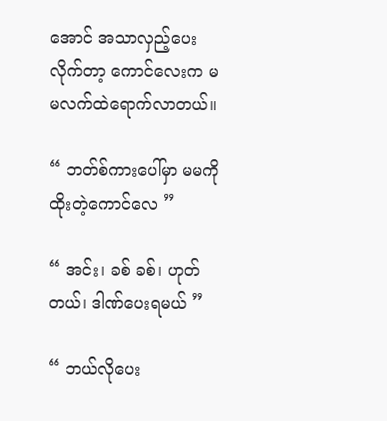အောင် အသာလှည့်ပေးလိုက်တာ့ ကောင်လေးက မမလက်ထဲရောက်လာတယ်။

“ ဘတ်စ်ကားပေါ်မှာ မမကို ထိုးတဲ့ကောင်လေ ”

“ အင်း၊ ခစ် ခစ်၊ ဟုတ်တယ်၊ ဒါဏ်ပေးရမယ် ”

“ ဘယ်လိုပေး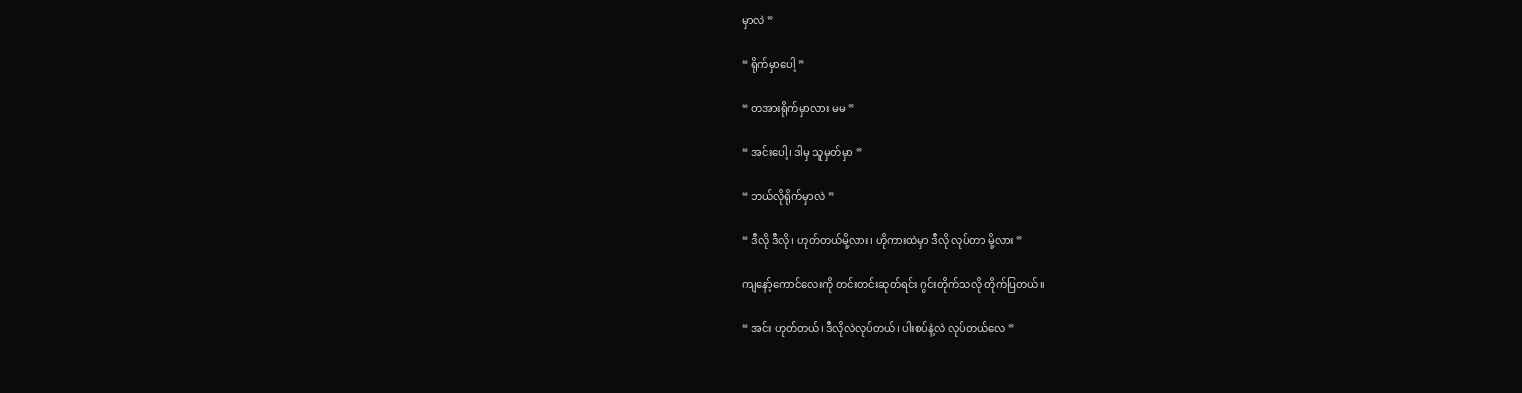မှာလဲ ”

“ ရိုက်မှာပေါ့ ”

“ တအားရိုက်မှာလား မမ ”

“ အင်းပေါ့၊ ဒါမှ သူမှတ်မှာ ”

“ ဘယ်လိုရိုက်မှာလဲ ”

“ ဒီလို ဒီလို၊ ဟုတ်တယ်မို့လား၊ ဟိုကားထဲမှာ ဒီလို လုပ်တာ မို့လား ”

ကျနော့်ကောင်လေးကို တင်းတင်းဆုတ်ရင်း ဂွင်းတိုက်သလို တိုက်ပြတယ်။

“ အင်း ဟုတ်တယ်၊ ဒီလိုလဲလုပ်တယ်၊ ပါးစပ်နဲ့လဲ လုပ်တယ်လေ ”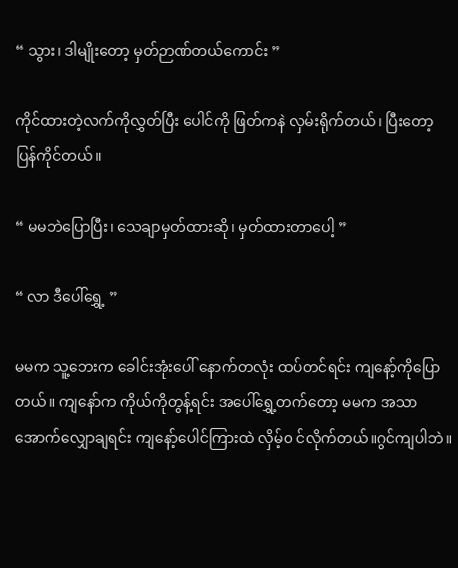“ သွား၊ ဒါမျိုးတော့ မှတ်ဉာဏ်တယ်ကောင်း ”

ကိုင်ထားတဲ့လက်ကိုလွှတ်ပြီး ပေါင်ကို ဖြတ်ကနဲ လှမ်းရိုက်တယ်၊ ပြီးတော့ ပြန်ကိုင်တယ်။

“ မမဘဲပြောပြီး၊ သေချာမှတ်ထားဆို၊ မှတ်ထားတာပေါ့ ”

“ လာ ဒီပေါ်ရွှေ့ ”

မမက သူ့ဘေးက ခေါင်းအုံးပေါ် နောက်တလုံး ထပ်တင်ရင်း ကျနော့်ကိုပြောတယ်။ ကျနော်က ကိုယ်ကိုတွန့်ရင်း အပေါ်ရွှေ့တက်တော့ မမက အသာအောက်လျှောချရင်း ကျနော့်ပေါင်ကြားထဲ လှိမ့်၀ င်လိုက်တယ်။ဂွင်ကျပါဘဲ။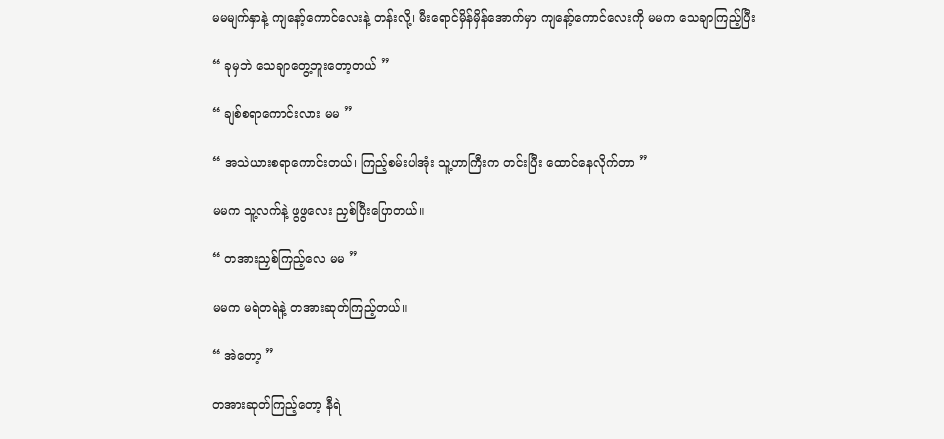မမမျက်နှာနဲ့ ကျနော့်ကောင်လေးနဲ့ တန်းလို့၊ မီးရောင်မှိန်မှိန်အောက်မှာ ကျနော့်ကောင်လေးကို မမက သေချာကြည့်ပြီး

“ ခုမှဘဲ သေချာတွေ့ဘူးတော့တယ် ”

“ ချစ်စရာကောင်းလား မမ ”

“ အသဲယားစရာကောင်းတယ်၊ ကြည့်စမ်းပါအုံး သူ့ဟာကြီးက တင်းပြီး ထောင်နေလိုက်တာ ”

မမက သူ့လက်နဲ့ ဖွဖွလေး ညှစ်ပြီးပြောတယ်။

“ တအားညှစ်ကြည့်လေ မမ ”

မမက မရဲတရဲနဲ့ တအားဆုတ်ကြည့်တယ်။

“ အဲတော့ ”

တအားဆုတ်ကြည့်တော့ နီရဲ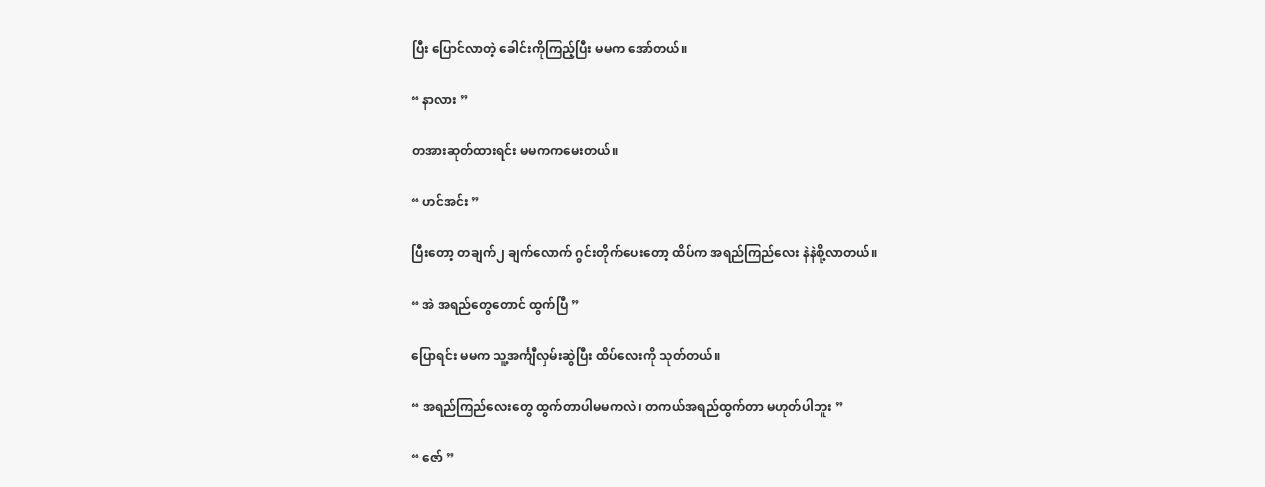ပြီး ပြောင်လာတဲ့ ခေါင်းကိုကြည့်ပြီး မမက အော်တယ်။

“ နာလား ”

တအားဆုတ်ထားရင်း မမကကမေးတယ်။

“ ဟင်အင်း ”

ပြီးတော့ တချက်၂ ချက်လောက် ဂွင်းတိုက်ပေးတော့ ထိပ်က အရည်ကြည်လေး နဲနဲစို့လာတယ်။

“ အဲ အရည်တွေတောင် ထွက်ပြီ ”

ပြောရင်း မမက သူ့အင်္ကျီလှမ်းဆွဲပြီး ထိပ်လေးကို သုတ်တယ်။

“ အရည်ကြည်လေးတွေ ထွက်တာပါမမကလဲ၊ တကယ်အရည်ထွက်တာ မဟုတ်ပါဘူး ”

“ ဇော် ”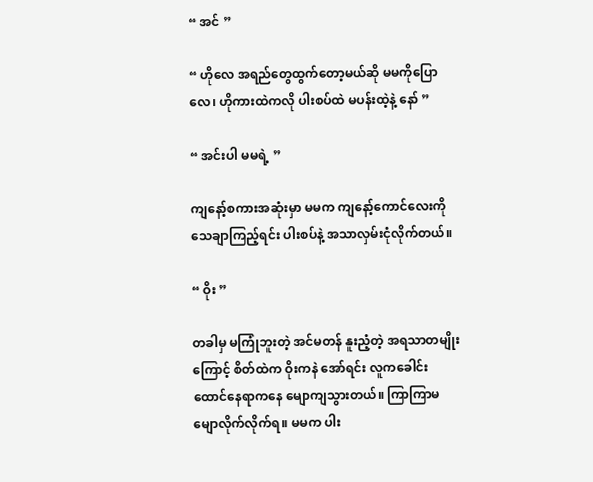“ အင် ”

“ ဟိုလေ အရည်တွေထွက်တော့မယ်ဆို မမကိုပြောလေ၊ ဟိုကားထဲကလို ပါးစပ်ထဲ မပန်းထဲ့နဲ့ နော် ”

“ အင်းပါ မမရဲ့ ”

ကျနော့်စကားအဆုံးမှာ မမက ကျနော့်ကောင်လေးကို သေချာကြည့်ရင်း ပါးစပ်နဲ့ အသာလှမ်းငုံလိုက်တယ်။

“ ဝိုး ”

တခါမှ မကြုံဘူးတဲ့ အင်မတန် နူးညံ့တဲ့ အရသာတမျိုးကြောင့် စိတ်ထဲက ဝိုးကနဲ အော်ရင်း လူကခေါင်းထောင်နေရာကနေ မျောကျသွားတယ်။ ကြာကြာမမျောလိုက်လိုက်ရ။ မမက ပါး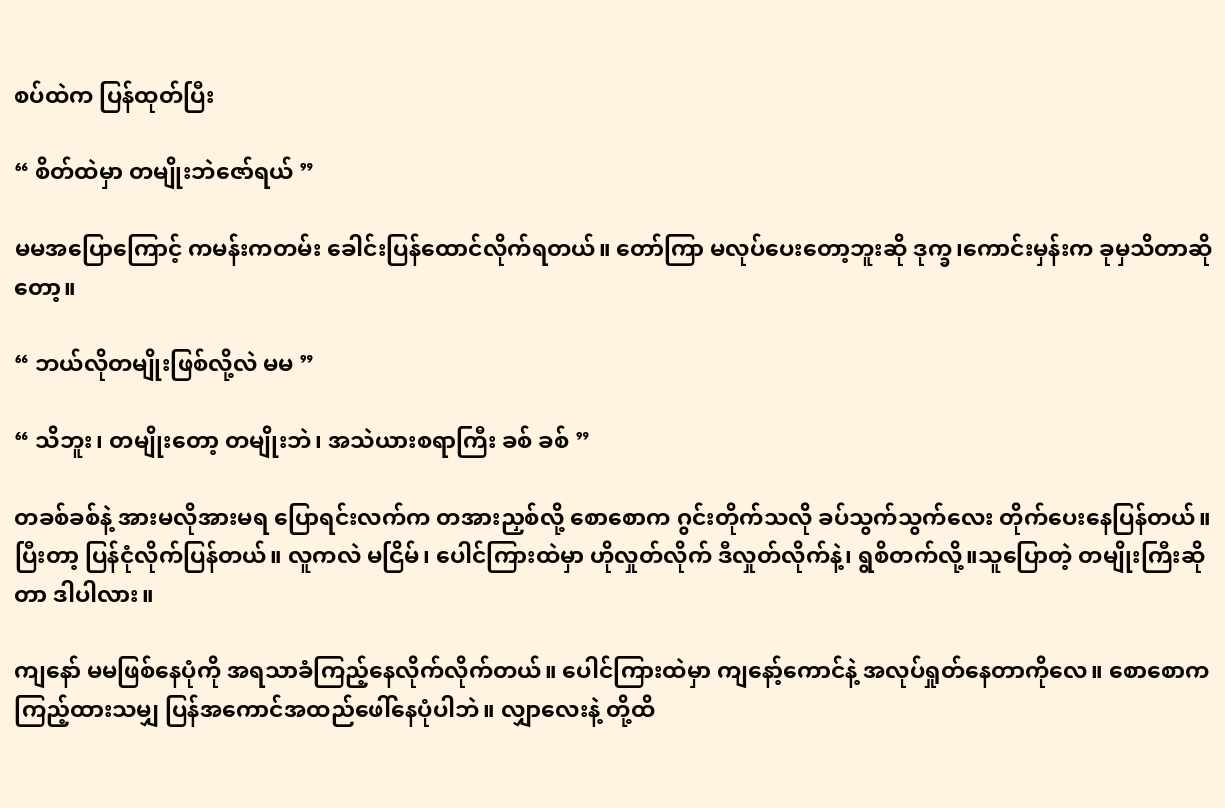စပ်ထဲက ပြန်ထုတ်ပြီး

“ စိတ်ထဲမှာ တမျိုးဘဲဇော်ရယ် ”

မမအပြောကြောင့် ကမန်းကတမ်း ခေါင်းပြန်ထောင်လိုက်ရတယ်။ တော်ကြာ မလုပ်ပေးတော့ဘူးဆို ဒုက္ခ၊ကောင်းမှန်းက ခုမှသိတာဆိုတော့။

“ ဘယ်လိုတမျိုးဖြစ်လို့လဲ မမ ”

“ သိဘူး၊ တမျိုးတော့ တမျိုးဘဲ၊ အသဲယားစရာကြီး ခစ် ခစ် ”

တခစ်ခစ်နဲ့ အားမလိုအားမရ ပြောရင်းလက်က တအားညှစ်လို့ စောစောက ဂွင်းတိုက်သလို ခပ်သွက်သွက်လေး တိုက်ပေးနေပြန်တယ်။ ပြီးတာ့ ပြန်ငုံလိုက်ပြန်တယ်။ လူကလဲ မငြိမ်၊ ပေါင်ကြားထဲမှာ ဟိုလှုတ်လိုက် ဒီလှုတ်လိုက်နဲ့၊ ရွစိတက်လို့။သူပြောတဲ့ တမျိုးကြီးဆိုတာ ဒါပါလား။

ကျနော် မမဖြစ်နေပုံကို အရသာခံကြည့်နေလိုက်လိုက်တယ်။ ပေါင်ကြားထဲမှာ ကျနော့်ကောင်နဲ့ အလုပ်ရှုတ်နေတာကိုလေ။ စောစောက ကြည့်ထားသမျှ ပြန်အကောင်အထည်ဖေါ်နေပုံပါဘဲ။ လျှာလေးနဲ့ တို့ထိ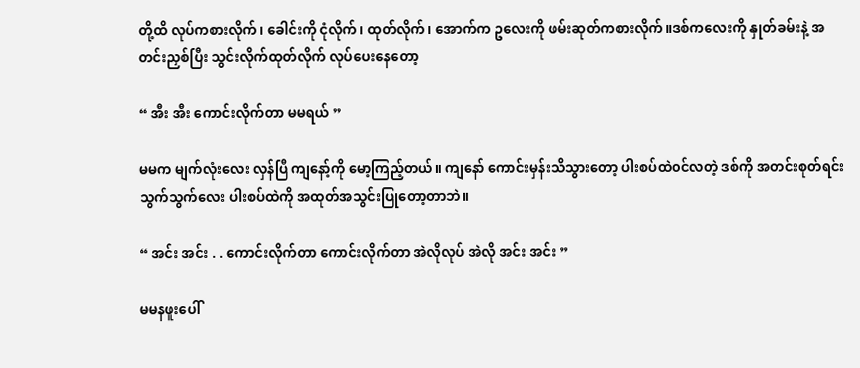တို့ထိ လုပ်ကစားလိုက်၊ ခေါင်းကို ငုံလိုက်၊ ထုတ်လိုက်၊ အောက်က ဥလေးကို ဖမ်းဆုတ်ကစားလိုက်။ဒစ်ကလေးကို နှုတ်ခမ်းနဲ့ အတင်းညှစ်ပြီး သွင်းလိုက်ထုတ်လိုက် လုပ်ပေးနေတော့

“ အီး အီး ကောင်းလိုက်တာ မမရယ် ”

မမက မျက်လုံးလေး လှန်ပြီ ကျနော့်ကို မော့ကြည့်တယ်။ ကျနော် ကောင်းမှန်းသိသွားတော့ ပါးစပ်ထဲ၀င်လတဲ့ ဒစ်ကို အတင်းစုတ်ရင်း သွက်သွက်လေး ပါးစပ်ထဲကို အထုတ်အသွင်းပြုတော့တာဘဲ။

“ အင်း အင်း . . ကောင်းလိုက်တာ ကောင်းလိုက်တာ အဲလိုလုပ် အဲလို အင်း အင်း ”

မမနဖူးပေါ်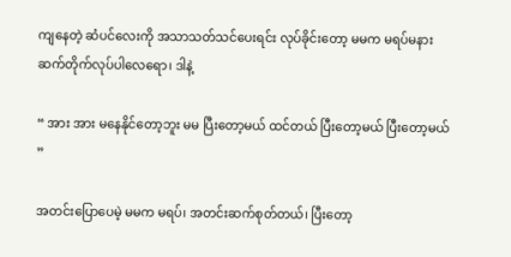ကျနေတဲ့ ဆံပင်လေးကို အသာသတ်သင်ပေးရင်း လုပ်ခိုင်းတော့ မမက မရပ်မနားဆက်တိုက်လုပ်ပါလေရော၊ ဒါနဲ့

“ အား အား မနေနိုင်တော့ဘူး မမ ပြီးတော့မယ် ထင်တယ် ပြီးတော့မယ် ပြီးတော့မယ် ”

အတင်းပြောပေမဲ့ မမက မရပ်၊ အတင်းဆက်စုတ်တယ်၊ ပြီးတော့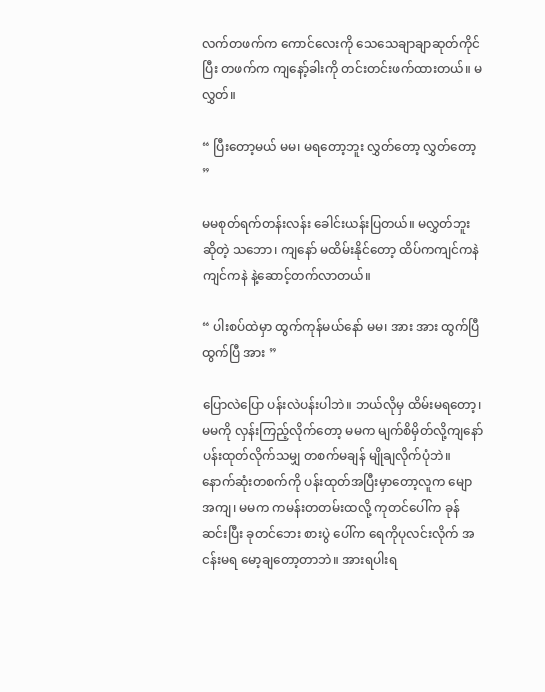လက်တဖက်က ကောင်လေးကို သေသေချာချာဆုတ်ကိုင်ပြီး တဖက်က ကျနော့်ခါးကို တင်းတင်းဖက်ထားတယ်။ မလွှတ်။

“ ပြီးတော့မယ် မမ၊ မရတော့ဘူး လွှတ်တော့ လွှတ်တော့ ”

မမစုတ်ရက်တန်းလန်း ခေါင်းယန်းပြတယ်။ မလွှတ်ဘူးဆိုတဲ့ သဘော၊ ကျနော် မထိမ်းနိုင်တော့ ထိပ်ကကျင်ကနဲ ကျင်ကနဲ နဲ့ဆောင့်တက်လာတယ်။

“ ပါးစပ်ထဲမှာ ထွက်ကုန်မယ်နော် မမ၊ အား အား ထွက်ပြီ ထွက်ပြီ အား ”

ပြောလဲပြော ပန်းလဲပန်းပါဘဲ။ ဘယ်လိုမှ ထိမ်းမရတော့၊ မမကို လှန်းကြည့်လိုက်တော့ မမက မျက်စိမှိတ်လို့ကျနော် ပန်းထုတ်လိုက်သမျှ တစက်မချန် မျိုချလိုက်ပုံဘဲ။ နောက်ဆုံးတစက်ကို ပန်းထုတ်အပြီးမှာတော့လူက မျောအကျ၊ မမက ကမန်းတတမ်းထလို့ ကုတင်ပေါ်က ခုန်ဆင်းပြီး ခုတင်ဘေး စားပွဲ ပေါ်က ရေကိုပုလင်းလိုက် အငန်းမရ မော့ချတော့တာဘဲ။ အားရပါးရ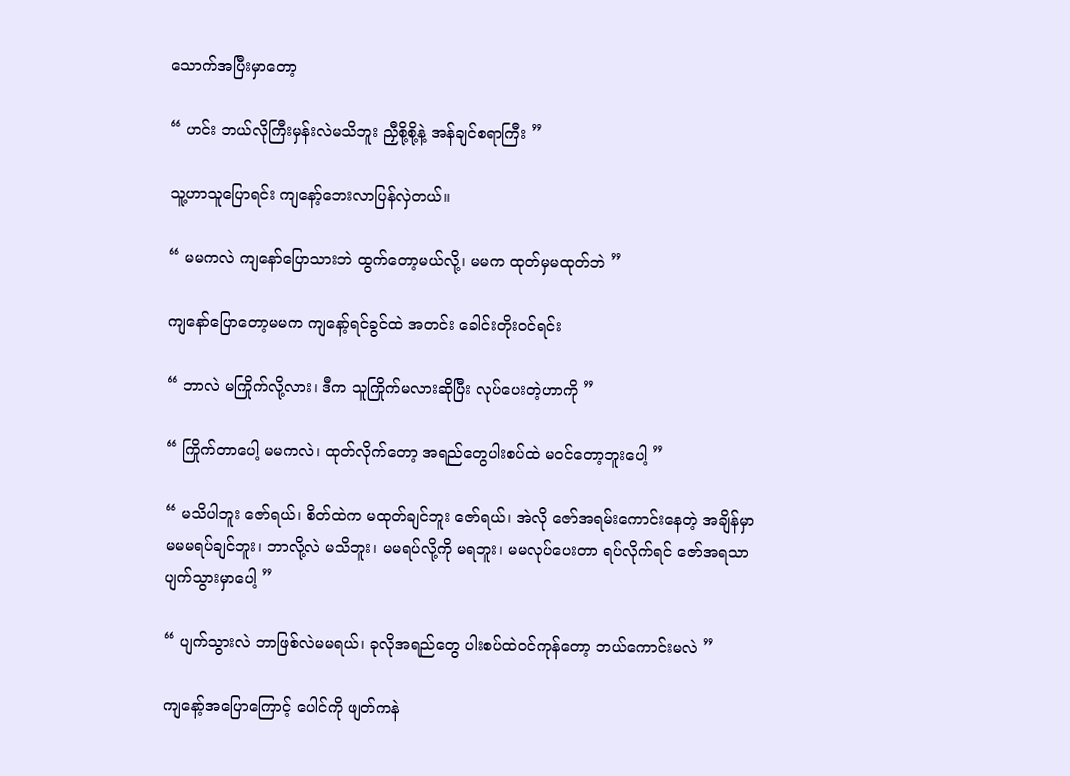သောက်အပြီးမှာတော့

“ ဟင်း ဘယ်လိုကြီးမှန်းလဲမသိဘူး ညှီစို့စို့နဲ့ အန်ချင်စရာကြီး ”

သူ့ဟာသူပြောရင်း ကျနော့်ဘေးလာပြန်လှဲတယ်။

“ မမကလဲ ကျနော်ပြောသားဘဲ ထွက်တော့မယ်လို့၊ မမက ထုတ်မှမထုတ်ဘဲ ”

ကျနော်ပြောတော့မမက ကျနော့်ရင်ခွင်ထဲ အတင်း ခေါင်းတိုးဝင်ရင်း

“ ဘာလဲ မကြိုက်လို့လား၊ ဒီက သူကြိုက်မလားဆိုပြီး လုပ်ပေးတဲ့ဟာကို ”

“ ကြိုက်တာပေါ့ မမကလဲ၊ ထုတ်လိုက်တော့ အရည်တွေပါးစပ်ထဲ မဝင်တော့ဘူးပေါ့ ”

“ မသိပါဘူး ဇော်ရယ်၊ စိတ်ထဲက မထုတ်ချင်ဘူး ဇော်ရယ်၊ အဲလို ဇော်အရမ်းကောင်းနေတဲ့ အချိန်မှာ မမမရပ်ချင်ဘူး၊ ဘာလို့လဲ မသိဘူး၊ မမရပ်လို့ကို မရဘူး၊ မမလုပ်ပေးတာ ရပ်လိုက်ရင် ဇော်အရသာပျက်သွားမှာပေါ့ ”

“ ပျက်သွားလဲ ဘာဖြစ်လဲမမရယ်၊ ခုလိုအရည်တွေ ပါးစပ်ထဲ၀င်ကုန်တော့ ဘယ်ကောင်းမလဲ ”

ကျနော့်အပြောကြောင့် ပေါင်ကို ဖျတ်ကနဲ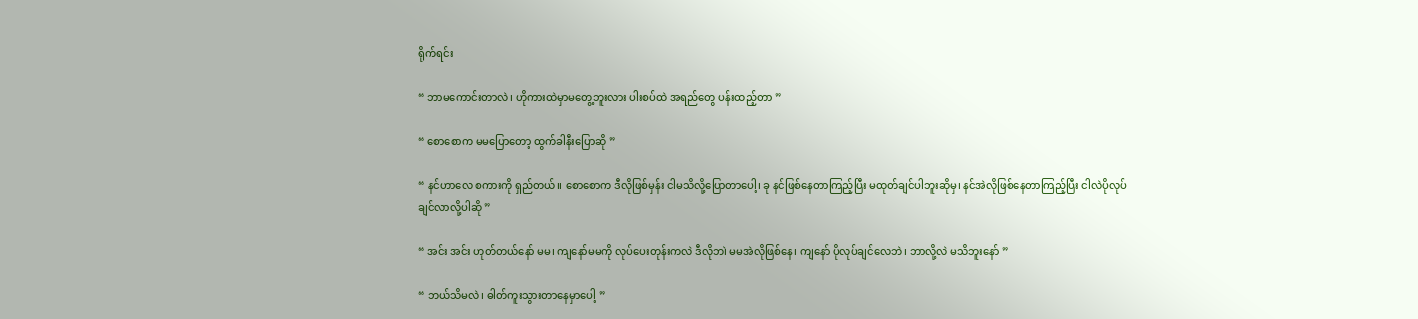ရိုက်ရင်း

“ ဘာမကောင်းတာလဲ၊ ဟိုကားထဲမှာမတွေ့ဘူးလား ပါးစပ်ထဲ အရည်တွေ ပန်းထည့်တာ ”

“ စောစောက မမပြောတော့ ထွက်ခါနီးပြောဆို ”

“ နင်ဟာလေ စကားကို ရှည်တယ်။ စောစောက ဒီလိုဖြစ်မှန်း ငါမသိလို့ပြောတာပေါ့၊ ခု နင်ဖြစ်နေတာကြည့်ပြီး မထုတ်ချင်ပါဘူးဆိုမှ၊ နင်အဲလိုဖြစ်နေတာကြည့်ပြီး ငါလဲပိုလုပ်ချင်လာလို့ပါဆို ”

“ အင်း အင်း ဟုတ်တယ်နော် မမ၊ ကျနော်မမကို လုပ်ပေးတုန်းကလဲ ဒီလိုဘ၊ဲ မမအဲလိုဖြစ်နေ၊ ကျနော် ပိုလုပ်ချင်လေဘဲ၊ ဘာလို့လဲ မသိဘူးနော် ”

“ ဘယ်သိမလဲ၊ ဓါတ်ကူးသွားတာနေမှာပေါ့ ”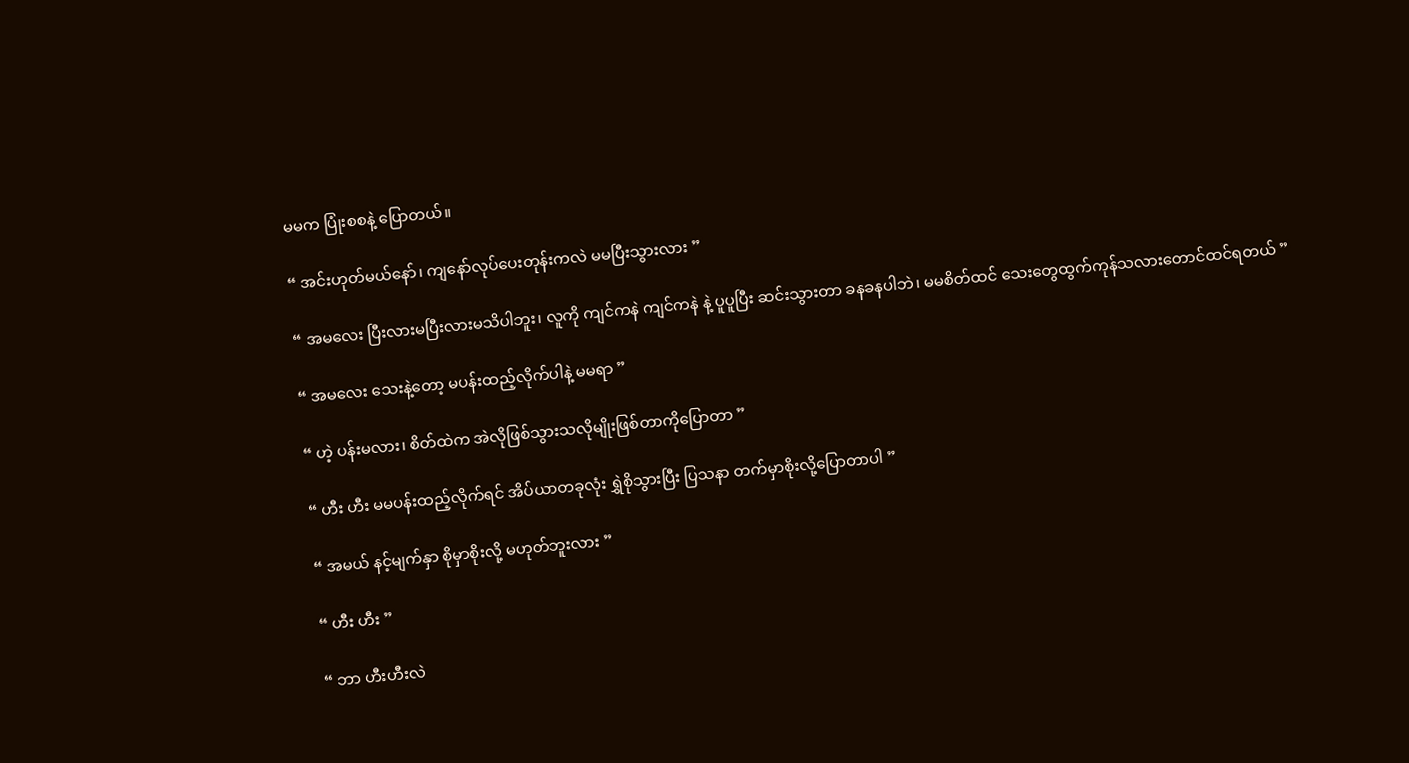မမက ပြုံးစစနဲ့ ပြောတယ်။

“ အင်းဟုတ်မယ်နော်၊ ကျနော်လုပ်ပေးတုန်းကလဲ မမပြီးသွားလား ”

“ အမလေး ပြီးလားမပြီးလားမသိပါဘူး၊ လူကို ကျင်ကနဲ ကျင်ကနဲ နဲ့ ပူပူပြီး ဆင်းသွားတာ ခနခနပါဘဲ၊ မမစိတ်ထင် သေးတွေထွက်ကုန်သလားတောင်ထင်ရတယ် ”

“ အမလေး သေးနဲ့တော့ မပန်းထည့်လိုက်ပါနဲ့ မမရာ ”

“ ဟဲ့ ပန်းမလား၊ စိတ်ထဲက အဲလိုဖြစ်သွားသလိုမျိုးဖြစ်တာကိုပြောတာ ”

“ ဟီး ဟီး မမပန်းထည့်လိုက်ရင် အိပ်ယာတခုလုံး ရွှဲစိုသွားပြီး ပြသနာ တက်မှာစိုးလို့ပြောတာပါ ”

“ အမယ် နင့်မျက်နှာ စိုမှာစိုးလို့ မဟုတ်ဘူးလား ”

“ ဟီး ဟီး ”

“ ဘာ ဟီးဟီးလဲ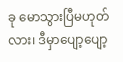ခု မောသွားပြီမဟုတ်လား၊ ဒီမှာပျော့ပျော့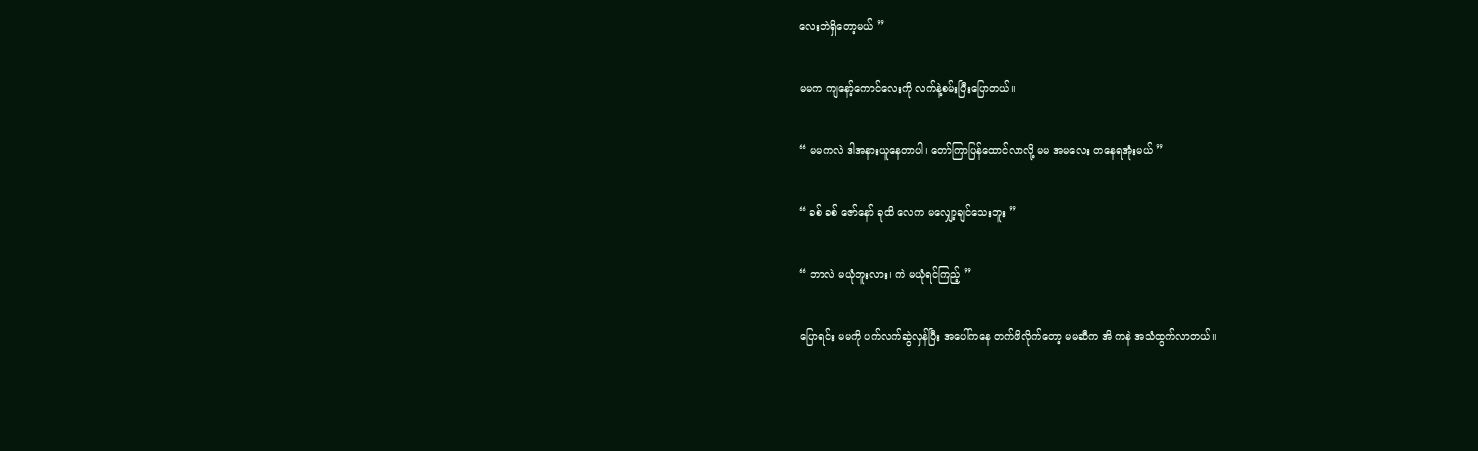လေးဘဲရှိတော့မယ် ”

မမက ကျနော့်ကောင်လေးကို လက်နဲ့စမ်းပြီးပြောတယ်။

“ မမကလဲ ဒါအနားယူနေတာပါ၊ တော်ကြာပြန်ထောင်လာလို့ မမ အမလေး တနေရအုံးမယ် ”

“ ခစ် ခစ် ဇော်နော် ခုထိ လေက မလျှော့ချင်သေးဘူး ”

“ ဘာလဲ မယုံဘူးလား၊ ကဲ မယုံရင်ကြည့် ”

ပြောရင်း မမကို ပက်လက်ဆွဲလှန်ပြီး အပေါ်ကနေ တက်ဖိလိုက်တော့ မမဆီက အိ ကနဲ အသံထွက်လာတယ်။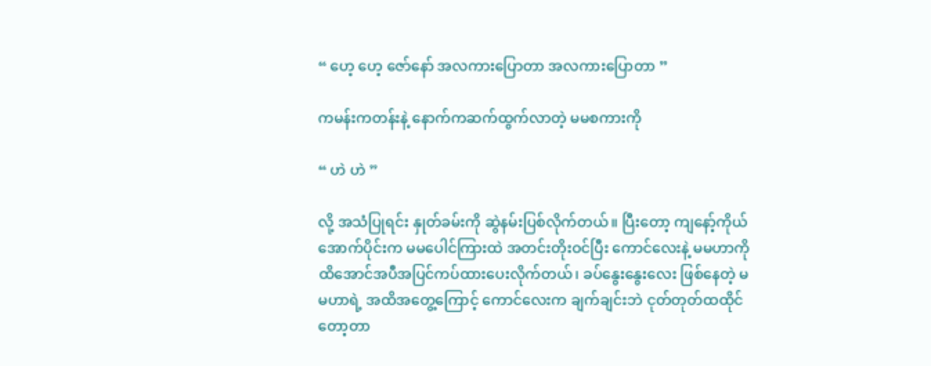“ ဟေ့ ဟေ့ ဇော်နော် အလကားပြောတာ အလကားပြောတာ ”

ကမန်းကတန်းနဲ့ နောက်ကဆက်ထွက်လာတဲ့ မမစကားကို

“ ဟဲ ဟဲ ”

လို့ အသံပြုရင်း နှုတ်ခမ်းကို ဆွဲနမ်းပြစ်လိုက်တယ်။ ပြီးတော့ ကျနော့်ကိုယ်အောက်ပိုင်းက မမပေါင်ကြားထဲ အတင်းတိုးဝင်ပြီး ကောင်လေးနဲ့ မမဟာကို ထိအောင်အပီအပြင်ကပ်ထားပေးလိုက်တယ်၊ ခပ်နွေးနွေးလေး ဖြစ်နေတဲ့ မမဟာရဲ့ အထိအတွေ့ကြောင့် ကောင်လေးက ချက်ချင်းဘဲ ငုတ်တုတ်ထထိုင်တော့တာ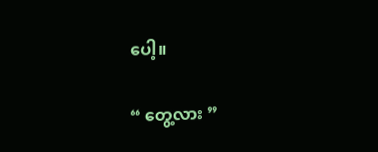ပေါ့။

“ တွေ့လား ”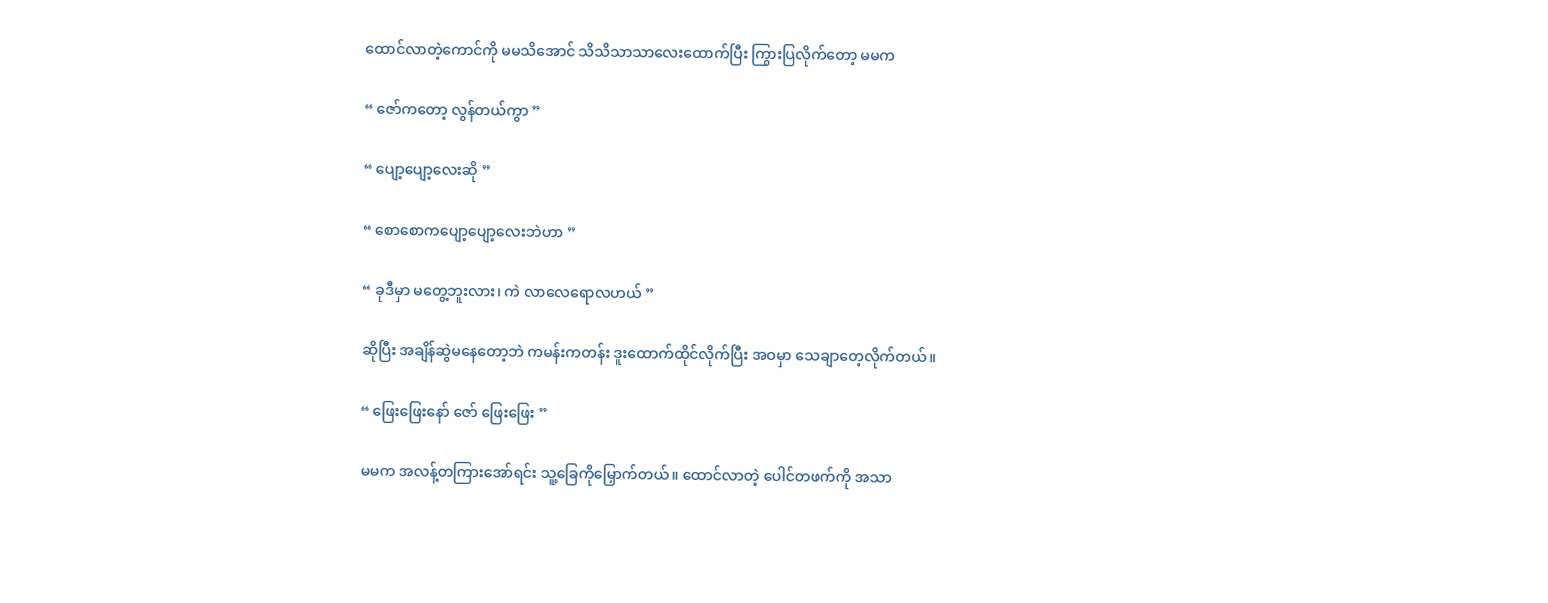ထောင်လာတဲ့ကောင်ကို မမသိအောင် သိသိသာသာလေးထောက်ပြီး ကြွားပြလိုက်တော့ မမက

“ ဇော်ကတော့ လွန်တယ်ကွာ ”

“ ပျော့ပျော့လေးဆို ”

“ စောစောကပျော့ပျော့လေးဘဲဟာ ”

“ ခုဒီမှာ မတွေ့ဘူးလား၊ ကဲ လာလေရောလဟယ် ”

ဆိုပြီး အချိန်ဆွဲမနေတော့ဘဲ ကမန်းကတန်း ဒူးထောက်ထိုင်လိုက်ပြီး အဝမှာ သေချာတေ့လိုက်တယ်။

“ ဖြေးဖြေးနော် ဇော် ဖြေးဖြေး ”

မမက အလန့်တကြားအော်ရင်း သူ့ခြေကိုမြှောက်တယ်။ ထောင်လာတဲ့ ပေါင်တဖက်ကို အသာ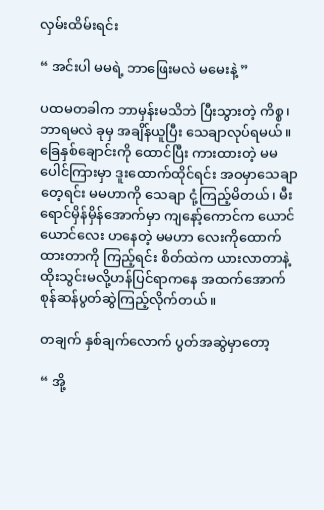လှမ်းထိမ်းရင်း

“ အင်းပါ မမရဲ့ ဘာဖြေးမလဲ မမေးနဲ့ ”

ပထမတခါက ဘာမှန်းမသိဘဲ ပြီးသွားတဲ့ ကိစ္စ၊ ဘာရမလဲ ခုမှ အချိန်ယူပြီး သေချာလုပ်ရမယ်။ ခြေနှစ်ချောင်းကို ထောင်ပြီး ကားထားတဲ့ မမ ပေါင်ကြားမှာ ဒူးထောက်ထိုင်ရင်း အဝမှာသေချာတေ့ရင်း မမဟာကို သေချာ ငုံ့ကြည့်မိတယ်၊ မီးရောင်မှိန်မှိန်အောက်မှာ ကျနော့်ကောင်က ယောင်ယောင်လေး ဟနေတဲ့ မမဟာ လေးကိုထောက်ထားတာကို ကြည့်ရင်း စိတ်ထဲက ယားလာတာနဲ့ ထိုးသွင်းမလို့ဟန်ပြင်ရာကနေ အထက်အောက် စုန်ဆန်ပွတ်ဆွဲကြည့်လိုက်တယ်။

တချက် နှစ်ချက်လောက် ပွတ်အဆွဲမှာတော့

“ အို့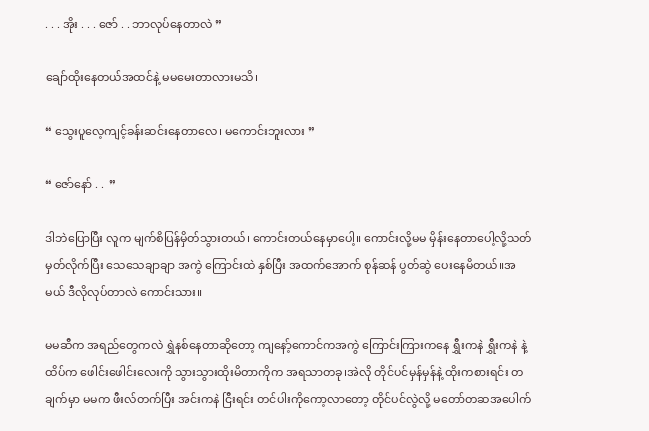. . . အိုး . . . ဇော် . . ဘာလုပ်နေတာလဲ ”

ချော်ထိုးနေတယ်အထင်နဲ့ မမမေးတာလားမသိ၊

“ သွေးပူလေ့ကျင့်ခန်းဆင်းနေတာလေ၊ မကောင်းဘူးလား ”

“ ဇော်နော် . .  ”

ဒါဘဲပြောပြီး လူက မျက်စိပြန်မှိတ်သွားတယ်၊ ကောင်းတယ်နေမှာပေါ့။ ကောင်းလို့မမ မှိန်းနေတာပေါ့လို့သတ်မှတ်လိုက်ပြီး သေသေချာချာ အကွဲ ကြောင်းထဲ နှစ်ပြီး အထက်အောက် စုန်ဆန် ပွတ်ဆွဲ ပေးနေမိတယ်။အမယ် ဒီလိုလုပ်တာလဲ ကောင်းသား။

မမဆီက အရည်တွေကလဲ ရွှဲနစ်နေတာဆိုတော့ ကျနော့်ကောင်ကအကွဲ ကြောင်းကြားကနေ ရွှီးကနဲ ရွှီးကနဲ နဲ့ထိပ်က ဖေါင်းဖေါင်းလေးကို သွားသွားထိုးမိတာကိုက အရသာတခု၊အဲလို တိုင်ပင်မှန်မှန်နဲ့ ထိုးကစားရင်း တချက်မှာ မမက ဖီးလ်တက်ပြီး အင်းကနဲ ငြီးရင်း တင်ပါးကိုကော့လာတော့ တိုင်ပင်လွဲလို့ မတော်တဆအပေါက်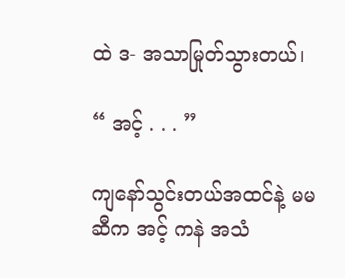ထဲ ဒ- အသာမြုတ်သွားတယ်၊

“ အင့် . . . ”

ကျနော်သွင်းတယ်အထင်နဲ့ မမဆီက အင့် ကနဲ အသံ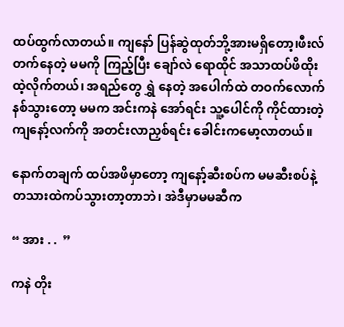ထပ်ထွက်လာတယ်။ ကျနော် ပြန်ဆွဲထုတ်ဘို့အားမရှိတော့၊ဖီးလ်တက်နေတဲ့ မမကို ကြည့်ပြီး ချော်လဲ ရောထိုင် အသာထပ်ဖိထိုးထဲ့လိုက်တယ်၊ အရည်တွေ ရွှဲ နေတဲ့ အပေါက်ထဲ တဝက်လောက်နစ်သွားတော့ မမက အင်းကနဲ အော်ရင်း သူ့ပေါင်ကို ကိုင်ထားတဲ့ ကျနော့်လက်ကို အတင်းလာညှစ်ရင်း ခေါင်းကမော့လာတယ်။

နောက်တချက် ထပ်အဖိမှာတော့ ကျနော့်ဆီးစပ်က မမဆီးစပ်နဲ့ တသားထဲကပ်သွားတာ့တာဘဲ၊ အဲဒီမှာမမဆီက

“ အား . .  ”

ကနဲ တိုး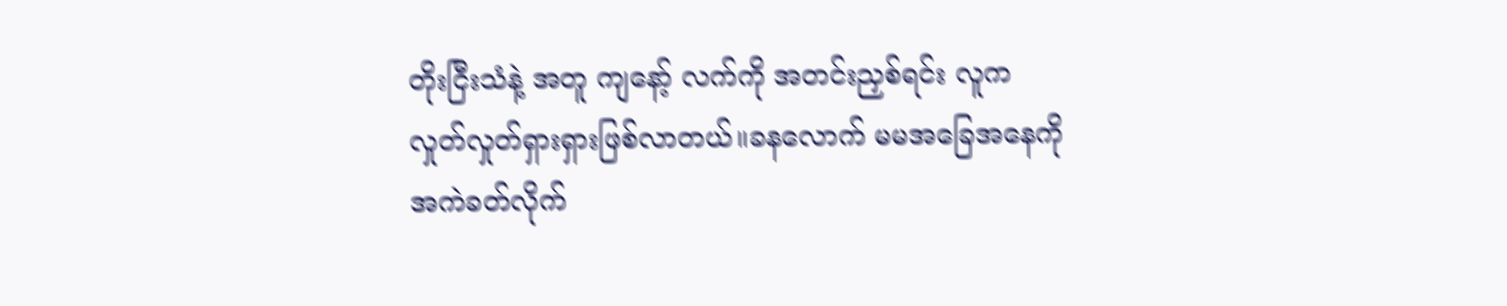တိုးငြီးသံနဲ့ အတူ ကျနော့် လက်ကို အတင်းညှစ်ရင်း လူက လှုတ်လှုတ်ရှားရှားဖြစ်လာတယ်။ခနလောက် မမအခြေအနေကို အကဲခတ်လိုက်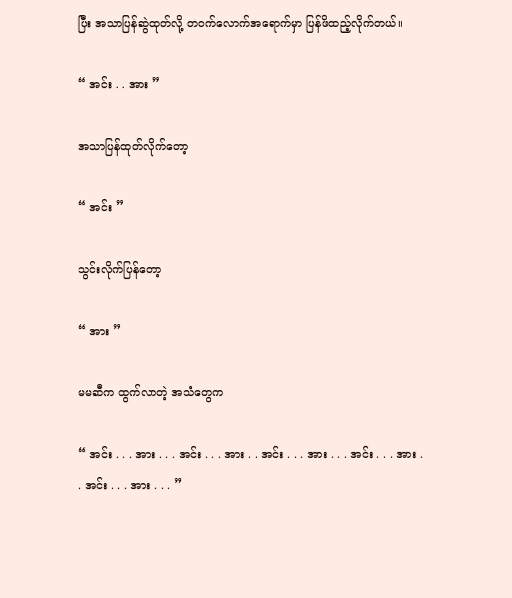ပြီး အသာပြန်ဆွဲထုတ်လို့ တဝက်လောက်အရောက်မှာ ပြန်ဖိထည့်လိုက်တယ်။

“ အင်း . . အား ”

အသာပြန်ထုတ်လိုက်တော့

“ အင်း ”

သွင်းလိုက်ပြန်တော့

“ အား ”

မမဆီက ထွက်လာတဲ့ အသံတွေက

“ အင်း . . . အား . . . အင်း . . . အား . . အင်း . . . အား . . . အင်း . . . အား . . အင်း . . . အား . . . ”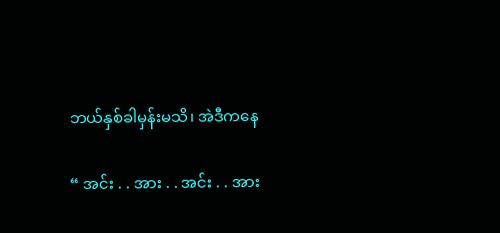ဘယ်နှစ်ခါမှန်းမသိ၊ အဲဒီကနေ

“ အင်း . . အား . . အင်း . . အား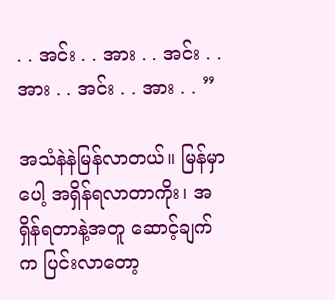. . အင်း . . အား . . အင်း . . အား . . အင်း . . အား . . ”

အသံနဲနဲမြန်လာတယ်။ မြန်မှာပေါ့ အရှိန်ရလာတာကိုး၊ အရှိန်ရတာနဲ့အတူ ဆောင့်ချက်က ပြင်းလာတော့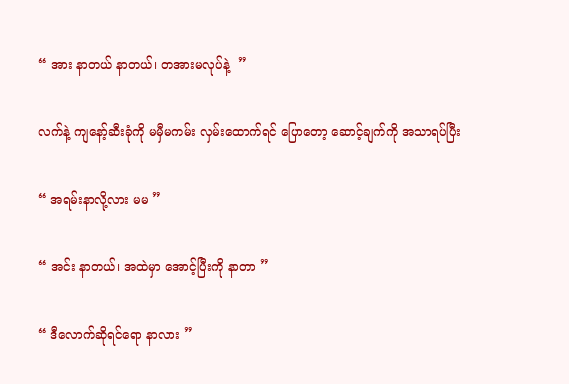“ အား နာတယ် နာတယ်၊ တအားမလုပ်နဲ့  ”

လက်နဲ့ ကျနော့်ဆီးခုံကို မမှီမကမ်း လှမ်းထောက်ရင် ပြောတော့ ဆောင့်ချက်ကို အသာရပ်ပြီး

“ အရမ်းနာလို့လား မမ ”

“ အင်း နာတယ်၊ အထဲမှာ အောင့်ပြီးကို နာတာ ”

“ ဒီလောက်ဆိုရင်ရော နာလား ”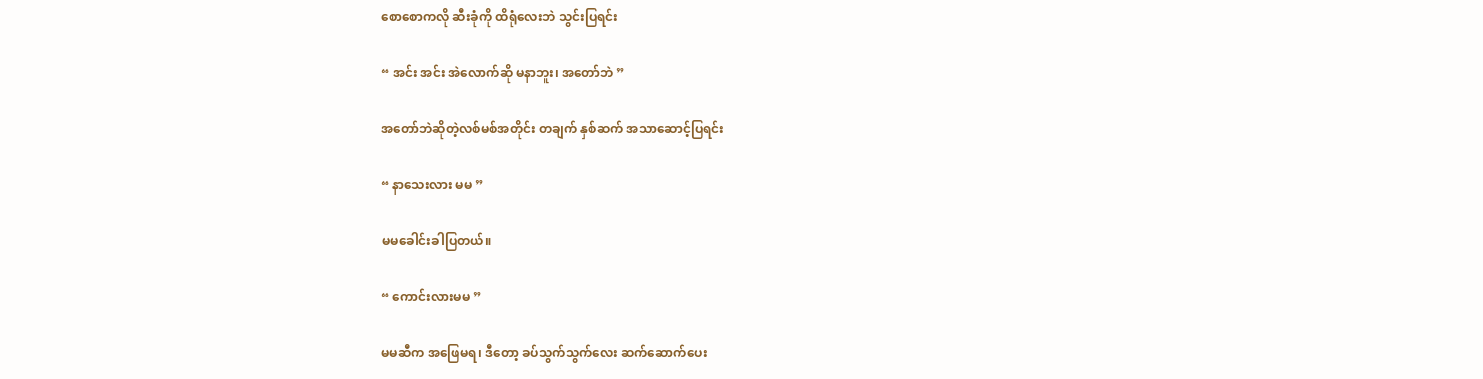စောစောကလို ဆီးခုံကို ထိရုံလေးဘဲ သွင်းပြရင်း

“ အင်း အင်း အဲလောက်ဆို မနာဘူး၊ အတော်ဘဲ ”

အတော်ဘဲဆိုတဲ့လစ်မစ်အတိုင်း တချက် နှစ်ဆက် အသာဆောင့်ပြရင်း

“ နာသေးလား မမ ”

မမခေါင်းခါပြတယ်။

“ ကောင်းလားမမ ”

မမဆီက အဖြေမရ၊ ဒီတော့ ခပ်သွက်သွက်လေး ဆက်ဆောက်ပေး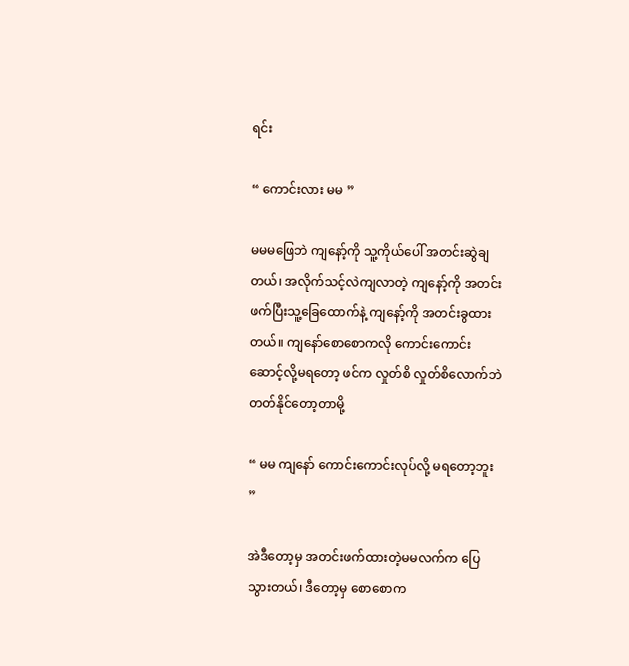ရင်း

“ ကောင်းလား မမ ”

မမမဖြေဘဲ ကျနော့်ကို သူ့ကိုယ်ပေါ် အတင်းဆွဲချတယ်၊ အလိုက်သင့်လဲကျလာတဲ့ ကျနော့်ကို အတင်းဖက်ပြီးသူ့ခြေထောက်နဲ့ ကျနော့်ကို အတင်းခွထားတယ်။ ကျနော်စောစောကလို ကောင်းကောင်းဆောင့်လို့မရတော့ ဖင်က လှုတ်စိ လှုတ်စိလောက်ဘဲ တတ်နိုင်တော့တာမို့

“ မမ ကျနော် ကောင်းကောင်းလုပ်လို့ မရတော့ဘူး ”

အဲဒီတော့မှ အတင်းဖက်ထားတဲ့မမလက်က ပြေသွားတယ်၊ ဒီတော့မှ စောစောက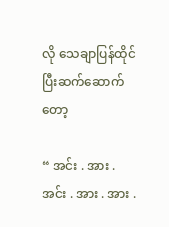လို သေချာပြန်ထိုင်ပြီးဆက်ဆောက်တော့

“ အင်း . အား . အင်း . အား . အား .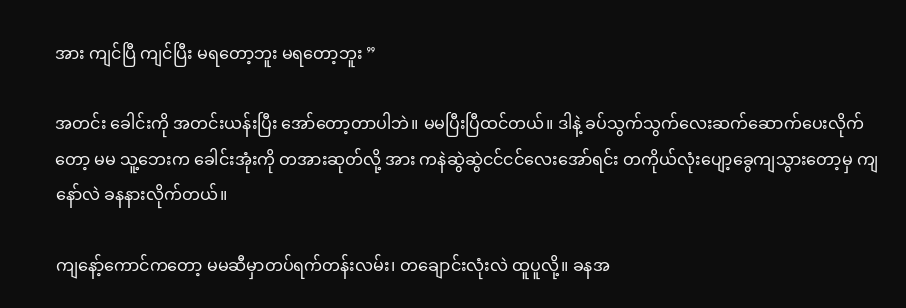အား ကျင်ပြီ ကျင်ပြီး မရတော့ဘူး မရတော့ဘူး ”

အတင်း ခေါင်းကို အတင်းယန်းပြီး အော်တော့တာပါဘဲ။ မမပြီးပြီထင်တယ်။ ဒါနဲ့ ခပ်သွက်သွက်လေးဆက်ဆောက်ပေးလိုက်တော့ မမ သူ့ဘေးက ခေါင်းအုံးကို တအားဆုတ်လို့ အား ကနဲဆွဲဆွဲငင်ငင်လေးအော်ရင်း တကိုယ်လုံးပျော့ခွေကျသွားတော့မှ ကျနော်လဲ ခနနားလိုက်တယ်။

ကျနော့်ကောင်ကတော့ မမဆီမှာတပ်ရက်တန်းလမ်း၊ တချောင်းလုံးလဲ ထူပူလို့။ ခနအ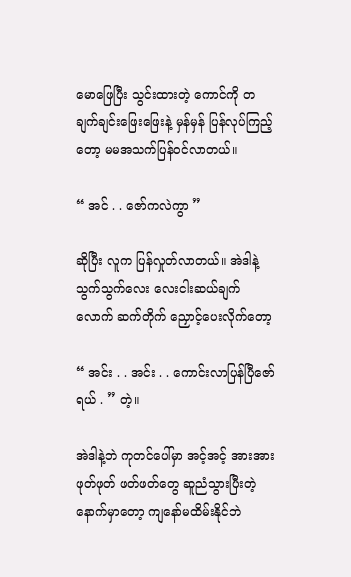မောဖြေပြီး သွင်းထားတဲ့ ကောင်ကို တချက်ချင်းဖြေးဖြေးနဲ့ မှန်မှန် ပြန်လုပ်ကြည့်တော့ မမအသက်ပြန်ဝင်လာတယ်။

“ အင် . . ဇော်ကလဲကွာ ”

ဆိုပြီး လူက ပြန်လှုတ်လာတယ်။ အဲဒါနဲ့ သွက်သွက်လေး လေးငါးဆယ်ချက်လောက် ဆက်တိုက် ညှောင့်ပေးလိုက်တော့

“ အင်း . . အင်း . . ကောင်းလာပြန်ပြီဇော်ရယ် . ” တဲ့။

အဲဒါနဲ့ဘဲ ကုတင်ပေါ်မှာ အင့်အင့် အားအား ဖုတ်ဖုတ် ဖတ်ဖတ်တွေ ဆူညံသွားပြီးတဲ့ နောက်မှာတော့ ကျနော်မထိမ်းနိုင်ဘဲ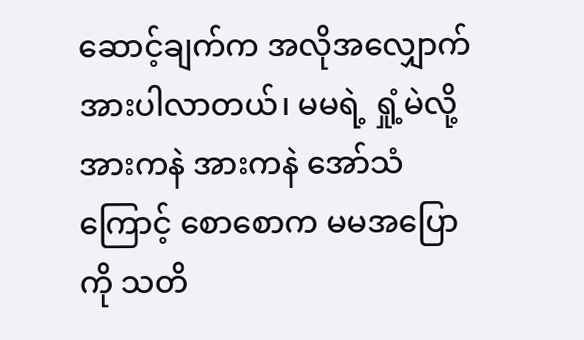ဆောင့်ချက်က အလိုအလျှောက် အားပါလာတယ်၊ မမရဲ့ ရှုံ့မဲလို့ အားကနဲ အားကနဲ အော်သံကြောင့် စောစောက မမအပြောကို သတိ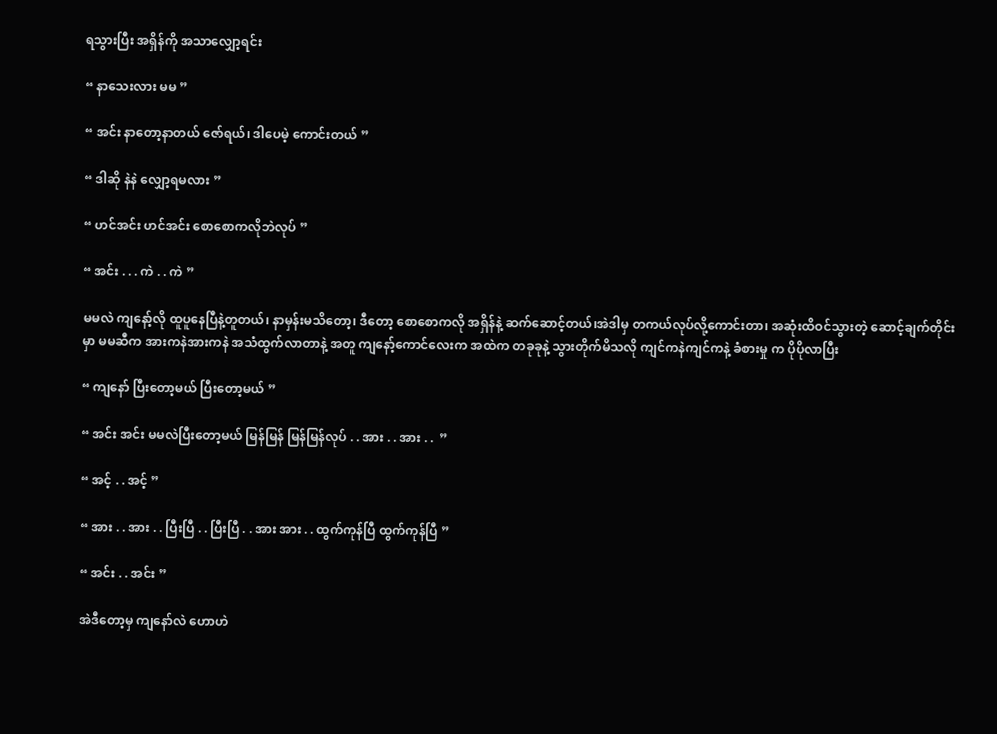ရသွားပြီး အရှိန်ကို အသာလျှော့ရင်း

“ နာသေးလား မမ ”

“ အင်း နာတော့နာတယ် ဇော်ရယ်၊ ဒါပေမဲ့ ကောင်းတယ် ”

“ ဒါဆို နဲနဲ လျှော့ရမလား ”

“ ဟင်အင်း ဟင်အင်း စောစောကလိုဘဲလုပ် ”

“ အင်း . . . ကဲ . . ကဲ ”

မမလဲ ကျနော့်လို ထူပူနေပြီနဲ့တူတယ်၊ နာမှန်းမသိတော့၊ ဒီတော့ စောစောကလို အရှိန်နဲ့ ဆက်ဆောင့်တယ်၊အဲဒါမှ တကယ်လုပ်လို့ကောင်းတာ၊ အဆုံးထိဝင်သွားတဲ့ ဆောင့်ချက်တိုင်းမှာ မမဆီက အားကနဲအားကနဲ အသံထွက်လာတာနဲ့ အတူ ကျနော့်ကောင်လေးက အထဲက တခုခုနဲ့ သွားတိုက်မိသလို ကျင်ကနဲကျင်ကနဲ့ ခံစားမှု က ပိုပိုလာပြီး

“ ကျနော် ပြီးတော့မယ် ပြီးတော့မယ် ”

“ အင်း အင်း မမလဲပြီးတော့မယ် မြန်မြန် မြန်မြန်လုပ် . . အား . . အား . .  ”

“ အင့် . . အင့် ”

“ အား . . အား . . ပြီးပြီ . . ပြီးပြီ . . အား အား . . ထွက်ကုန်ပြီ ထွက်ကုန်ပြီ ”

“ အင်း . . အင်း ”

အဲဒီတော့မှ ကျနော်လဲ ဟောဟဲ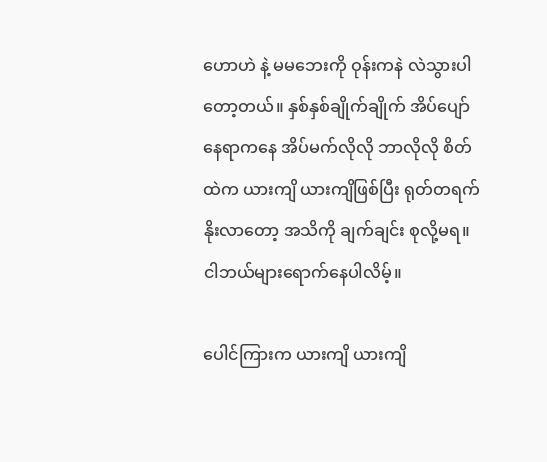ဟောဟဲ နဲ့ မမဘေးကို ဝုန်းကနဲ လဲသွားပါတော့တယ်။ နှစ်နှစ်ချိုက်ချိုက် အိပ်ပျော် နေရာကနေ အိပ်မက်လိုလို ဘာလိုလို စိတ်ထဲက ယားကျိ ယားကျိဖြစ်ပြီး ရုတ်တရက်နိုးလာတော့ အသိကို ချက်ချင်း စုလို့မရ။ ငါဘယ်များရောက်နေပါလိမ့်။

ပေါင်ကြားက ယားကျိ ယားကျိ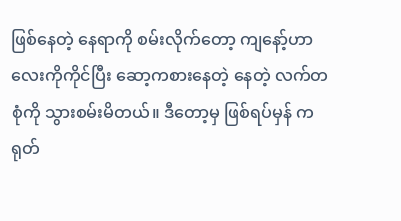ဖြစ်နေတဲ့ နေရာကို စမ်းလိုက်တော့ ကျနော့်ဟာလေးကိုကိုင်ပြီး ဆော့ကစားနေတဲ့ နေတဲ့ လက်တစုံကို သွားစမ်းမိတယ်။ ဒီတော့မှ ဖြစ်ရပ်မှန် ကရုတ်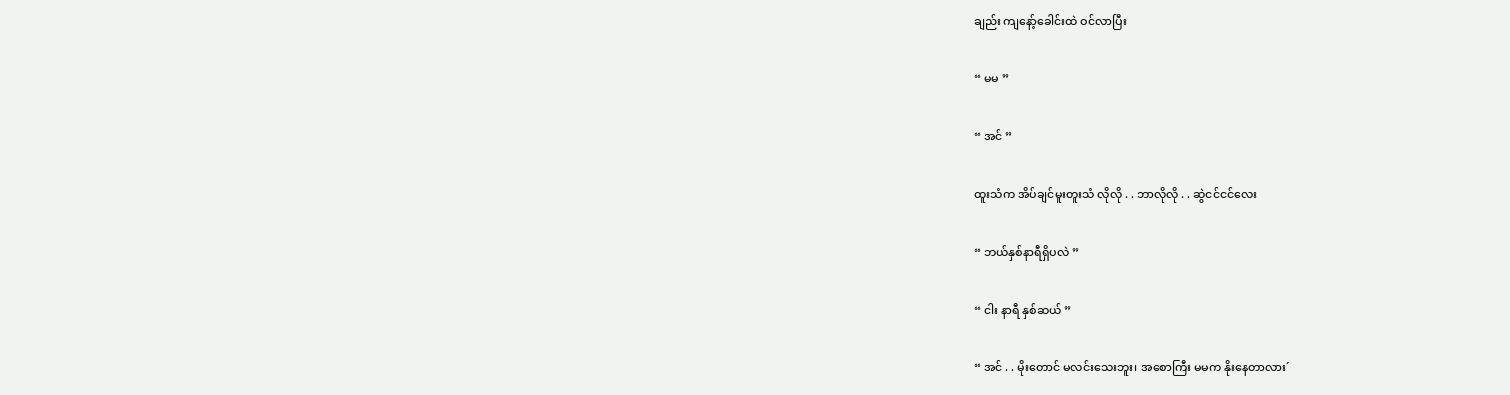ချည်း ကျနော့်ခေါင်းထဲ ဝင်လာပြီး

“ မမ ”

“ အင် ”

ထူးသံက အိပ်ချင်မူးတူးသံ လိုလို . . ဘာလိုလို . . ဆွဲငင်ငင်လေး

“ ဘယ်နှစ်နာရီရှိပလဲ ”

“ ငါး နာရီ နှစ်ဆယ် ”

“ အင် . . မိုးတောင် မလင်းသေးဘူး၊ အစောကြီး မမက နိုးနေတာလား´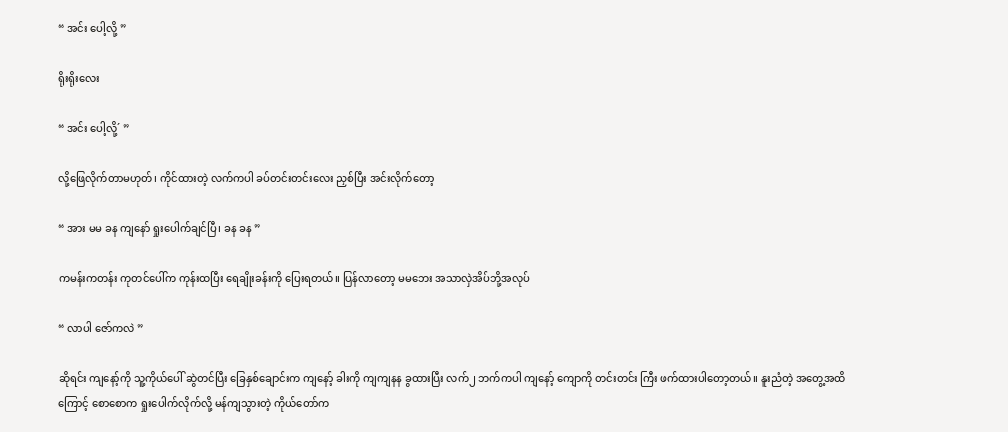“ အင်း ပေါ့လို့ ”

ရိုးရိုးလေး

“ အင်း ပေါ့လို့´ ”

လို့ဖြေလိုက်တာမဟုတ်၊ ကိုင်ထားတဲ့ လက်ကပါ ခပ်တင်းတင်းလေး ညှစ်ပြီး အင်းလိုက်တော့

“ အား မမ ခန ကျနော် ရှုးပေါက်ချင်ပြီ၊ ခန ခန ”

ကမန်းကတန်း ကုတင်ပေါ်က ကုန်းထပြီး ရေချိုးခန်းကို ပြေးရတယ်။ ပြန်လာတော့ မမဘေး အသာလှဲအိပ်ဘို့အလုပ်

“ လာပါ ဇော်ကလဲ ”

ဆိုရင်း ကျနော့်ကို သူ့ကိုယ်ပေါ် ဆွဲတင်ပြီး ခြေနှစ်ချောင်းက ကျနော့် ခါးကို ကျကျနန ခွထားပြီး လက်၂ ဘက်ကပါ ကျနော့် ကျောကို တင်းတင်း ကြီး ဖက်ထားပါတော့တယ်။ နူးညံတဲ့ အတွေ့အထိကြောင့် စောစောက ရှုးပေါက်လိုက်လို့ မန်ကျသွားတဲ့ ကိုယ်တော်က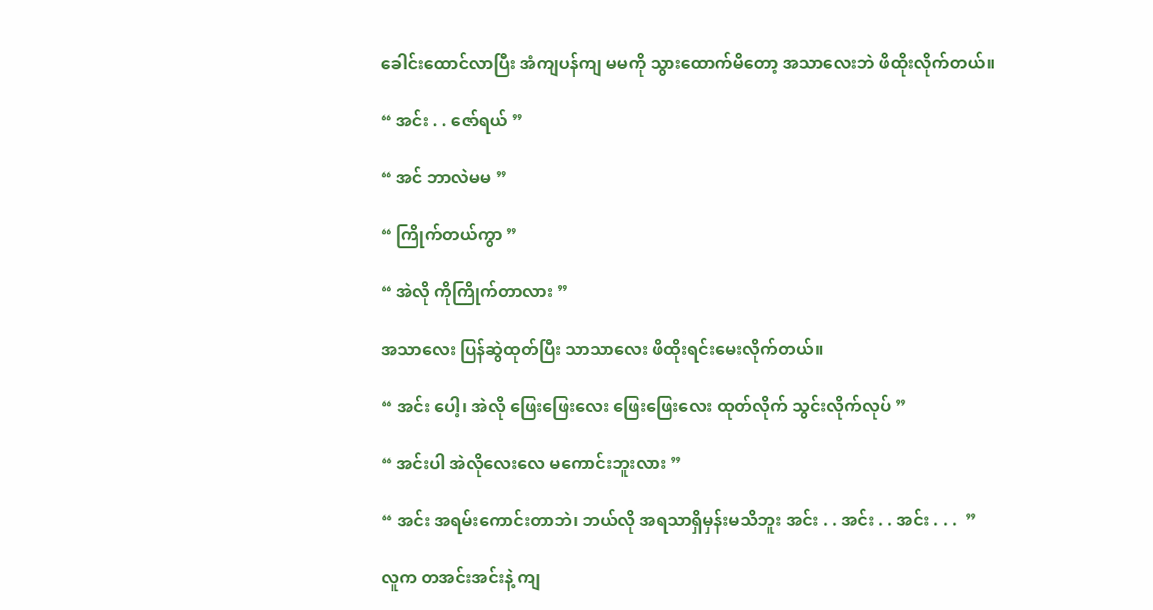ခေါင်းထောင်လာပြီး အံကျပန်ကျ မမကို သွားထောက်မိတော့ အသာလေးဘဲ ဖိထိုးလိုက်တယ်။

“ အင်း . . ဇော်ရယ် ”

“ အင် ဘာလဲမမ ”

“ ကြိုက်တယ်ကွာ ”

“ အဲလို ကိုကြိုက်တာလား ”

အသာလေး ပြန်ဆွဲထုတ်ပြီး သာသာလေး ဖိထိုးရင်းမေးလိုက်တယ်။

“ အင်း ပေါ့၊ အဲလို ဖြေးဖြေးလေး ဖြေးဖြေးလေး ထုတ်လိုက် သွင်းလိုက်လုပ် ”

“ အင်းပါ အဲလိုလေးလေ မကောင်းဘူးလား ”

“ အင်း အရမ်းကောင်းတာဘဲ၊ ဘယ်လို အရသာရှိမှန်းမသိဘူး အင်း . . အင်း . . အင်း . . .  ”

လူက တအင်းအင်းနဲ့ ကျ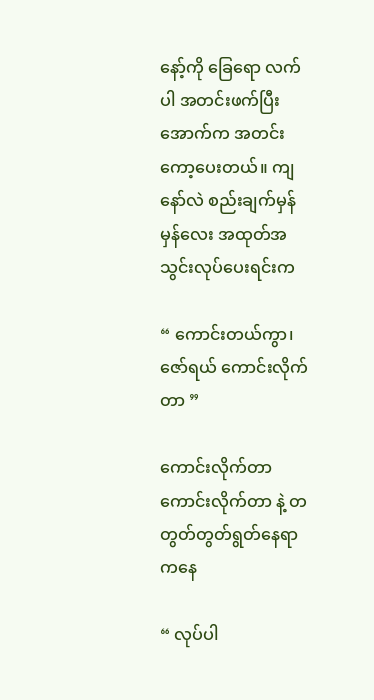နော့်ကို ခြေရော လက်ပါ အတင်းဖက်ပြီး အောက်က အတင်းကော့ပေးတယ်။ ကျနော်လဲ စည်းချက်မှန်မှန်လေး အထုတ်အသွင်းလုပ်ပေးရင်းက

“ ကောင်းတယ်ကွာ၊ ဇော်ရယ် ကောင်းလိုက်တာ ”

ကောင်းလိုက်တာ ကောင်းလိုက်တာ နဲ့ တတွတ်တွတ်ရွတ်နေရာကနေ

“ လုပ်ပါ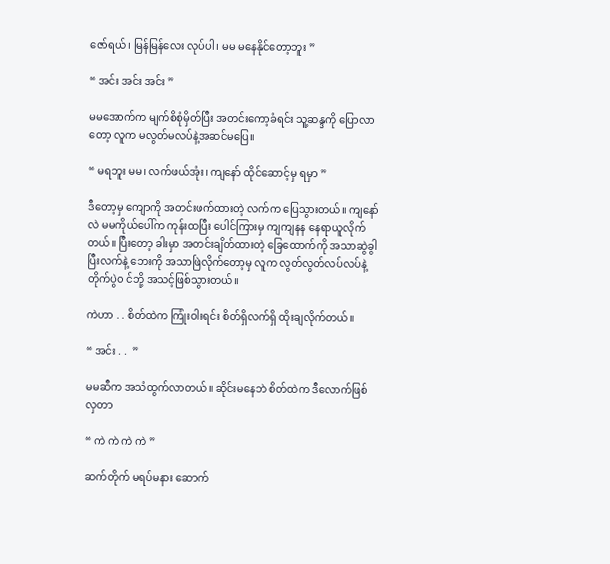ဇော်ရယ်၊ မြန်မြန်လေး လုပ်ပါ၊ မမ မနေနိုင်တော့ဘူး ”

“ အင်း အင်း အင်း ”

မမအောက်က မျက်စိစုံမှိတ်ပြီး အတင်းကော့ခံရင်း သူ့ဆန္ဒကို ပြောလာတော့ လူက မလွတ်မလပ်နဲ့အဆင်မပြေ။

“ မရဘူး မမ၊ လက်ဖယ်အုံး၊ ကျနော် ထိုင်ဆောင့်မှ ရမှာ ”

ဒီတော့မှ ကျောကို အတင်းဖက်ထားတဲ့ လက်က ပြေသွားတယ်။ ကျနော်လဲ မမကိုယ်ပေါ်က ကုန်းထပြီး ပေါင်ကြားမှ ကျကျနန နေရာယူလိုက်တယ်။ ပြီးတော့ ခါးမှာ အတင်းချိတ်ထားတဲ့ ခြေထောက်ကို အသာဆွဲခွါ ပြီးလက်နဲ့ ဘေးကို အသာဖြဲလိုက်တော့မှ လူက လွတ်လွတ်လပ်လပ်နဲ့ တိုက်ပွဲ၀ င်ဘို့ အသင့်ဖြစ်သွားတယ်။

ကဲဟာ . . စိတ်ထဲက ကြုံးဝါးရင်း စိတ်ရှိလက်ရှိ ထိုးချလိုက်တယ်။

“ အင်း . .  ”

မမဆီက အသံထွက်လာတယ်။ ဆိုင်းမနေဘဲ စိတ်ထဲက ဒီလောက်ဖြစ်လှတာ

“ ကဲ ကဲ ကဲ ကဲ ”

ဆက်တိုက် မရပ်မနား ဆောက်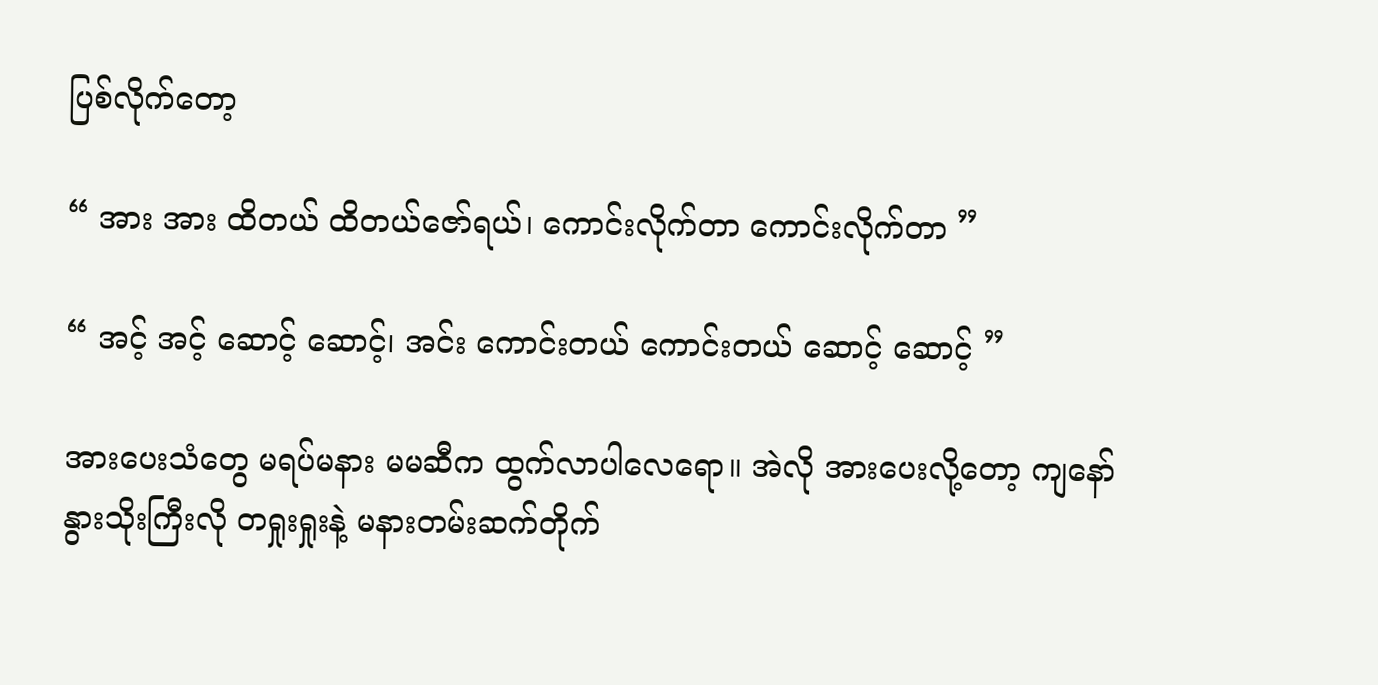ပြစ်လိုက်တော့

“ အား အား ထိတယ် ထိတယ်ဇော်ရယ်၊ ကောင်းလိုက်တာ ကောင်းလိုက်တာ ”

“ အင့် အင့် ဆောင့် ဆောင့်၊ အင်း ကောင်းတယ် ကောင်းတယ် ဆောင့် ဆောင့် ”

အားပေးသံတွေ မရပ်မနား မမဆီက ထွက်လာပါလေရော။ အဲလို အားပေးလို့တော့ ကျနော် နွားသိုးကြီးလို တရှုးရှုးနဲ့ မနားတမ်းဆက်တိုက်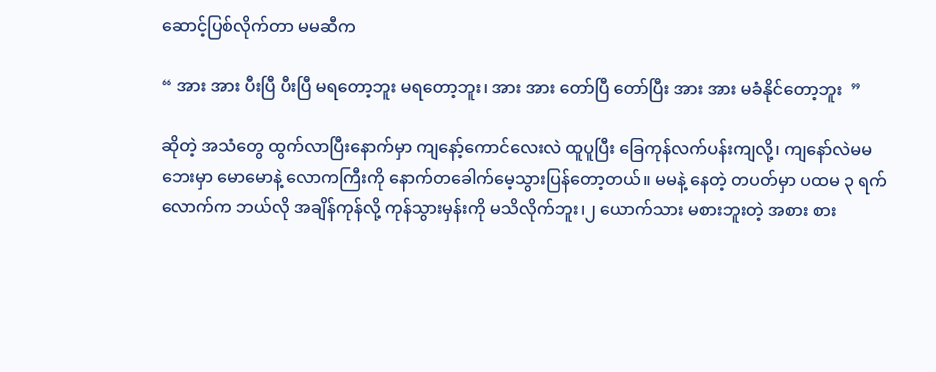ဆောင့်ပြစ်လိုက်တာ မမဆီက

“ အား အား ပီးပြီ ပီးပြီ မရတော့ဘူး မရတော့ဘူး၊ အား အား တော်ပြီ တော်ပြီး အား အား မခံနိုင်တော့ဘူး  ”

ဆိုတဲ့ အသံတွေ ထွက်လာပြီးနောက်မှာ ကျနော့်ကောင်လေးလဲ ထူပူပြီး ခြေကုန်လက်ပန်းကျလို့၊ ကျနော်လဲမမဘေးမှာ မောမောနဲ့ လောကကြီးကို နောက်တခေါက်မေ့သွားပြန်တော့တယ်။ မမနဲ့ နေတဲ့ တပတ်မှာ ပထမ ၃ ရက်လောက်က ဘယ်လို အချိန်ကုန်လို့ ကုန်သွားမှန်းကို မသိလိုက်ဘူး၊၂ ယောက်သား မစားဘူးတဲ့ အစား စား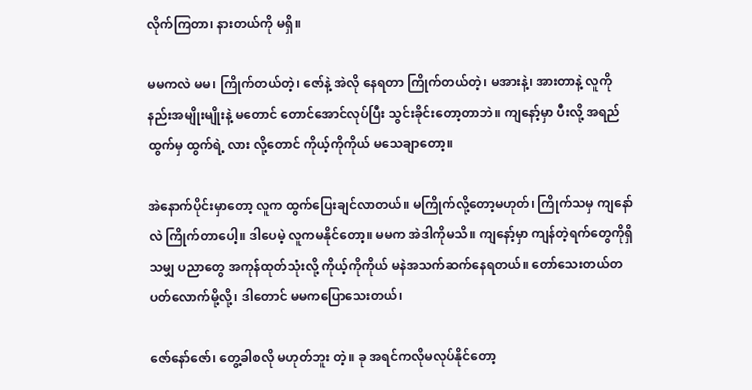လိုက်ကြတာ၊ နားတယ်ကို မရှိ။

မမကလဲ မမ၊ ကြိုက်တယ်တဲ့၊ ဇော်နဲ့ အဲလို နေရတာ ကြိုက်တယ်တဲ့၊ မအားနဲ့၊ အားတာနဲ့ လူကိုနည်းအမျိုးမျိုးနဲ့ မတောင် တောင်အောင်လုပ်ပြီး သွင်းခိုင်းတော့တာဘဲ။ ကျနော့်မှာ ပီးလို့ အရည်ထွက်မှ ထွက်ရဲ့ လား လို့တောင် ကိုယ့်ကိုကိုယ် မသေချာတော့။

အဲနောက်ပိုင်းမှာတော့ လူက ထွက်ပြေးချင်လာတယ်။ မကြိုက်လို့တော့မဟုတ်၊ ကြိုက်သမှ ကျနော်လဲ ကြိုက်တာပေါ့။ ဒါပေမဲ့ လူကမနိုင်တော့။ မမက အဲဒါကိုမသိ။ ကျနော့်မှာ ကျန်တဲ့ရက်တွေကိုရှိသမျှ ပညာတွေ အကုန်ထုတ်သုံးလို့ ကိုယ့်ကိုကိုယ် မနဲအသက်ဆက်နေရတယ်။ တော်သေးတယ်တပတ်လောက်မို့လို့၊ ဒါတောင် မမကပြောသေးတယ်၊

ဇော်နော်ဇော်၊ တွေ့ခါစလို မဟုတ်ဘူး တဲ့။ ခု အရင်ကလိုမလုပ်နိုင်တော့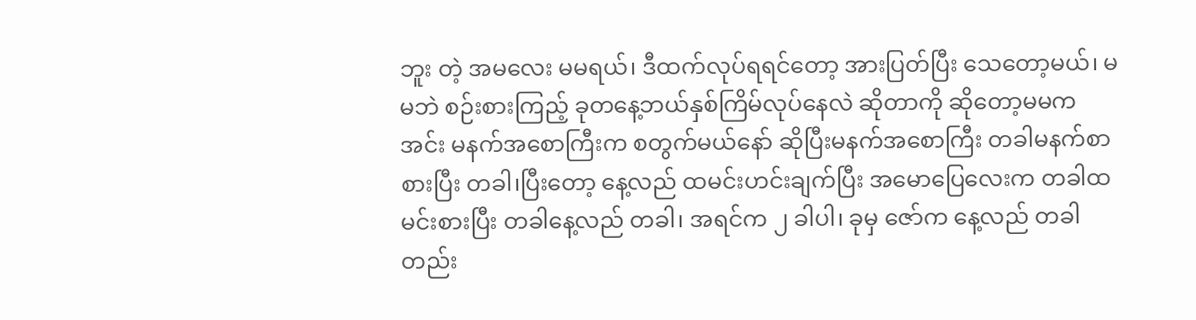ဘူး တဲ့ အမလေး မမရယ်၊ ဒီထက်လုပ်ရရင်တော့ အားပြတ်ပြီး သေတော့မယ်၊ မမဘဲ စဉ်းစားကြည့် ခုတနေ့ဘယ်နှစ်ကြိမ်လုပ်နေလဲ ဆိုတာကို ဆိုတော့မမက အင်း မနက်အစောကြီးက စတွက်မယ်နော် ဆိုပြီးမနက်အစောကြီး တခါမနက်စာ စားပြီး တခါ၊ပြီးတော့ နေ့လည် ထမင်းဟင်းချက်ပြီး အမောပြေလေးက တခါထမင်းစားပြီး တခါနေ့လည် တခါ၊ အရင်က ၂ ခါပါ၊ ခုမှ ဇော်က နေ့လည် တခါတည်း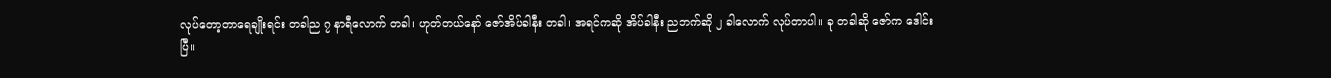လုပ်တော့တာရေချိုးရင်း တခါည ၇ နာရီလောက် တခါ၊ ဟုတ်တယ်နော် ဇော်အိပ်ခါနီး တခါ၊ အရင်ကဆို အိပ်ခါနီး ညဘက်ဆို ၂ ခါလောက် လုပ်တာပါ။ ခု တခါဆို ဇော်က ဒေါင်းပြီ။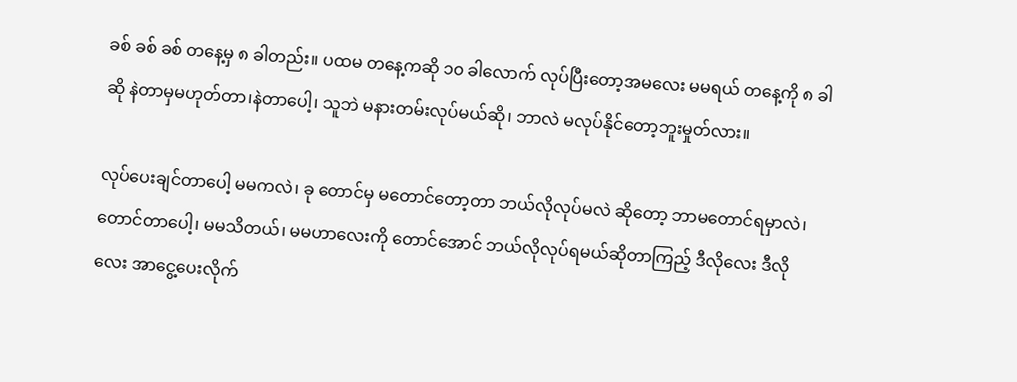ခစ် ခစ် ခစ် တနေ့မှ ၈ ခါတည်း။ ပထမ တနေ့ကဆို ၁၀ ခါလောက် လုပ်ပြီးတော့အမလေး မမရယ် တနေ့ကို ၈ ခါဆို နဲတာမှမဟုတ်တာ၊နဲတာပေါ့၊ သူဘဲ မနားတမ်းလုပ်မယ်ဆို၊ ဘာလဲ မလုပ်နိုင်တော့ဘူးမှုတ်လား။

လုပ်ပေးချင်တာပေါ့ မမကလဲ၊ ခု တောင်မှ မတောင်တော့တာ ဘယ်လိုလုပ်မလဲ ဆိုတော့ ဘာမတောင်ရမှာလဲ၊ တောင်တာပေါ့၊ မမသိတယ်၊ မမဟာလေးကို တောင်အောင် ဘယ်လိုလုပ်ရမယ်ဆိုတာကြည့် ဒီလိုလေး ဒီလိုလေး အာငွေ့ပေးလိုက်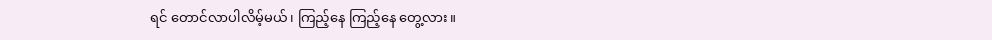ရင် တောင်လာပါလိမ့်မယ်၊ ကြည့်နေ ကြည့်နေ တွေ့လား။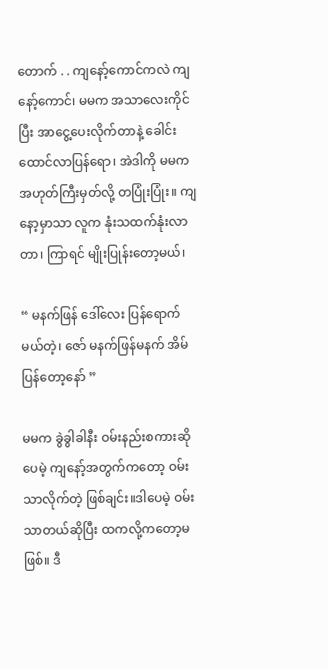တောက် . . ကျနော့်ကောင်ကလဲ ကျနော့်ကောင်၊ မမက အသာလေးကိုင်ပြီး အာငွေ့ပေးလိုက်တာနဲ့ ခေါင်းထောင်လာပြန်ရော၊ အဲဒါကို မမကအဟုတ်ကြီးမှတ်လို့ တပြုံးပြုံး။ ကျနော့မှာသာ လူက နုံးသထက်နုံးလာတာ၊ ကြာရင် မျိုးပြုန်းတော့မယ်၊

“ မနက်ဖြန် ဒေါ်လေး ပြန်ရောက်မယ်တဲ့၊ ဇော် မနက်ဖြန်မနက် အိမ်ပြန်တော့နော် ”

မမက ခွဲခွါခါနီး ဝမ်းနည်းစကားဆိုပေမဲ့ ကျနော့်အတွက်ကတော့ ဝမ်းသာလိုက်တဲ့ ဖြစ်ချင်း။ဒါပေမဲ့ ဝမ်းသာတယ်ဆိုပြီး ထကလို့ကတော့မဖြစ်။ ဒီ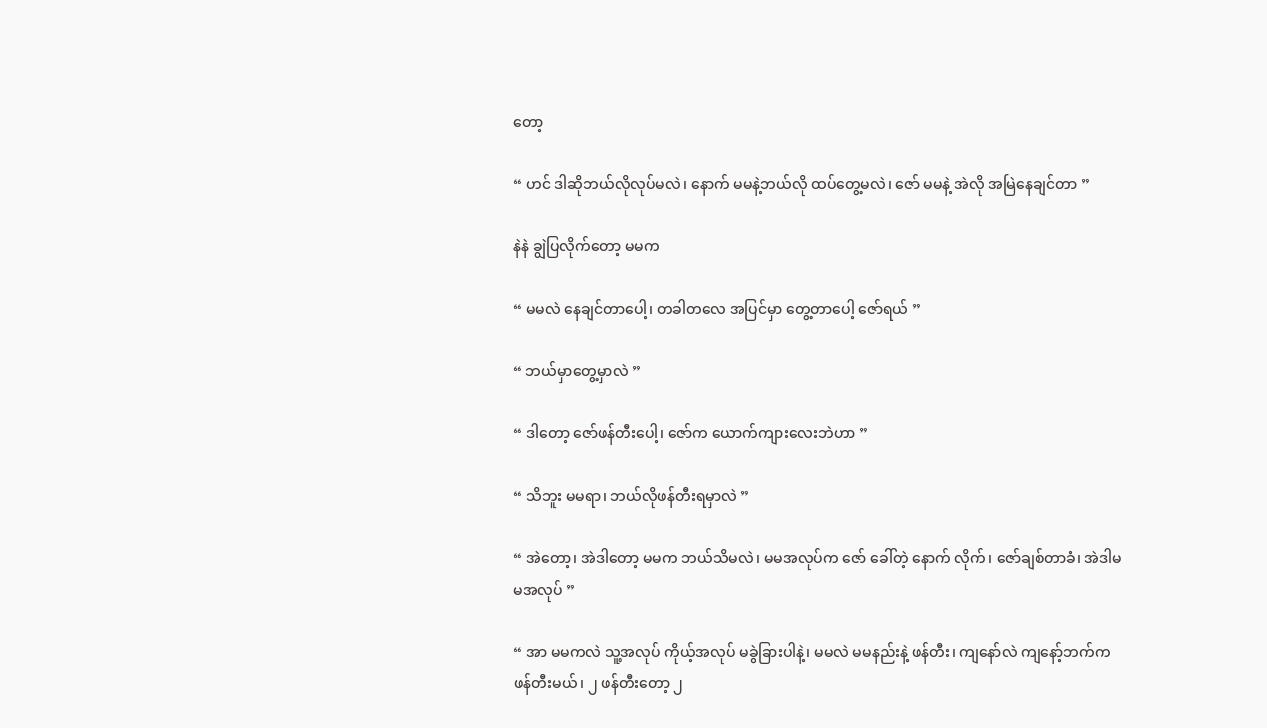တော့

“ ဟင် ဒါဆိုဘယ်လိုလုပ်မလဲ၊ နောက် မမနဲ့ဘယ်လို ထပ်တွေ့မလဲ၊ ဇော် မမနဲ့ အဲလို အမြဲနေချင်တာ ”

နဲနဲ ချွဲပြလိုက်တော့ မမက

“ မမလဲ နေချင်တာပေါ့၊ တခါတလေ အပြင်မှာ တွေ့တာပေါ့ ဇော်ရယ် ”

“ ဘယ်မှာတွေ့မှာလဲ ”

“ ဒါတော့ ဇော်ဖန်တီးပေါ့၊ ဇော်က ယောက်ကျားလေးဘဲဟာ ”

“ သိဘူး မမရာ၊ ဘယ်လိုဖန်တီးရမှာလဲ ”

“ အဲတော့၊ အဲဒါတော့ မမက ဘယ်သိမလဲ၊ မမအလုပ်က ဇော် ခေါ်တဲ့ နောက် လိုက်၊ ဇော်ချစ်တာခံ၊ အဲဒါမမအလုပ် ”

“ အာ မမကလဲ သူ့အလုပ် ကိုယ့်အလုပ် မခွဲခြားပါနဲ့၊ မမလဲ မမနည်းနဲ့ ဖန်တီး၊ ကျနော်လဲ ကျနော့်ဘက်ကဖန်တီးမယ်၊ ၂ ဖန်တီးတော့ ၂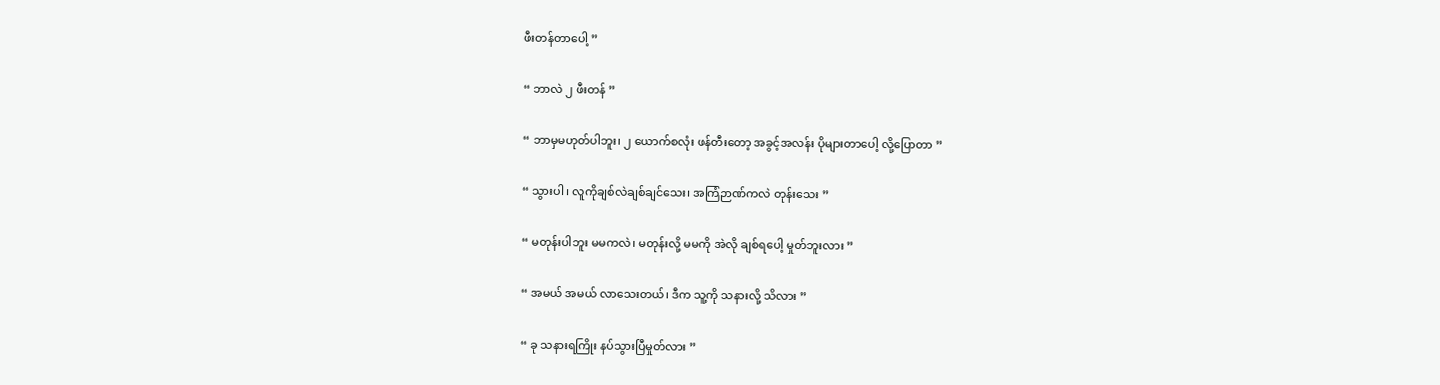ဖီးတန်တာပေါ့ ”

“ ဘာလဲ ၂ ဖီးတန် ”

“ ဘာမှမဟုတ်ပါဘူး၊ ၂ ယောက်စလုံး ဖန်တီးတော့ အခွင့်အလန်း ပိုများတာပေါ့ လို့ပြောတာ ”

“ သွားပါ၊ လူကိုချစ်လဲချစ်ချင်သေး၊ အကြံဉာဏ်ကလဲ တုန်းသေး ”

“ မတုန်းပါဘူး မမကလဲ၊ မတုန်းလို့ မမကို အဲလို ချစ်ရပေါ့ မှုတ်ဘူးလား ”

“ အမယ် အမယ် လာသေးတယ်၊ ဒီက သူ့ကို သနားလို့ သိလား ”

“ ခု သနားရကြိုး နပ်သွားပြီမှုတ်လား ”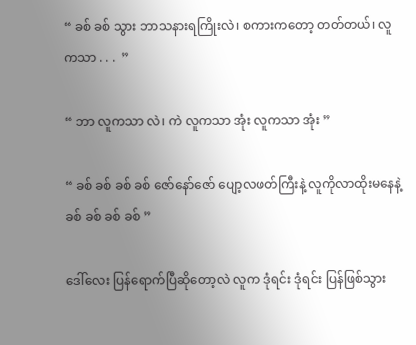“ ခစ် ခစ် သွား ဘာသနားရကြိုးလဲ၊ စကားကတော့ တတ်တယ်၊ လူကသာ . . .  ”

“ ဘာ လူကသာ လဲ၊ ကဲ လူကသာ အုံး လူကသာ အုံး ”

“ ခစ် ခစ် ခစ် ခစ် ဇော်နော်ဇော် ပျော့လဖတ်ကြီးနဲ့ လူကိုလာထိုးမနေနဲ့ ခစ် ခစ် ခစ် ခစ် ”

ဒေါ်လေး ပြန်ရောက်ပြီဆိုတော့လဲ လူက ဒုံရင်း ဒုံရင်း ပြန်ဖြစ်သွား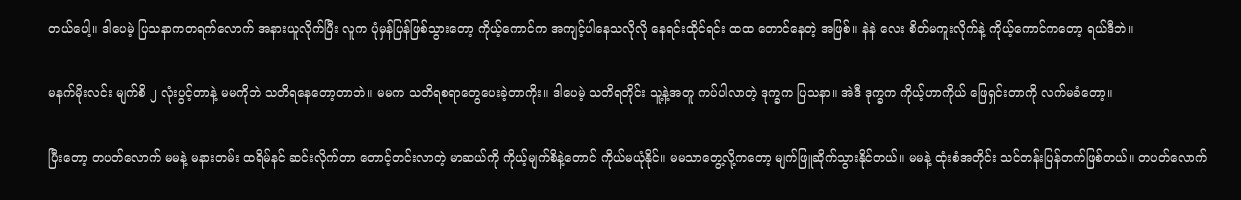တယ်ပေါ့။ ဒါပေမဲ့ ပြသနာကတရက်လောက် အနားယူလိုက်ပြီး လူက ပုံမှန်ပြန်ဖြစ်သွားတော့ ကိုယ့်ကောင်က အကျင့်ပါနေသလိုလို နေရင်းထိုင်ရင်း ထထ တောင်နေတဲ့ အဖြစ်။ နဲနဲ လေး စိတ်မကူးလိုက်နဲ့ ကိုယ့်ကောင်ကတော့ ရယ်ဒီဘဲ။

မနက်မိုးလင်း မျက်စိ ၂ လုံးပွင့်တာနဲ့ မမကိုဘဲ သတိရနေတော့တာဘဲ။ မမက သတိရစရာတွေပေးခဲ့တာကိုး။ ဒါပေမဲ့ သတိရတိုင်း သူ့နဲ့အတူ ကပ်ပါလာတဲ့ ဒုက္ခက ပြသနာ။ အဲဒီ ဒုက္ခက ကိုယ့်ဟာကိုယ် ဖြေရှင်းတာကို လက်မခံတော့။

ပြီးတော့ တပတ်လောက် မမနဲ့ မနားတမ်း ထရိမ်နင် ဆင်းလိုက်တာ တောင့်တင်းလာတဲ့ မာဆယ်ကို ကိုယ့်မျက်စိနဲ့တောင် ကိုယ်မယုံနိုင်။ မမသာတွေ့လို့ကတော့ မျက်ဖြူဆိုက်သွားနိုင်တယ်။ မမနဲ့ ထုံးစံအတိုင်း သင်တန်းပြန်တက်ဖြစ်တယ်။ တပတ်လောက်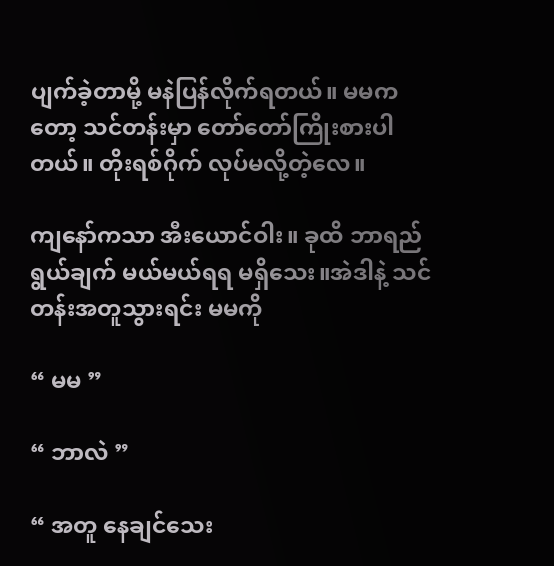ပျက်ခဲ့တာမို့ မနဲပြန်လိုက်ရတယ်။ မမကတော့ သင်တန်းမှာ တော်တော်ကြိုးစားပါတယ်။ တိုးရစ်ဂိုက် လုပ်မလို့တဲ့လေ။

ကျနော်ကသာ အီးယောင်ဝါး။ ခုထိ ဘာရည်ရွယ်ချက် မယ်မယ်ရရ မရှိသေး။အဲဒါနဲ့ သင်တန်းအတူသွားရင်း မမကို

“ မမ ”

“ ဘာလဲ ”

“ အတူ နေချင်သေး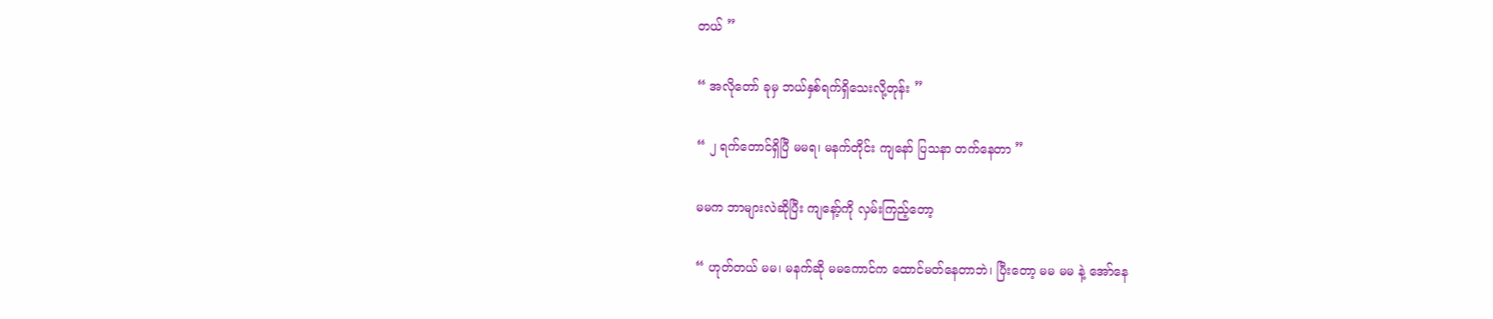တယ် ”

“ အလိုတော် ခုမှ ဘယ်နှစ်ရက်ရှိသေးလို့တုန်း ”

“ ၂ ရက်တောင်ရှိပြီ မမရ၊ မနက်တိုင်း ကျနော် ပြသနာ တက်နေတာ ”

မမက ဘာများလဲဆိုပြီး ကျနော့်ကို လှမ်းကြည့်တော့

“ ဟုတ်တယ် မမ၊ မနက်ဆို မမကောင်က ထောင်မတ်နေတာဘဲ၊ ပြီးတော့ မမ မမ နဲ့ အော်နေ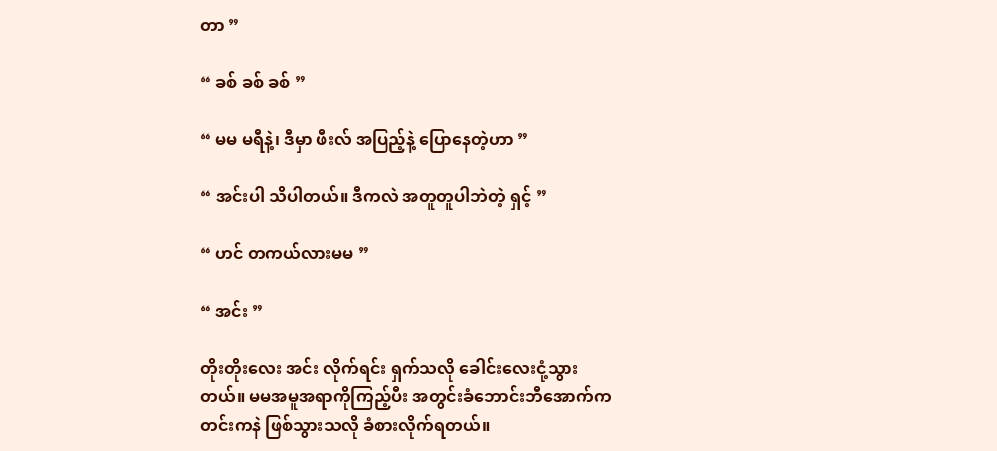တာ ”

“ ခစ် ခစ် ခစ် ”

“ မမ မရီနဲ့၊ ဒီမှာ ဖီးလ် အပြည့်နဲ့ ပြောနေတဲ့ဟာ ”

“ အင်းပါ သိပါတယ်။ ဒီကလဲ အတူတူပါဘဲတဲ့ ရှင့် ”

“ ဟင် တကယ်လားမမ ”

“ အင်း ”

တိုးတိုးလေး အင်း လိုက်ရင်း ရှက်သလို ခေါင်းလေးငုံ့သွားတယ်။ မမအမူအရာကိုကြည့်ပီး အတွင်းခံဘောင်းဘီအောက်က တင်းကနဲ ဖြစ်သွားသလို ခံစားလိုက်ရတယ်။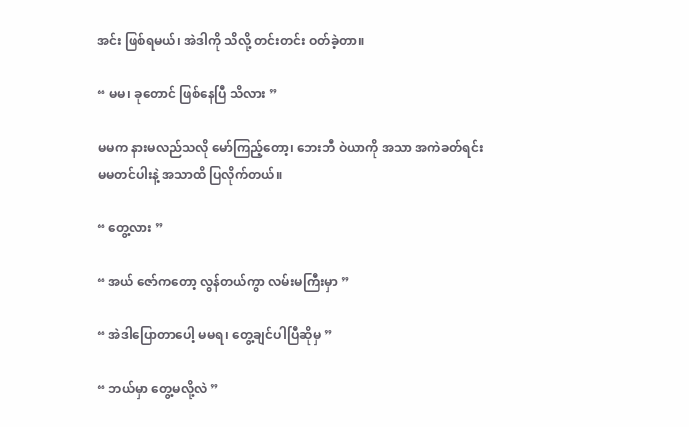အင်း ဖြစ်ရမယ်၊ အဲဒါကို သိလို့ တင်းတင်း ဝတ်ခဲ့တာ။

“ မမ၊ ခုတောင် ဖြစ်နေပြီ သိလား ”

မမက နားမလည်သလို မော်ကြည့်တော့၊ ဘေးဘီ ဝဲယာကို အသာ အကဲခတ်ရင်း မမတင်ပါးနဲ့ အသာထိ ပြလိုက်တယ်။

“ တွေ့လား ”

“ အယ် ဇော်ကတော့ လွန်တယ်ကွာ လမ်းမကြီးမှာ ”

“ အဲဒါပြောတာပေါ့ မမရ၊ တွေ့ချင်ပါပြီဆိုမှ ”

“ ဘယ်မှာ တွေ့မလို့လဲ ”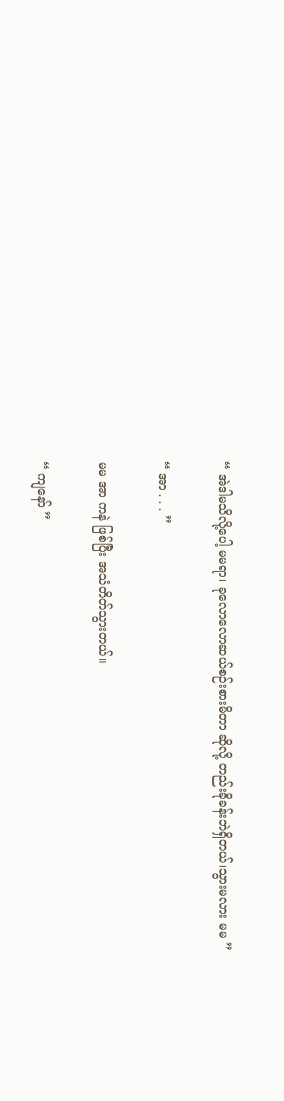“ အဲဒါမသိလို့ပေါ့ မမရာ၊ ခုလောလောဆယ်စဉ်းစားမိတာ ဆိုလို့ တည်းခိုခန်းဘဲရှိတယ်၊သွားမလား မမ ”

“ အာ . . . ”

မမ အာ ကနဲ ဖြစ်ပြီး အသံတိတ်သွားတယ်။

“ ကျနော် ”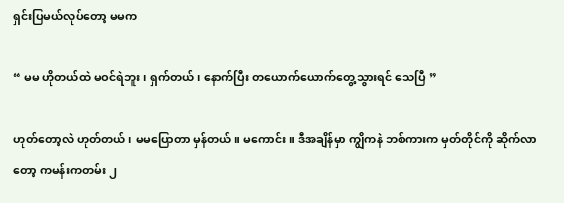ရှင်းပြမယ်လုပ်တော့ မမက

“ မမ ဟိုတယ်ထဲ မဝင်ရဲဘူး၊ ရှက်တယ်၊ နောက်ပြီး တယောက်ယောက်တွေ့သွားရင် သေပြီ ”

ဟုတ်တော့လဲ ဟုတ်တယ်၊ မမပြောတာ မှန်တယ်။ မကောင်း။ ဒီအချိန်မှာ ကျွိကနဲ ဘစ်ကားက မှတ်တိုင်ကို ဆိုက်လာတော့ ကမန်းကတမ်း ၂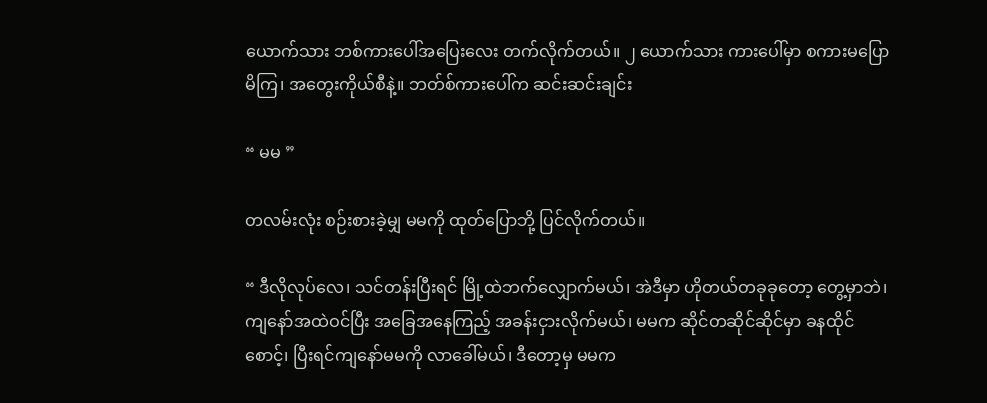ယောက်သား ဘစ်ကားပေါ်အပြေးလေး တက်လိုက်တယ်။ ၂ ယောက်သား ကားပေါ်မှာ စကားမပြောမိကြ၊ အတွေးကိုယ်စီနဲ့။ ဘတ်စ်ကားပေါ်က ဆင်းဆင်းချင်း

“ မမ ”

တလမ်းလုံး စဉ်းစားခဲ့မျှ မမကို ထုတ်ပြောဘို့ ပြင်လိုက်တယ်။

“ ဒီလိုလုပ်လေ၊ သင်တန်းပြီးရင် မြို့ထဲဘက်လျှောက်မယ်၊ အဲဒီမှာ ဟိုတယ်တခုခုတော့ တွေ့မှာဘဲ၊ ကျနော်အထဲဝင်ပြီး အခြေအနေကြည့် အခန်းငှားလိုက်မယ်၊ မမက ဆိုင်တဆိုင်ဆိုင်မှာ ခနထိုင်စောင့်၊ ပြီးရင်ကျနော်မမကို လာခေါ်မယ်၊ ဒီတော့မှ မမက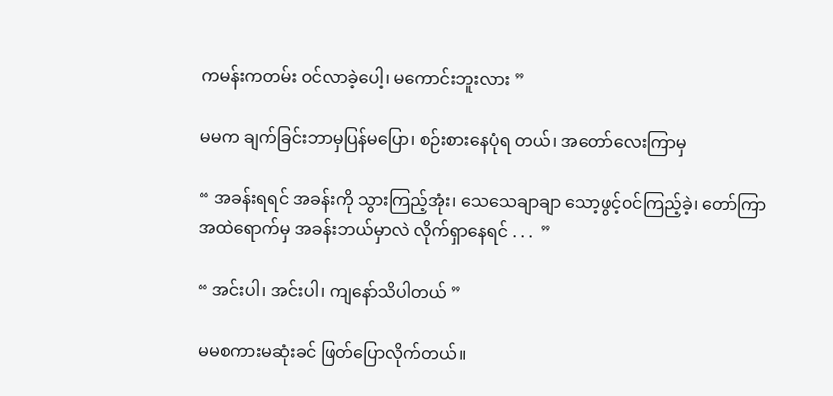ကမန်းကတမ်း ဝင်လာခဲ့ပေါ့၊ မကောင်းဘူးလား ”

မမက ချက်ခြင်းဘာမှပြန်မပြော၊ စဉ်းစားနေပုံရ တယ်၊ အတော်လေးကြာမှ

“ အခန်းရရင် အခန်းကို သွားကြည့်အုံး၊ သေသေချာချာ သော့ဖွင့်၀င်ကြည့်ခဲ့၊ တော်ကြာအထဲရောက်မှ အခန်းဘယ်မှာလဲ လိုက်ရှာနေရင် . . .  ”

“ အင်းပါ၊ အင်းပါ၊ ကျနော်သိပါတယ် ”

မမစကားမဆုံးခင် ဖြတ်ပြောလိုက်တယ်။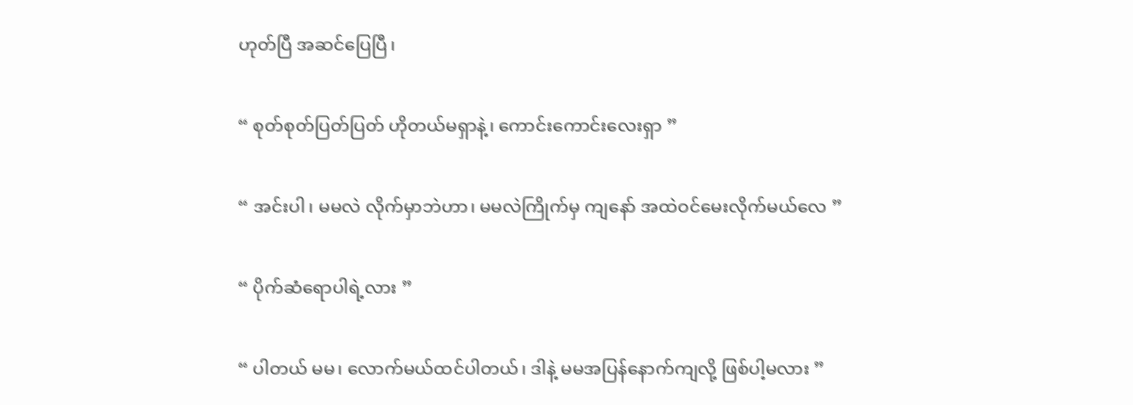ဟုတ်ပြီ အဆင်ပြေပြီ၊

“ စုတ်စုတ်ပြတ်ပြတ် ဟိုတယ်မရှာနဲ့၊ ကောင်းကောင်းလေးရှာ ”

“ အင်းပါ၊ မမလဲ လိုက်မှာဘဲဟာ၊ မမလဲကြိုက်မှ ကျနော် အထဲဝင်မေးလိုက်မယ်လေ ”

“ ပိုက်ဆံရောပါရဲ့လား ”

“ ပါတယ် မမ၊ လောက်မယ်ထင်ပါတယ်၊ ဒါနဲ့ မမအပြန်နောက်ကျလို့ ဖြစ်ပါ့မလား ”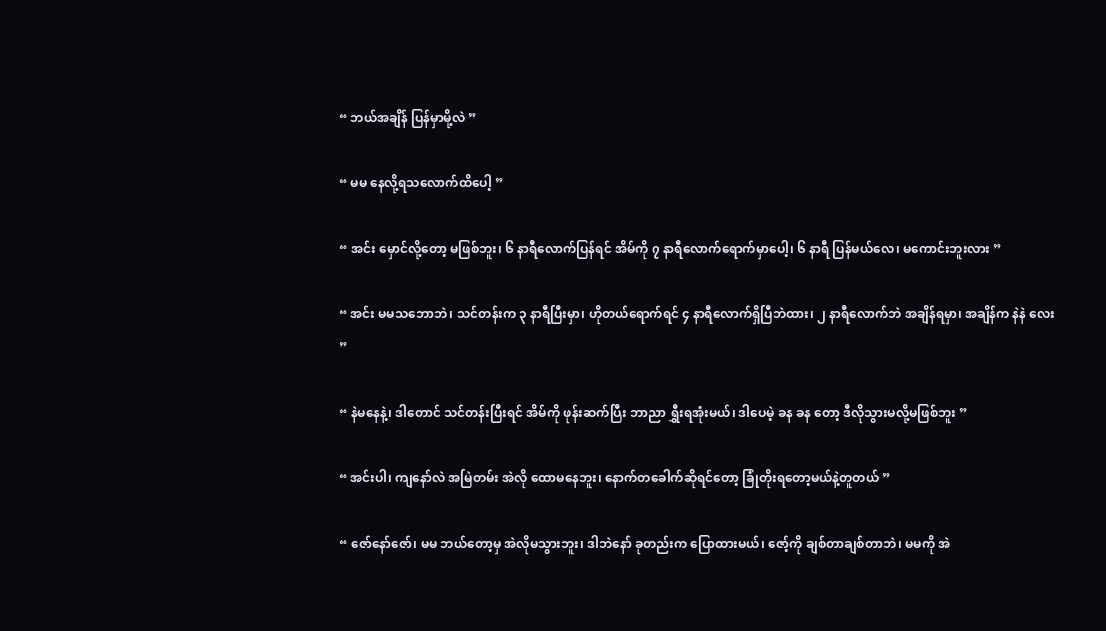“ ဘယ်အချိန် ပြန်မှာမို့လဲ ”

“ မမ နေလို့ရသလောက်ထိပေါ့ ”

“ အင်း မှောင်လို့တော့ မဖြစ်ဘူး၊ ၆ နာရီလောက်ပြန်ရင် အိမ်ကို ၇ နာရီလောက်ရောက်မှာပေါ့၊ ၆ နာရီ ပြန်မယ်လေ၊ မကောင်းဘူးလား ”

“ အင်း မမသဘောဘဲ၊ သင်တန်းက ၃ နာရီပြီးမှာ၊ ဟိုတယ်ရောက်ရင် ၄ နာရီလောက်ရှိပြီဘဲထား၊ ၂ နာရီလောက်ဘဲ အချိန်ရမှာ၊ အချိန်က နဲနဲ လေး ”

“ နဲမနေနဲ့၊ ဒါတောင် သင်တန်းပြီးရင် အိမ်ကို ဖုန်းဆက်ပြီး ဘာညာ ရွှီးရအုံးမယ်၊ ဒါပေမဲ့ ခန ခန တော့ ဒီလိုသွားမလို့မဖြစ်ဘူး ”

“ အင်းပါ၊ ကျနော်လဲ အမြဲတမ်း အဲလို ထောမနေဘူး၊ နောက်တခေါက်ဆိုရင်တော့ ခြုံတိုးရတော့မယ်နဲ့တူတယ် ”

“ ဇော်နော်ဇော်၊ မမ ဘယ်တော့မှ အဲလိုမသွားဘူး၊ ဒါဘဲနော် ခုတည်းက ပြောထားမယ်၊ ဇော့်ကို ချစ်တာချစ်တာဘဲ၊ မမကို အဲ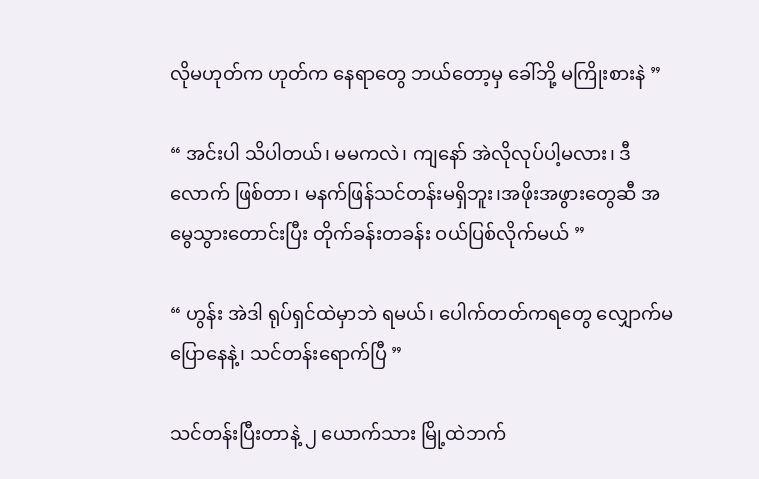လိုမဟုတ်က ဟုတ်က နေရာတွေ ဘယ်တော့မှ ခေါ်ဘို့ မကြိုးစားနဲ ”

“ အင်းပါ သိပါတယ်၊ မမကလဲ၊ ကျနော် အဲလိုလုပ်ပါ့မလား၊ ဒီလောက် ဖြစ်တာ၊ မနက်ဖြန်သင်တန်းမရှိဘူး၊အဖိုးအဖွားတွေဆီ အမွေသွားတောင်းပြီး တိုက်ခန်းတခန်း ဝယ်ပြစ်လိုက်မယ် ”

“ ဟွန်း အဲဒါ ရုပ်ရှင်ထဲမှာဘဲ ရမယ်၊ ပေါက်တတ်ကရတွေ လျှောက်မပြောနေနဲ့၊ သင်တန်းရောက်ပြီ ”

သင်တန်းပြီးတာနဲ့ ၂ ယောက်သား မြို့ထဲဘက်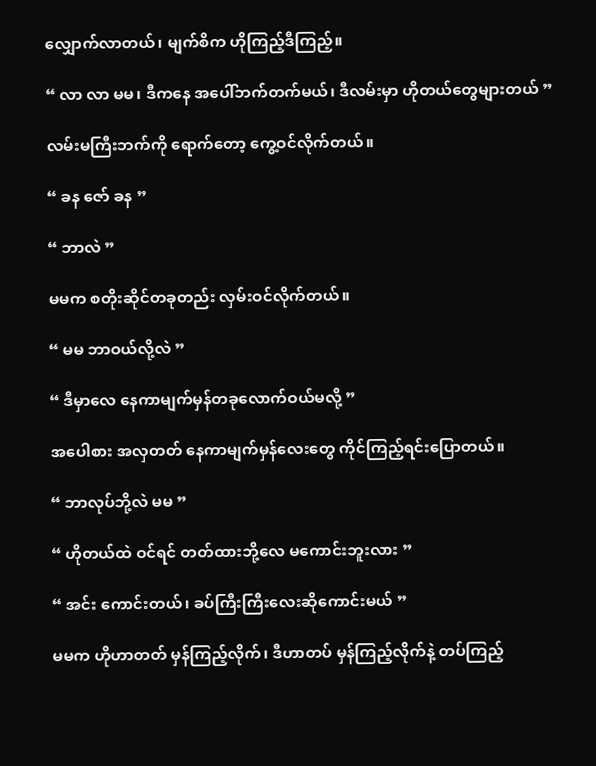လျှောက်လာတယ်၊ မျက်စိက ဟိုကြည့်ဒီကြည့်။

“ လာ လာ မမ၊ ဒီကနေ အပေါ်ဘက်တက်မယ်၊ ဒီလမ်းမှာ ဟိုတယ်တွေများတယ် ”

လမ်းမကြီးဘက်ကို ရောက်တော့ ကွေ့ဝင်လိုက်တယ်။

“ ခန ဇော် ခန ”

“ ဘာလဲ ”

မမက စတိုးဆိုင်တခုတည်း လှမ်းဝင်လိုက်တယ်။

“ မမ ဘာဝယ်လို့လဲ ”

“ ဒီမှာလေ နေကာမျက်မှန်တခုလောက်ဝယ်မလို့ ”

အပေါစား အလှတတ် နေကာမျက်မှန်လေးတွေ ကိုင်ကြည့်ရင်းပြောတယ်။

“ ဘာလုပ်ဘို့လဲ မမ ”

“ ဟိုတယ်ထဲ ဝင်ရင် တတ်ထားဘို့လေ မကောင်းဘူးလား ”

“ အင်း ကောင်းတယ်၊ ခပ်ကြီးကြီးလေးဆိုကောင်းမယ် ”

မမက ဟိုဟာတတ် မှန်ကြည့်လိုက်၊ ဒီဟာတပ် မှန်ကြည့်လိုက်နဲ့ တပ်ကြည့်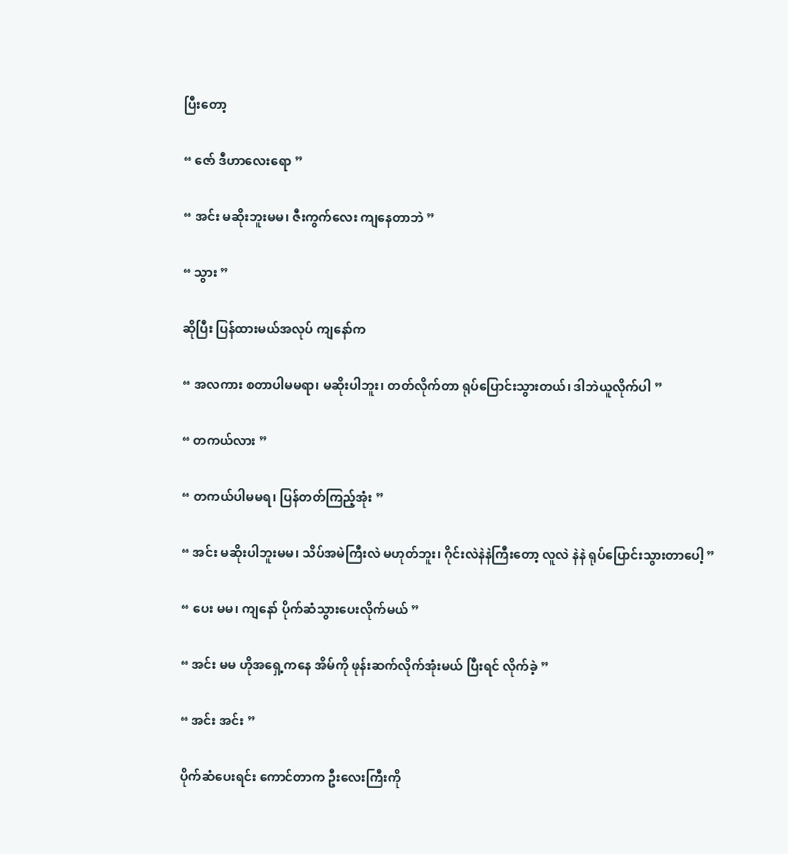ပြီးတော့

“ ဇော် ဒီဟာလေးရော ”

“ အင်း မဆိုးဘူးမမ၊ ဇီးကွက်လေး ကျနေတာဘဲ ”

“ သွား ”

ဆိုပြီး ပြန်ထားမယ်အလုပ် ကျနော်က

“ အလကား စတာပါမမရာ၊ မဆိုးပါဘူး၊ တတ်လိုက်တာ ရုပ်ပြောင်းသွားတယ်၊ ဒါဘဲယူလိုက်ပါ ”

“ တကယ်လား ”

“ တကယ်ပါမမရ၊ ပြန်တတ်ကြည့်အုံး ”

“ အင်း မဆိုးပါဘူးမမ၊ သိပ်အမဲကြီးလဲ မဟုတ်ဘူး၊ ဂိုင်းလဲနဲနဲကြီးတော့ လူလဲ နဲနဲ ရုပ်ပြောင်းသွားတာပေါ့ ”

“ ပေး မမ၊ ကျနော် ပိုက်ဆံသွားပေးလိုက်မယ် ”

“ အင်း မမ ဟိုအရှေ့ကနေ အိမ်ကို ဖုန်းဆက်လိုက်အုံးမယ် ပြီးရင် လိုက်ခဲ့ ”

“ အင်း အင်း ”

ပိုက်ဆံပေးရင်း ကောင်တာက ဦးလေးကြီးကို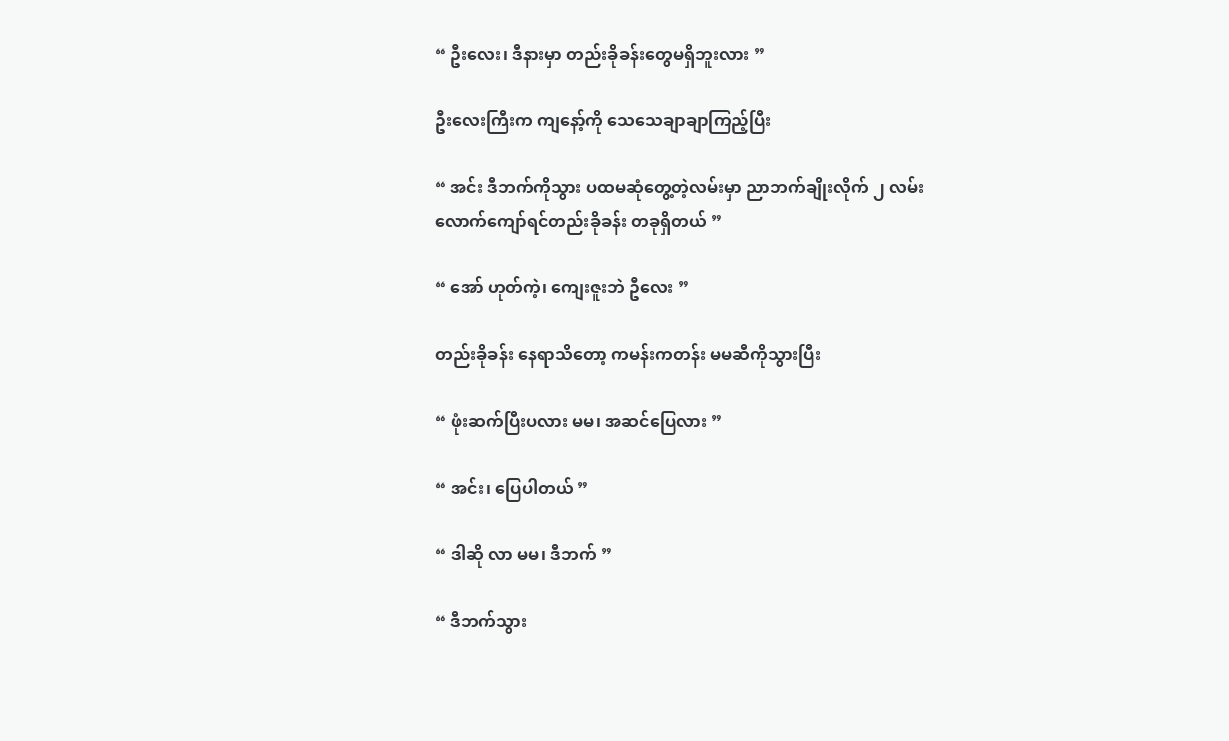“ ဦးလေး၊ ဒီနားမှာ တည်းခိုခန်းတွေမရှိဘူးလား ”

ဦးလေးကြီးက ကျနော့်ကို သေသေချာချာကြည့်ပြီး

“ အင်း ဒီဘက်ကိုသွား ပထမဆုံတွေ့တဲ့လမ်းမှာ ညာဘက်ချိုးလိုက် ၂ လမ်းလောက်ကျော်ရင်တည်းခိုခန်း တခုရှိတယ် ”

“ အော် ဟုတ်ကဲ့၊ ကျေးဇူးဘဲ ဦလေး ”

တည်းခိုခန်း နေရာသိတော့ ကမန်းကတန်း မမဆီကိုသွားပြီး

“ ဖုံးဆက်ပြီးပလား မမ၊ အဆင်ပြေလား ”

“ အင်း၊ ပြေပါတယ် ”

“ ဒါဆို လာ မမ၊ ဒီဘက် ”

“ ဒီဘက်သွား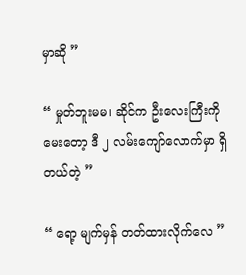မှာဆို ”

“ မှုတ်ဘူးမမ၊ ဆိုင်က ဦးလေးကြီးကို မေးတော့ ဒီ ၂ လမ်းကျော်လောက်မှာ ရှိတယ်တဲ့ ”

“ ရော့ မျက်မှန် တတ်ထားလိုက်လေ ”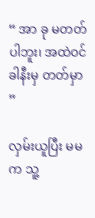“ အာ ခု မတတ်ပါဘူး၊ အထဲဝင်ခါနီးမှ တတ်မှာ ”

လှမ်းယူပြီး မမက သူ့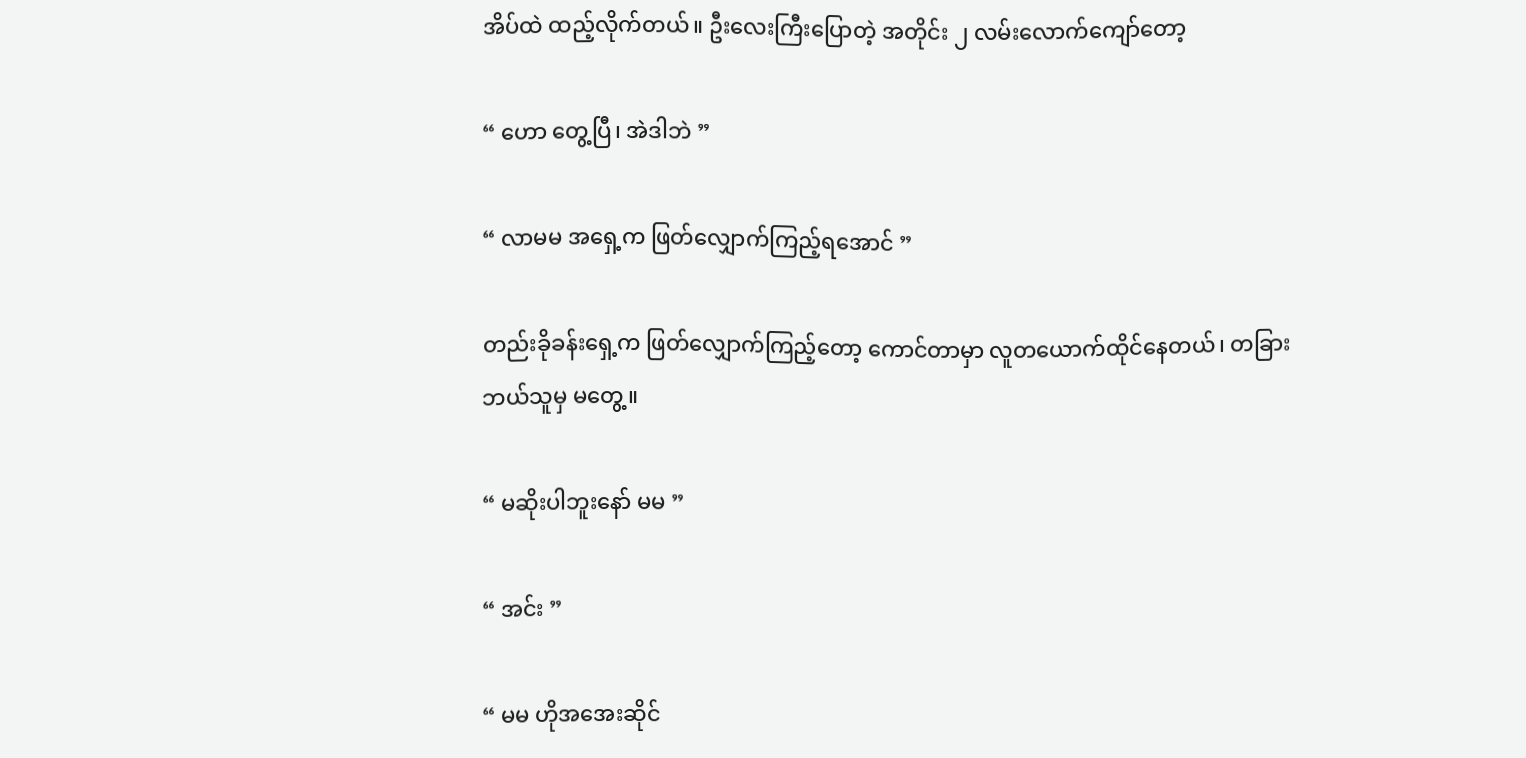အိပ်ထဲ ထည့်လိုက်တယ်။ ဦးလေးကြီးပြောတဲ့ အတိုင်း ၂ လမ်းလောက်ကျော်တော့

“ ဟော တွေ့ပြီ၊ အဲဒါဘဲ ”

“ လာမမ အရှေ့က ဖြတ်လျှောက်ကြည့်ရအောင် ”

တည်းခိုခန်းရှေ့က ဖြတ်လျှောက်ကြည့်တော့ ကောင်တာမှာ လူတယောက်ထိုင်နေတယ်၊ တခြားဘယ်သူမှ မတွေ့။

“ မဆိုးပါဘူးနော် မမ ”

“ အင်း ”

“ မမ ဟိုအအေးဆိုင်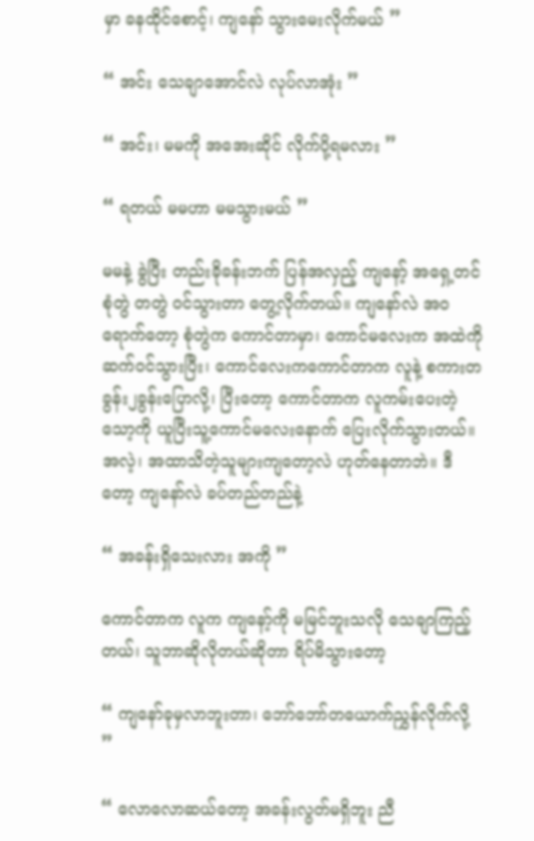မှာ ခနထိုင်စောင့်၊ ကျနော် သွားမေးလိုက်မယ် ”

“ အင်း သေချာအောင်လဲ လုပ်လာအုံး ”

“ အင်း၊ မမကို အအေးဆိုင် လိုက်ပို့ရမလား ”

“ ရတယ် မမဟာ မမသွားမယ် ”

မမနဲ့ ခွဲပြီး တည်းခိုခန်းဘက် ပြန်အလှည့် ကျနော့် အရှေ့တင် စုံတွဲ တတွဲ ဝင်သွားတာ တွေ့လိုက်တယ်။ ကျနော်လဲ အဝရောက်တော့ စုံတွဲက ကောင်တာမှာ၊ ကောင်မလေးက အထဲကို ဆက်ဝင်သွားပြီး၊ ကောင်လေးကကောင်တာက လူနဲ့ စကားတခွန်း၂ခွန်းပြောလို့၊ ပြီးတော့ ကောင်တာက လူကမ်းပေးတဲ့ သော့ကို ယူပြီးသူ့ကောင်မလေးနောက် ပြေးလိုက်သွားတယ်။ အလဲ့၊ အထာသိတဲ့သူများကျတော့လဲ ဟုတ်နေတာဘဲ။ ဒီတော့ ကျနော်လဲ ခပ်တည်တည်နဲ့

“ အခန်းရှိသေးလား အကို ”

ကောင်တာက လူက ကျနော့်ကို မမြင်ဘူးသလို သေချာကြည့်တယ်၊ သူဘာဆိုလိုတယ်ဆိုတာ ရိပ်မိသွားတော့

“ ကျနော်ခုမှလာဘူးတာ၊ ဘော်ဘော်တယောက်ညွှန်လိုက်လို့ ”

“ လောလောဆယ်တော့ အခန်းလွတ်မရှိဘူး ညီ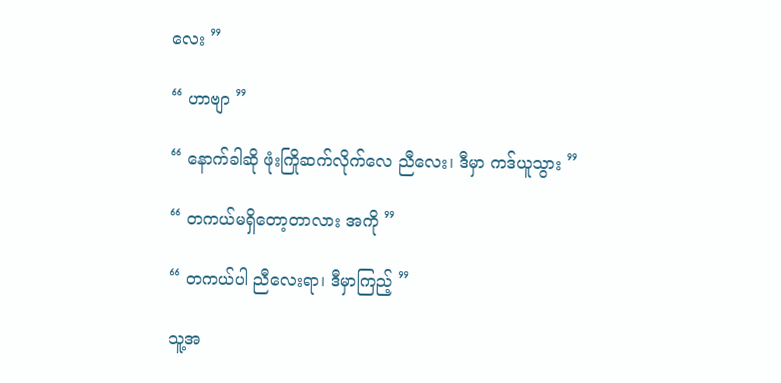လေး ”

“ ဟာဗျာ ”

“ နောက်ခါဆို ဖုံးကြိုဆက်လိုက်လေ ညီလေး၊ ဒီမှာ ကဒ်ယူသွား ”

“ တကယ်မရှိတော့တာလား အကို ”

“ တကယ်ပါ ညီလေးရာ၊ ဒီမှာကြည့် ”

သူ့အ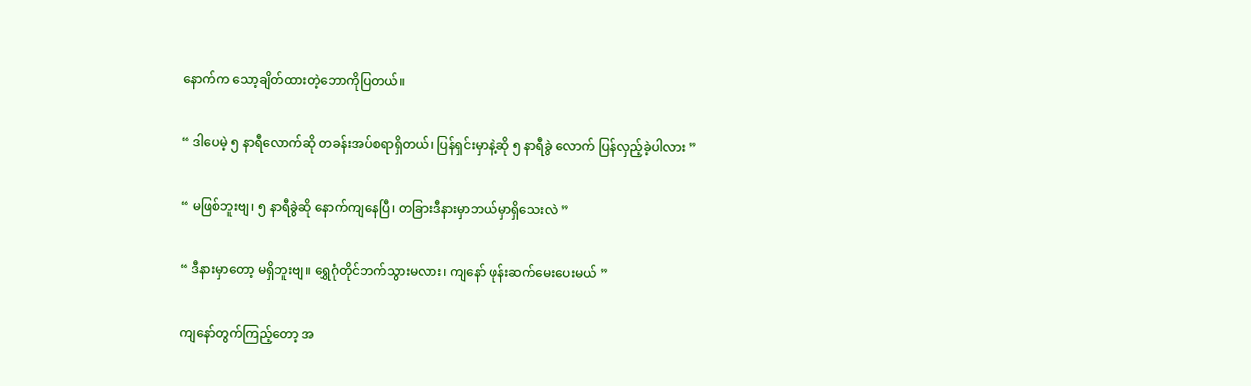နောက်က သော့ချိတ်ထားတဲ့ဘောကိုပြတယ်။

“ ဒါပေမဲ့ ၅ နာရီလောက်ဆို တခန်းအပ်စရာရှိတယ်၊ ပြန်ရှင်းမှာနဲ့ဆို ၅ နာရီခွဲ လောက် ပြန်လှည့်ခဲ့ပါလား ”

“ မဖြစ်ဘူးဗျ၊ ၅ နာရီခွဲဆို နောက်ကျနေပြီ၊ တခြားဒီနားမှာဘယ်မှာရှိသေးလဲ ”

“ ဒီနားမှာတော့ မရှိဘူးဗျ။ ရွှေဂုံတိုင်ဘက်သွားမလား၊ ကျနော် ဖုန်းဆက်မေးပေးမယ် ”

ကျနော်တွက်ကြည့်တော့ အ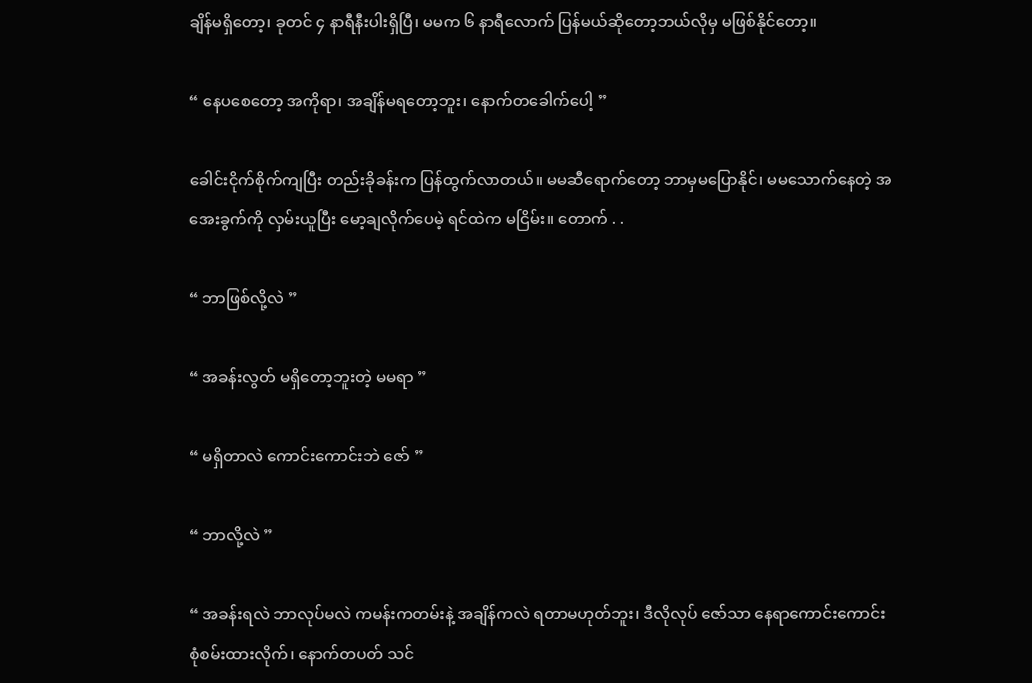ချိန်မရှိတော့၊ ခုတင် ၄ နာရီနီးပါးရှိပြီ၊ မမက ၆ နာရီလောက် ပြန်မယ်ဆိုတော့ဘယ်လိုမှ မဖြစ်နိုင်တော့။

“ နေပစေတော့ အကိုရာ၊ အချိန်မရတော့ဘူး၊ နောက်တခေါက်ပေါ့ ”

ခေါင်းငိုက်စိုက်ကျပြီး တည်းခိုခန်းက ပြန်ထွက်လာတယ်။ မမဆီရောက်တော့ ဘာမှမပြောနိုင်၊ မမသောက်နေတဲ့ အအေးခွက်ကို လှမ်းယူပြီး မော့ချလိုက်ပေမဲ့ ရင်ထဲက မငြိမ်း။ တောက် . .

“ ဘာဖြစ်လို့လဲ ”

“ အခန်းလွတ် မရှိတော့ဘူးတဲ့ မမရာ ”

“ မရှိတာလဲ ကောင်းကောင်းဘဲ ဇော် ”

“ ဘာလို့လဲ ”

“ အခန်းရလဲ ဘာလုပ်မလဲ ကမန်းကတမ်းနဲ့ အချိန်ကလဲ ရတာမဟုတ်ဘူး၊ ဒီလိုလုပ် ဇော်သာ နေရာကောင်းကောင်း စုံစမ်းထားလိုက်၊ နောက်တပတ် သင်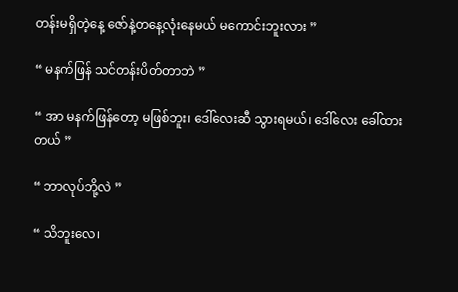တန်းမရှိတဲ့နေ့ ဇော်နဲ့တနေ့လုံးနေမယ် မကောင်းဘူးလား ”

“ မနက်ဖြန် သင်တန်းပိတ်တာဘဲ ”

“ အာ မနက်ဖြန်တော့ မဖြစ်ဘူး၊ ဒေါ်လေးဆီ သွားရမယ်၊ ဒေါ်လေး ခေါ်ထားတယ် ”

“ ဘာလုပ်ဘို့လဲ ”

“ သိဘူးလေ၊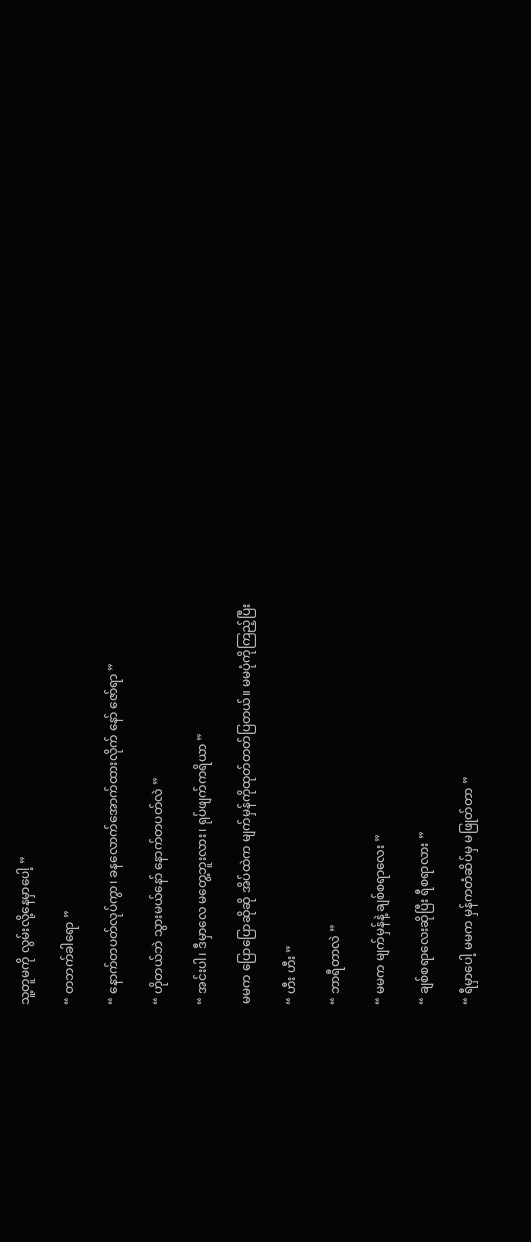သူ့တူမကို လွမ်းလို့နေမှာပေါ့ ”

“ တဘက်ခါရော ”

“ နောက်တပတ်လုပ်ကွာ၊ ခနလောက်အောက်ထားလိုက် နော် ဇော်ရာ ”

“ ဟိုတယ်ဘဲ သွားမယ်နော် နောက်တပတ်လဲ ”

“ အင်းပါ၊ ဒီမှာလေ မတွေ့ဘူးလား၊ ရုပ်ဖျက်ကရိယာ ”

မမက ပြောပြောဆိုဆို အိပ်ထဲက မျက်မှန်ကိုထုတ်တတ်ပြတယ်။ မမပုံကိုကြည့်ပြီး

“ ဟီး ဟီး ”

“ ဘာရီတာလဲ ”

“ မမက မျက်မှန်နဲ့ ချစ်စရာလေး ”

“ ချစ်စရာလေးဆိုပြီး ရီစရာလား ”

“ ရီမှာပေါ့ မမက မှန်ကတံဆိပ်မှ မဖြုတ်တာ ”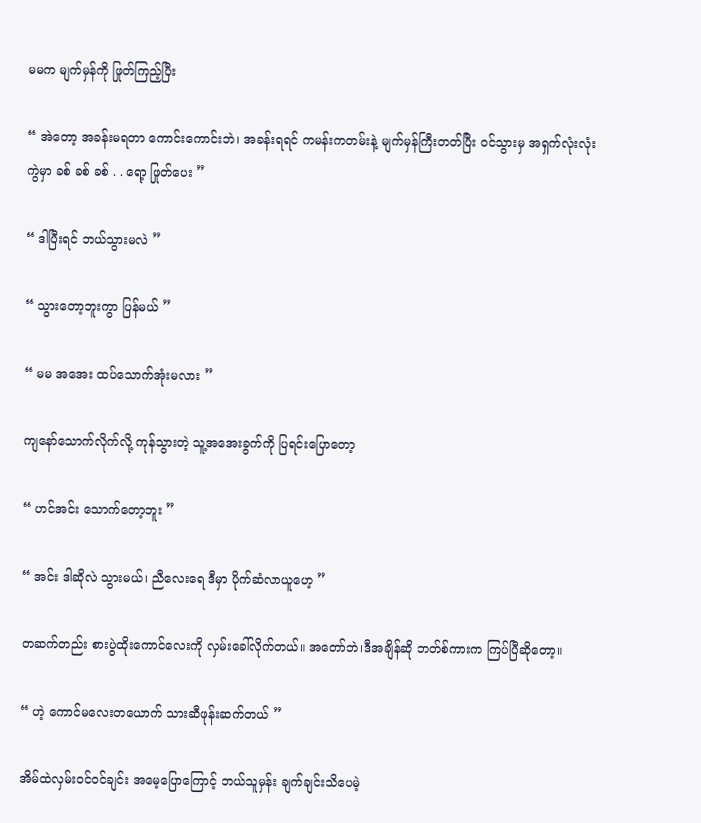မမက မျက်မှန်ကို ဖြုတ်ကြည့်ပြီး

“ အဲတော့ အခန်းမရတာ ကောင်းကောင်းဘဲ၊ အခန်းရရင် ကမန်းကတမ်းနဲ့ မျက်မှန်ကြီးတတ်ပြီး ဝင်သွားမှ အရှက်လုံးလုံးကွဲမှာ ခစ် ခစ် ခစ် . . ရော့ ဖြုတ်ပေး ”

“ ဒါပြီးရင် ဘယ်သွားမလဲ ”

“ သွားတော့ဘူးကွာ ပြန်မယ် ”

“ မမ အအေး ထပ်သောက်အုံးမလား ”

ကျနော်သောက်လိုက်လို့ ကုန်သွားတဲ့ သူ့အအေးခွက်ကို ပြရင်းပြောတော့

“ ဟင်အင်း သောက်တော့ဘူး ”

“ အင်း ဒါဆိုလဲ သွားမယ်၊ ညီလေးရေ ဒီမှာ ပိုက်ဆံလာယူဟေ့ ”

တဆက်တည်း စားပွဲထိုးကောင်လေးကို လှမ်းခေါ်လိုက်တယ်။ အတော်ဘဲ၊ဒီအချိန်ဆို ဘတ်စ်ကားက ကြပ်ပြီဆိုတော့။

“ ဟဲ့ ကောင်မလေးတယောက် သားဆီဖုန်းဆက်တယ် ”

အိမ်ထဲလှမ်းဝင်ဝင်ချင်း အမေ့ပြောကြောင့် ဘယ်သူမှန်း ချက်ချင်းသိပေမဲ့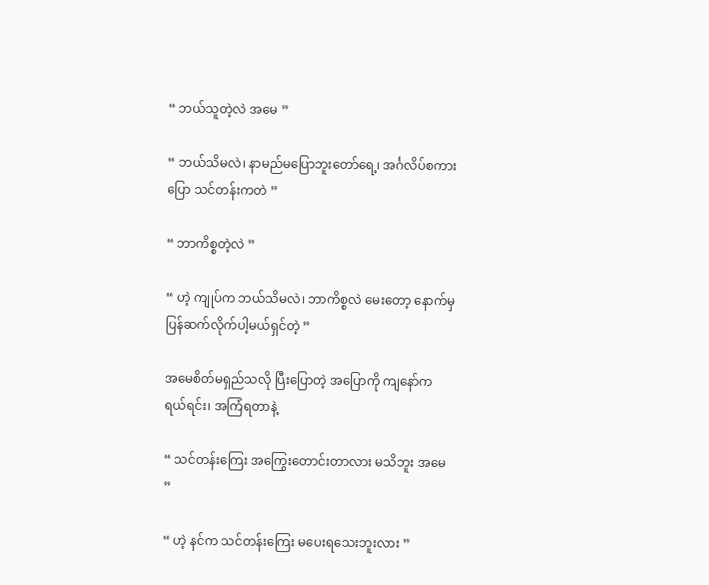“ ဘယ်သူတဲ့လဲ အမေ ”

“ ဘယ်သိမလဲ၊ နာမည်မပြောဘူးတော်ရေ့၊ အင်္ဂလိပ်စကားပြော သင်တန်းကတဲ ”

“ ဘာကိစ္စတဲ့လဲ ”

“ ဟဲ့ ကျုပ်က ဘယ်သိမလဲ၊ ဘာကိစ္စလဲ မေးတော့ နောက်မှ ပြန်ဆက်လိုက်ပါ့မယ်ရှင်တဲ့ ”

အမေစိတ်မရှည်သလို ပြီးပြောတဲ့ အပြောကို ကျနော်က ရယ်ရင်း၊ အကြံရတာနဲ့

“ သင်တန်းကြေး အကြွေးတောင်းတာလား မသိဘူး အမေ ”

“ ဟဲ့ နင်က သင်တန်းကြေး မပေးရသေးဘူးလား ”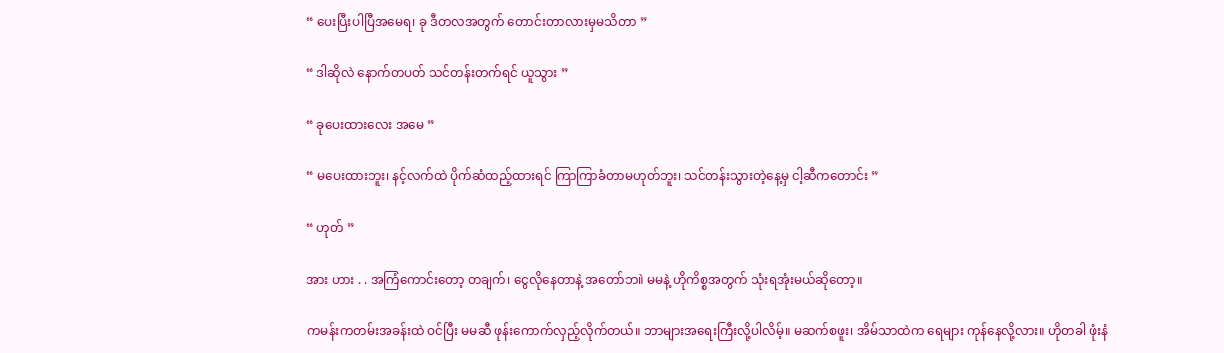“ ပေးပြီးပါပြီအမေရ၊ ခု ဒီတလအတွက် တောင်းတာလားမှမသိတာ ”

“ ဒါဆိုလဲ နောက်တပတ် သင်တန်းတက်ရင် ယူသွား ”

“ ခုပေးထားလေး အမေ ”

“ မပေးထားဘူး၊ နင့်လက်ထဲ ပိုက်ဆံထည့်ထားရင် ကြာကြာခံတာမဟုတ်ဘူး၊ သင်တန်းသွားတဲ့နေ့မှ ငါ့ဆီကတောင်း ”

“ ဟုတ် ”

အား ဟား . . အကြံကောင်းတော့ တချက်၊ ငွေလိုနေတာနဲ့ အတော်ဘ။ဲ မမနဲ့ ဟိုကိစ္စအတွက် သုံးရအုံးမယ်ဆိုတော့။

ကမန်းကတမ်းအခန်းထဲ ဝင်ပြီး မမဆီ ဖုန်းကောက်လှည့်လိုက်တယ်။ ဘာများအရေးကြီးလို့ပါလိမ့်။ မဆက်စဖူး၊ အိမ်သာထဲက ရေများ ကုန်နေလို့လား။ ဟိုတခါ ဖုံးနံ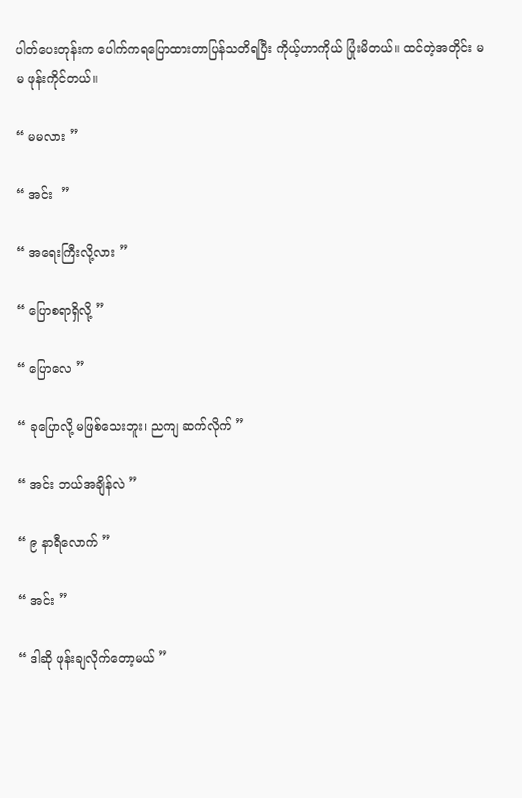ပါတ်ပေးတုန်းက ပေါက်ကရပြောထားတာပြန်သတိရပြီး ကိုယ့်ဟာကိုယ် ပြုံးမိတယ်။ ထင်တဲ့အတိုင်း မမ ဖုန်းကိုင်တယ်။

“ မမလား ”

“ အင်း  ”

“ အရေးကြီးလို့လား ”

“ ပြောစရာရှိလို့ ”

“ ပြောလေ ”

“ ခုပြောလို့ မဖြစ်သေးဘူး၊ ညကျ ဆက်လိုက် ”

“ အင်း ဘယ်အချိန်လဲ ”

“ ၉ နာရီလောက် ”

“ အင်း ”

“ ဒါဆို ဖုန်းချလိုက်တော့မယ် ”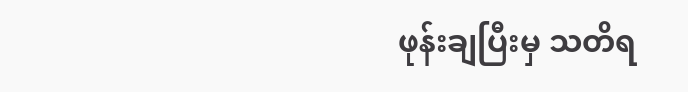ဖုန်းချပြီးမှ သတိရ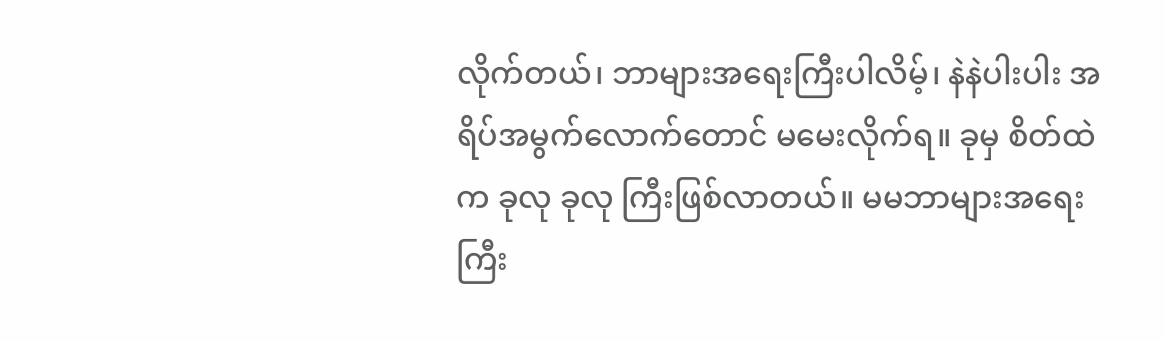လိုက်တယ်၊ ဘာများအရေးကြီးပါလိမ့်၊ နဲနဲပါးပါး အရိပ်အမွက်လောက်တောင် မမေးလိုက်ရ။ ခုမှ စိတ်ထဲက ခုလု ခုလု ကြီးဖြစ်လာတယ်။ မမဘာများအရေးကြီး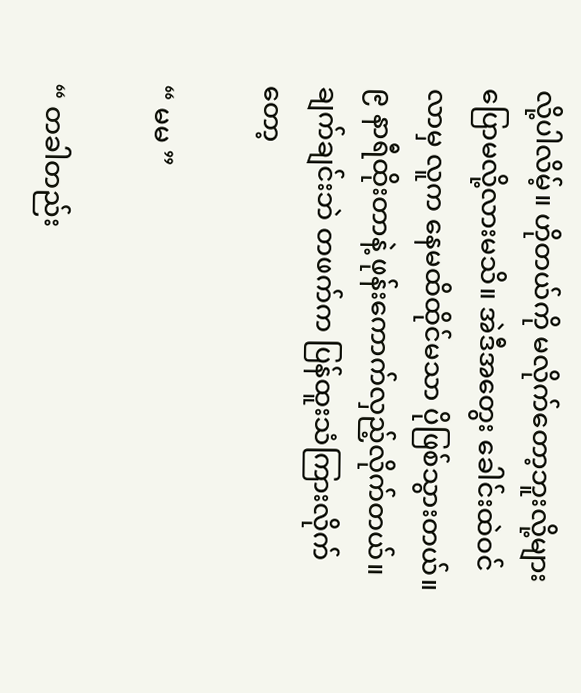လို့ပါလိမ့်။ ဟိုတယ်ကို မလိုက်တော့ဘူးလို့များ ပြောမလို့လားမသိ။ အဲဒီအတွေး ခေါင်းထဲဝင်လာမှ လူက နေမထိထိုင်မသာ ပိုဖြစ်သွားတယ်။ ၉ နာရီထိုးတာနဲ့ ဖုန်းကောက်လှည့်လိုက်တယ်။ ချက်ချင်းဘဲ တဖက်က ပြန်ထူးသံကြားလိုက်တော့

“ မမ ”

“ တခါတည်း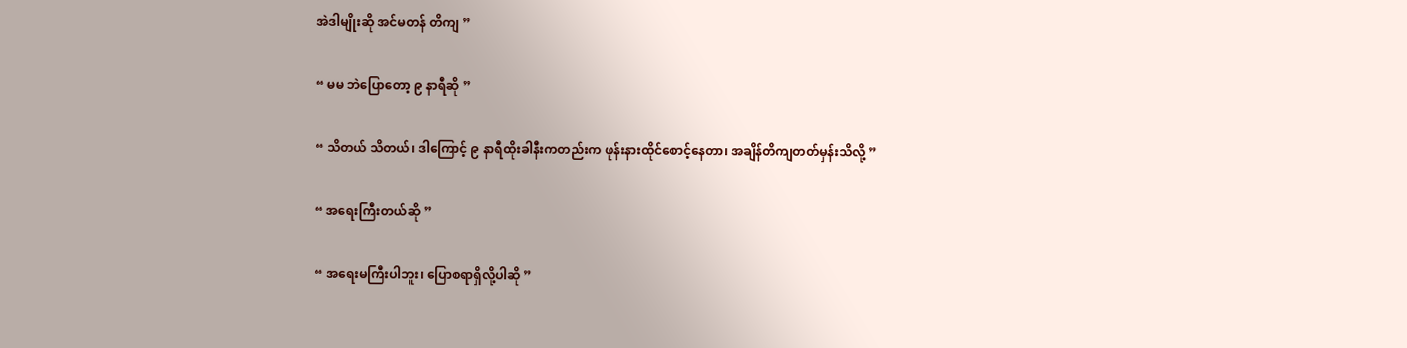အဲဒါမျိုးဆို အင်မတန် တိကျ ”

“ မမ ဘဲပြောတော့ ၉ နာရီဆို ”

“ သိတယ် သိတယ်၊ ဒါကြောင့် ၉ နာရီထိုးခါနီးကတည်းက ဖုန်းနားထိုင်စောင့်နေတာ၊ အချိန်တိကျတတ်မှန်းသိလို့ ”

“ အရေးကြီးတယ်ဆို ”

“ အရေးမကြီးပါဘူး၊ ပြောစရာရှိလို့ပါဆို ”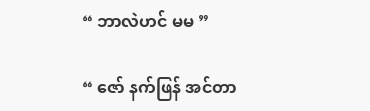“ ဘာလဲဟင် မမ ”

“ ဇော် နက်ဖြန် အင်တာ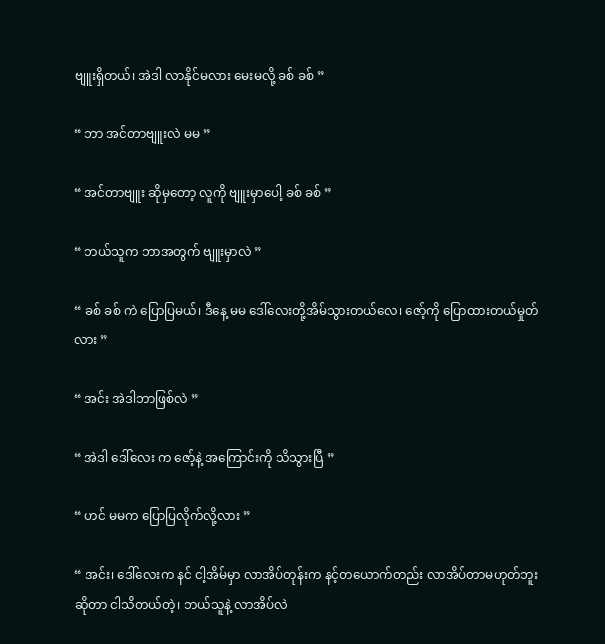ဗျူးရှိတယ်၊ အဲဒါ လာနိုင်မလား မေးမလို့ ခစ် ခစ် ”

“ ဘာ အင်တာဗျူးလဲ မမ ”

“ အင်တာဗျူး ဆိုမှတော့ လူကို ဗျူးမှာပေါ့ ခစ် ခစ် ”

“ ဘယ်သူက ဘာအတွက် ဗျူးမှာလဲ ”

“ ခစ် ခစ် ကဲ ပြောပြမယ်၊ ဒီနေ့ မမ ဒေါ်လေးတို့အိမ်သွားတယ်လေ၊ ဇော့်ကို ပြောထားတယ်မှုတ်လား ”

“ အင်း အဲဒါဘာဖြစ်လဲ ”

“ အဲဒါ ဒေါ်လေး က ဇော့်နဲ့ အကြောင်းကို သိသွားပြီ ”

“ ဟင် မမက ပြောပြလိုက်လို့လား ”

“ အင်း၊ ဒေါ်လေးက နင် ငါ့အိမ်မှာ လာအိပ်တုန်းက နင့်တယောက်တည်း လာအိပ်တာမဟုတ်ဘူး ဆိုတာ ငါသိတယ်တဲ့၊ ဘယ်သူနဲ့ လာအိပ်လဲ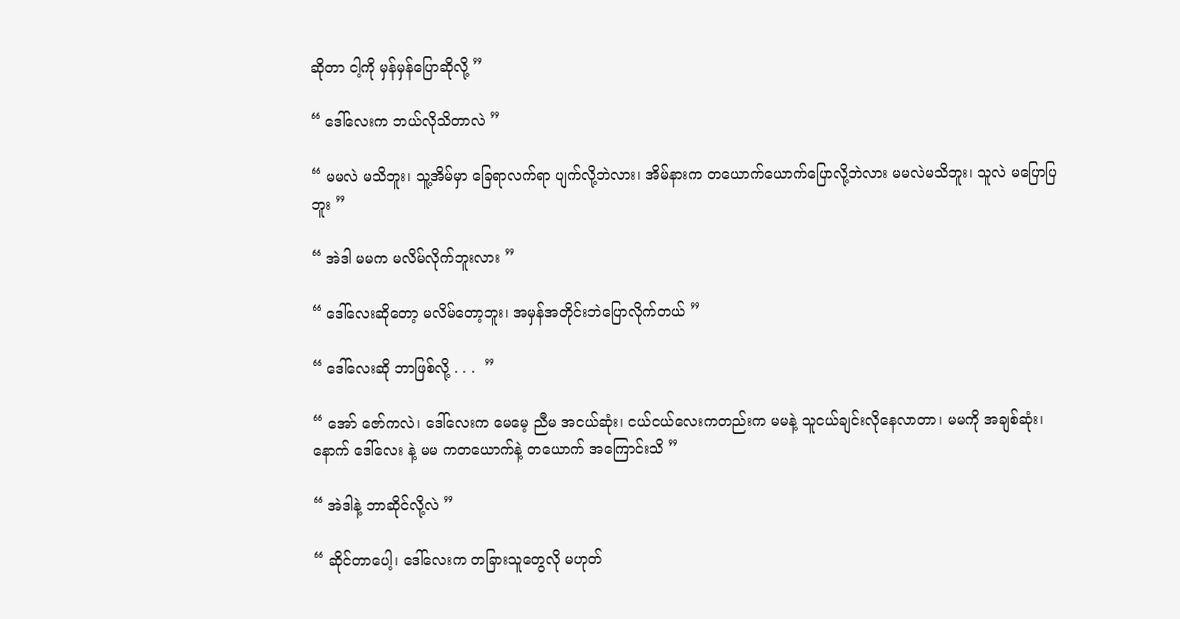ဆိုတာ ငါ့ကို မှန်မှန်ပြောဆိုလို့ ”

“ ဒေါ်လေးက ဘယ်လိုသိတာလဲ ”

“ မမလဲ မသိဘူး၊ သူ့အိမ်မှာ ခြေရာလက်ရာ ပျက်လို့ဘဲလား၊ အိမ်နားက တယောက်ယောက်ပြောလို့ဘဲလား မမလဲမသိဘူး၊ သူလဲ မပြောပြဘူး ”

“ အဲဒါ မမက မလိမ်လိုက်ဘူးလား ”

“ ဒေါ်လေးဆိုတော့ မလိမ်တော့ဘူး၊ အမှန်အတိုင်းဘဲပြောလိုက်တယ် ”

“ ဒေါ်လေးဆို ဘာဖြစ်လို့ . . .  ”

“ အော် ဇော်ကလဲ၊ ဒေါ်လေးက မေမေ့ ညီမ အငယ်ဆုံး၊ ငယ်ငယ်လေးကတည်းက မမနဲ့ သူငယ်ချင်းလိုနေလာတာ၊ မမကို အချစ်ဆုံး၊ နောက် ဒေါ်လေး နဲ့ မမ ကတယောက်နဲ့ တယောက် အကြောင်းသိ ”

“ အဲဒါနဲ့ ဘာဆိုင်လို့လဲ ”

“ ဆိုင်တာပေါ့၊ ဒေါ်လေးက တခြားသူတွေလို မဟုတ်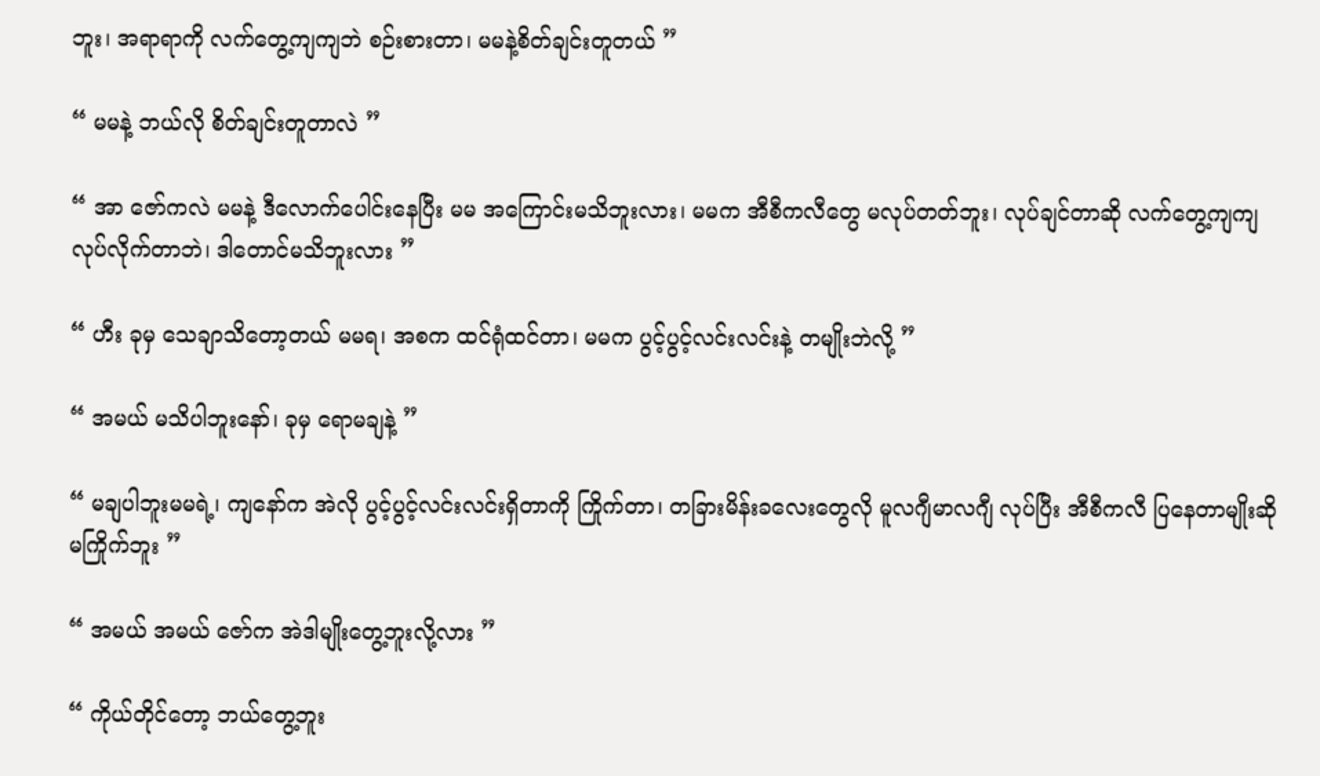ဘူး၊ အရာရာကို လက်တွေ့ကျကျဘဲ စဉ်းစားတာ၊ မမနဲ့စိတ်ချင်းတူတယ် ”

“ မမနဲ့ ဘယ်လို စိတ်ချင်းတူတာလဲ ”

“ အာ ဇော်ကလဲ မမနဲ့ ဒီလောက်ပေါင်းနေပြီး မမ အကြောင်းမသိဘူးလား၊ မမက အီစီကလီတွေ မလုပ်တတ်ဘူး၊ လုပ်ချင်တာဆို လက်တွေ့ကျကျလုပ်လိုက်တာဘဲ၊ ဒါတောင်မသိဘူးလား ”

“ ဟီး ခုမှ သေချာသိတော့တယ် မမရ၊ အစက ထင်ရုံထင်တာ၊ မမက ပွင့်ပွင့်လင်းလင်းနဲ့ တမျိုးဘဲလို့ ”

“ အမယ် မသိပါဘူးနော်၊ ခုမှ ရောမချနဲ့ ”

“ မချပါဘူးမမရဲ့၊ ကျနော်က အဲလို ပွင့်ပွင့်လင်းလင်းရှိတာကို ကြိုက်တာ၊ တခြားမိန်းခလေးတွေလို မူလဂျီမာလဂျီ လုပ်ပြီး အီစီကလီ ပြနေတာမျိုးဆို မကြိုက်ဘူး ”

“ အမယ် အမယ် ဇော်က အဲဒါမျိုးတွေ့ဘူးလို့လား ”

“ ကိုယ်တိုင်တော့ ဘယ်တွေ့ဘူး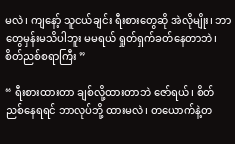မလဲ၊ ကျနော့် သူငယ်ချင်း ရီးစားတွေဆို အဲလိုမျိုး၊ ဘာတွေမှန်းမသိပါဘူး မမရယ် ရှုတ်ရှက်ခတ်နေတာဘဲ၊ စိတ်ညစ်စရာကြီး ”

“ ရီးစားထားတာ ချစ်လို့ထားတာဘဲ ဇော်ရယ်၊ စိတ်ညစ်နေရရင် ဘာလုပ်ဘို့ ထားမလဲ၊ တယောက်နဲ့တ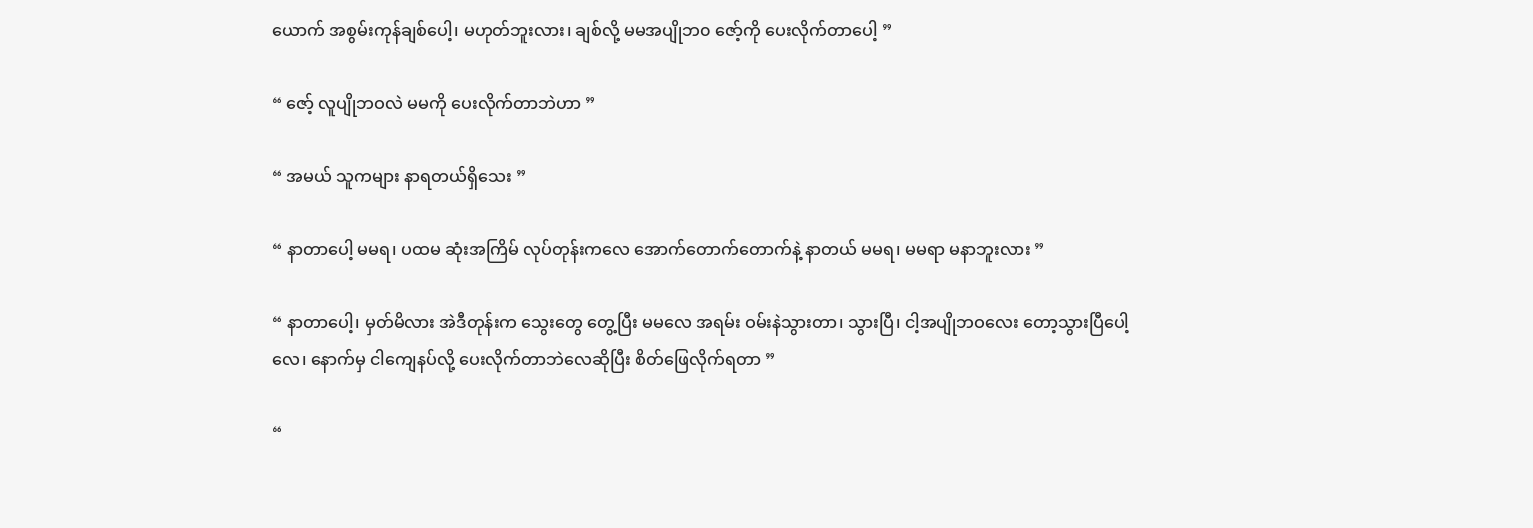ယောက် အစွမ်းကုန်ချစ်ပေါ့၊ မဟုတ်ဘူးလား၊ ချစ်လို့ မမအပျိုဘ၀ ဇော့်ကို ပေးလိုက်တာပေါ့ ”

“ ဇော့် လူပျိုဘဝလဲ မမကို ပေးလိုက်တာဘဲဟာ ”

“ အမယ် သူကများ နာရတယ်ရှိသေး ”

“ နာတာပေါ့ မမရ၊ ပထမ ဆုံးအကြိမ် လုပ်တုန်းကလေ အောက်တောက်တောက်နဲ့ နာတယ် မမရ၊ မမရာ မနာဘူးလား ”

“ နာတာပေါ့၊ မှတ်မိလား အဲဒီတုန်းက သွေးတွေ တွေ့ပြီး မမလေ အရမ်း ဝမ်းနဲသွားတာ၊ သွားပြီ၊ ငါ့အပျိုဘဝလေး တော့သွားပြီပေါ့လေ၊ နောက်မှ ငါကျေနပ်လို့ ပေးလိုက်တာဘဲလေဆိုပြီး စိတ်ဖြေလိုက်ရတာ ”

“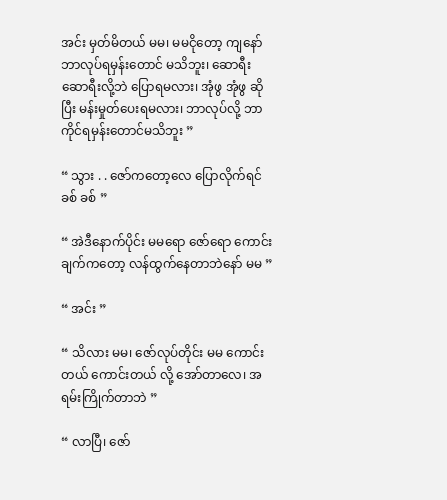အင်း မှတ်မိတယ် မမ၊ မမငိုတော့ ကျနော် ဘာလုပ်ရမှန်းတောင် မသိဘူး၊ ဆောရီး ဆောရီးလို့ဘဲ ပြောရမလား၊ အုံဖွ အုံဖွ ဆိုပြီး မန်းမှုတ်ပေးရမလား၊ ဘာလုပ်လို့ ဘာကိုင်ရမှန်းတောင်မသိဘူး ”

“ သွား . . ဇော်ကတော့လေ ပြောလိုက်ရင် ခစ် ခစ် ”

“ အဲဒီနောက်ပိုင်း မမရော ဇော်ရော ကောင်းချက်ကတော့ လန်ထွက်နေတာဘဲနော် မမ ”

“ အင်း ”

“ သိလား မမ၊ ဇော်လုပ်တိုင်း မမ ကောင်းတယ် ကောင်းတယ် လို့ အော်တာလေ၊ အရမ်းကြိုက်တာဘဲ ”

“ လာပြီ၊ ဇော်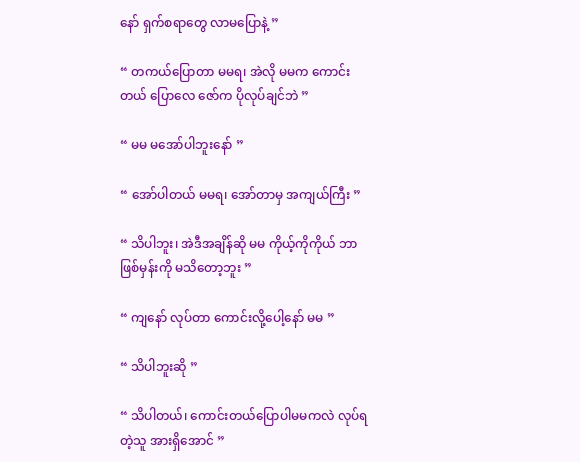နော် ရှက်စရာတွေ လာမပြောနဲ့ ”

“ တကယ်ပြောတာ မမရ၊ အဲလို မမက ကောင်းတယ် ပြောလေ ဇော်က ပိုလုပ်ချင်ဘဲ ”

“ မမ မအော်ပါဘူးနော် ”

“ အော်ပါတယ် မမရ၊ အော်တာမှ အကျယ်ကြီး ”

“ သိပါဘူး၊ အဲဒီအချိန်ဆို မမ ကိုယ့်ကိုကိုယ် ဘာဖြစ်မှန်းကို မသိတော့ဘူး ”

“ ကျနော် လုပ်တာ ကောင်းလို့ပေါ့နော် မမ ”

“ သိပါဘူးဆို ”

“ သိပါတယ်၊ ကောင်းတယ်ပြောပါမမကလဲ လုပ်ရတဲ့သူ အားရှိအောင် ”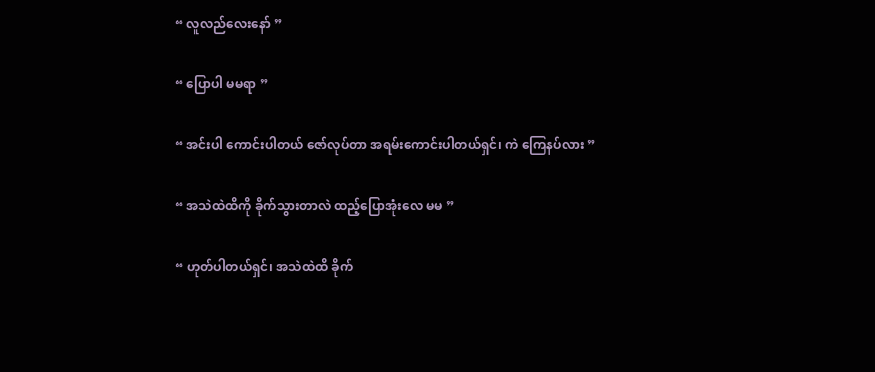“ လူလည်လေးနော် ”

“ ပြောပါ မမရာ ”

“ အင်းပါ ကောင်းပါတယ် ဇော်လုပ်တာ အရမ်းကောင်းပါတယ်ရှင်၊ ကဲ ကြေနပ်လား ”

“ အသဲထဲထိကို ခိုက်သွားတာလဲ ထည့်ပြောအုံးလေ မမ ”

“ ဟုတ်ပါတယ်ရှင်၊ အသဲထဲထိ ခိုက်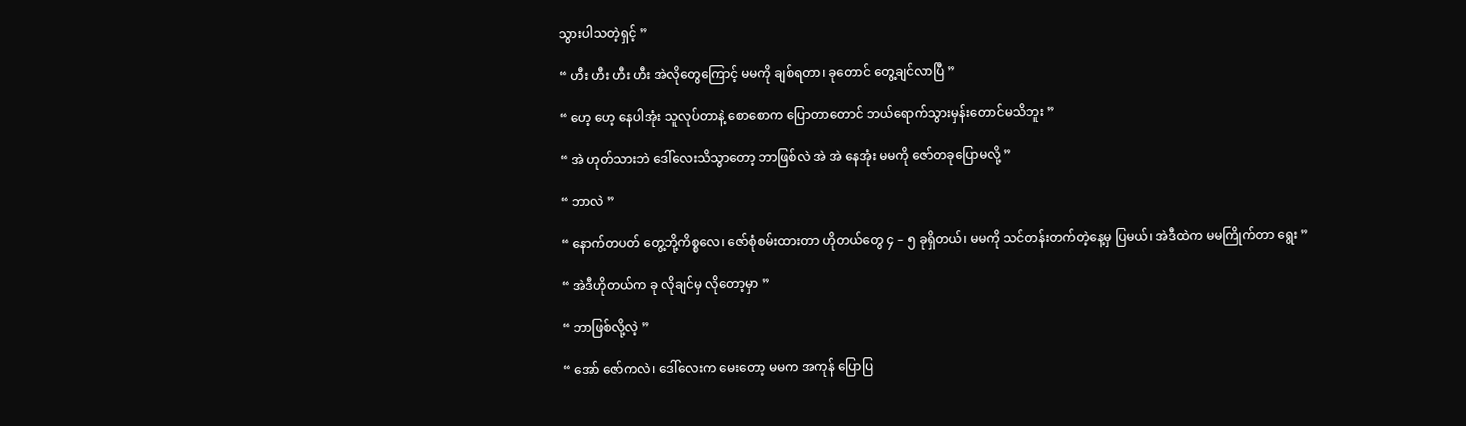သွားပါသတဲ့ရှင့် ”

“ ဟီး ဟီး ဟီး ဟီး အဲလိုတွေကြောင့် မမကို ချစ်ရတာ၊ ခုတောင် တွေ့ချင်လာပြီ ”

“ ဟေ့ ဟေ့ နေပါအုံး သူလုပ်တာနဲ့ စောစောက ပြောတာတောင် ဘယ်ရောက်သွားမှန်းတောင်မသိဘူး ”

“ အဲ ဟုတ်သားဘဲ ဒေါ်လေးသိသွာတော့ ဘာဖြစ်လဲ အဲ အဲ နေအုံး မမကို ဇော်တခုပြောမလို့ ”

“ ဘာလဲ ”

“ နောက်တပတ် တွေ့ဘို့ကိစ္စလေ၊ ဇော်စုံစမ်းထားတာ ဟိုတယ်တွေ ၄ – ၅ ခုရှိတယ်၊ မမကို သင်တန်းတက်တဲ့နေ့မှ ပြမယ်၊ အဲဒီထဲက မမကြိုက်တာ ရွေး ”

“ အဲဒီဟိုတယ်က ခု လိုချင်မှ လိုတော့မှာ ”

“ ဘာဖြစ်လို့လဲ့ ”

“ အော် ဇော်ကလဲ၊ ဒေါ်လေးက မေးတော့ မမက အကုန် ပြောပြ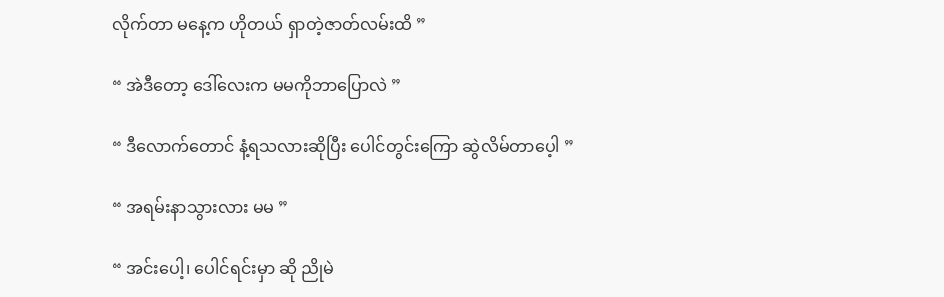လိုက်တာ မနေ့က ဟိုတယ် ရှာတဲ့ဇာတ်လမ်းထိ ”

“ အဲဒီတော့ ဒေါ်လေးက မမကိုဘာပြောလဲ ”

“ ဒီလောက်တောင် နံ့ရသလားဆိုပြီး ပေါင်တွင်းကြော ဆွဲလိမ်တာပေ့ါ ”

“ အရမ်းနာသွားလား မမ ”

“ အင်းပေါ့၊ ပေါင်ရင်းမှာ ဆို ညိုမဲ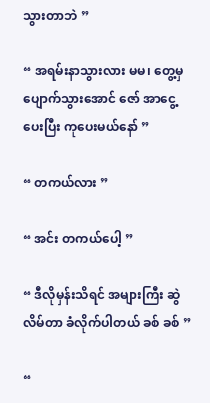သွားတာဘဲ ”

“ အရမ်းနာသွားလား မမ၊ တွေ့မှ ပျောက်သွားအောင် ဇော် အာငွေ့ပေးပြီး ကုပေးမယ်နော် ”

“ တကယ်လား ”

“ အင်း တကယ်ပေါ့ ”

“ ဒီလိုမှန်းသိရင် အများကြီး ဆွဲလိမ်တာ ခံလိုက်ပါတယ် ခစ် ခစ် ”

“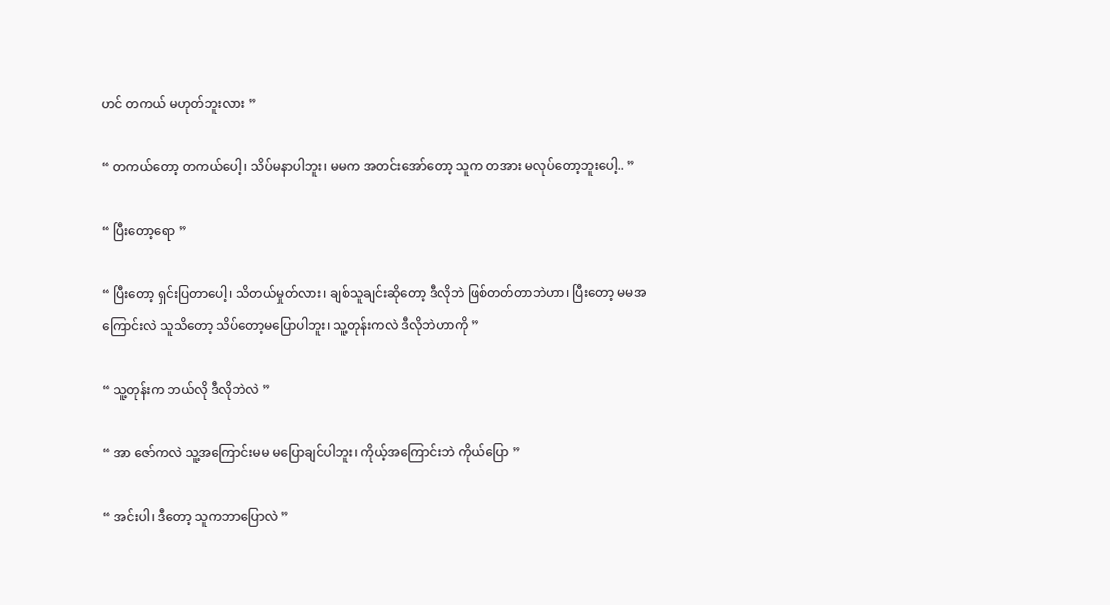ဟင် တကယ် မဟုတ်ဘူးလား ”

“ တကယ်တော့ တကယ်ပေါ့၊ သိပ်မနာပါဘူး၊ မမက အတင်းအော်တော့ သူက တအား မလုပ်တော့ဘူးပေါ့.. ”

“ ပြီးတော့ရော ”

“ ပြီးတော့ ရှင်းပြတာပေါ့၊ သိတယ်မှုတ်လား၊ ချစ်သူချင်းဆိုတော့ ဒီလိုဘဲ ဖြစ်တတ်တာဘဲဟာ၊ ပြီးတော့ မမအကြောင်းလဲ သူသိတော့ သိပ်တော့မပြောပါဘူး၊ သူ့တုန်းကလဲ ဒီလိုဘဲဟာကို ”

“ သူ့တုန်းက ဘယ်လို ဒီလိုဘဲလဲ ”

“ အာ ဇော်ကလဲ သူ့အကြောင်းမမ မပြောချင်ပါဘူး၊ ကိုယ့်အကြောင်းဘဲ ကိုယ်ပြော ”

“ အင်းပါ၊ ဒီတော့ သူကဘာပြောလဲ ”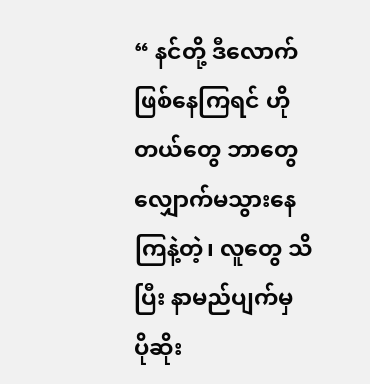“ နင်တို့ ဒီလောက်ဖြစ်နေကြရင် ဟိုတယ်တွေ ဘာတွေ လျှောက်မသွားနေကြနဲ့တဲ့၊ လူတွေ သိပြီး နာမည်ပျက်မှ ပိုဆိုး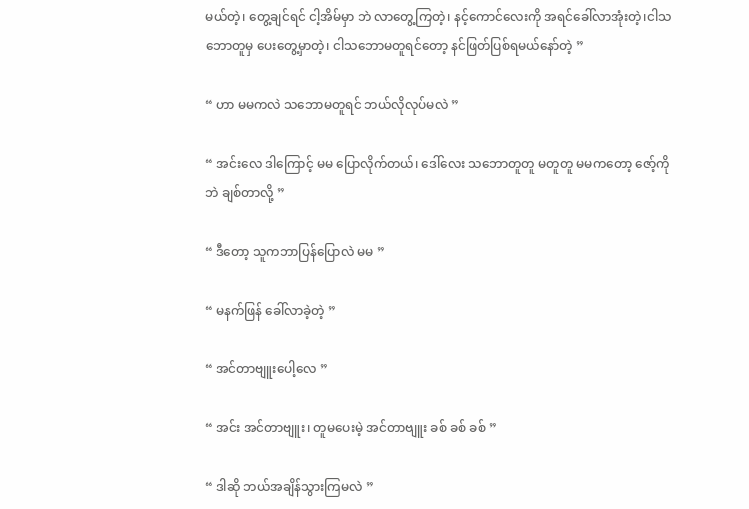မယ်တဲ့၊ တွေ့ချင်ရင် ငါ့အိမ်မှာ ဘဲ လာတွေ့ကြတဲ့၊ နင့်ကောင်လေးကို အရင်ခေါ်လာအုံးတဲ့၊ငါသဘောတူမှ ပေးတွေ့မှာတဲ့၊ ငါသဘောမတူရင်တော့ နင်ဖြတ်ပြစ်ရမယ်နော်တဲ့ ”

“ ဟာ မမကလဲ သဘောမတူရင် ဘယ်လိုလုပ်မလဲ ”

“ အင်းလေ ဒါကြောင့် မမ ပြောလိုက်တယ်၊ ဒေါ်လေး သဘောတူတူ မတူတူ မမကတော့ ဇော့်ကိုဘဲ ချစ်တာလို့ ”

“ ဒီတော့ သူကဘာပြန်ပြောလဲ မမ ”

“ မနက်ဖြန် ခေါ်လာခဲ့တဲ့ ”

“ အင်တာဗျူးပေါ့လေ ”

“ အင်း အင်တာဗျူး၊ တူမပေးမဲ့ အင်တာဗျူး ခစ် ခစ် ခစ် ”

“ ဒါဆို ဘယ်အချိန်သွားကြမလဲ ”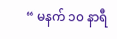“ မနက် ၁၀ နာရီ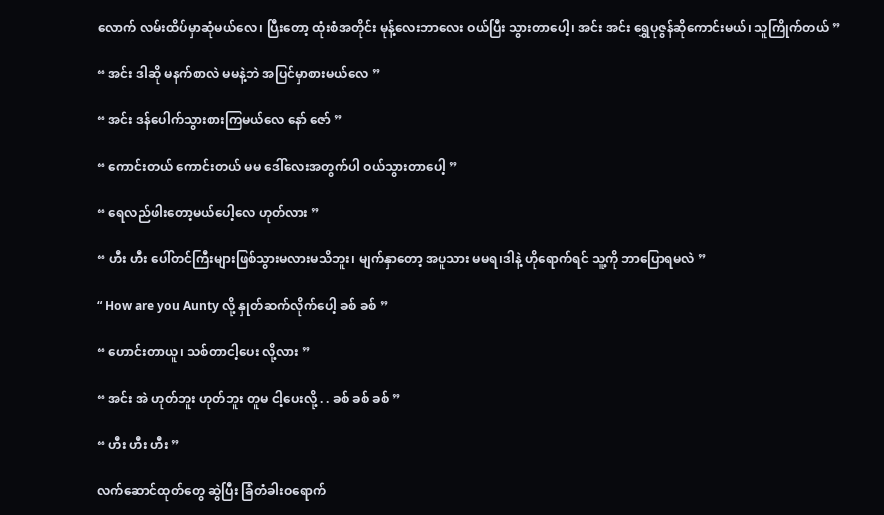လောက် လမ်းထိပ်မှာဆုံမယ်လေ၊ ပြီးတော့ ထုံးစံအတိုင်း မုန့်လေးဘာလေး ဝယ်ပြီး သွားတာပေါ့၊ အင်း အင်း ရွှေပုဇွန်ဆိုကောင်းမယ်၊ သူကြိုက်တယ် ”

“ အင်း ဒါဆို မနက်စာလဲ မမနဲ့ဘဲ အပြင်မှာစားမယ်လေ ”

“ အင်း ဒန်ပေါက်သွားစားကြမယ်လေ နော် ဇော် ”

“ ကောင်းတယ် ကောင်းတယ် မမ ဒေါ်လေးအတွက်ပါ ဝယ်သွားတာပေါ့ ”

“ ရေလည်ဖါးတော့မယ်ပေါ့လေ ဟုတ်လား ”

“ ဟီး ဟီး ပေါ်တင်ကြီးများဖြစ်သွားမလားမသိဘူး၊ မျက်နှာတော့ အပူသား မမရ၊ဒါနဲ့ ဟိုရောက်ရင် သူ့ကို ဘာပြောရမလဲ ”

“ How are you Aunty လို့ နှုတ်ဆက်လိုက်ပေါ့ ခစ် ခစ် ”

“ ဟောင်းတာယူ၊ သစ်တာငါ့ပေး လို့လား ”

“ အင်း အဲ ဟုတ်ဘူး ဟုတ်ဘူး တူမ ငါ့ပေးလို့ . . ခစ် ခစ် ခစ် ”

“ ဟီး ဟီး ဟီး ”

လက်ဆောင်ထုတ်တွေ ဆွဲပြီး ခြံတံခါးဝရောက်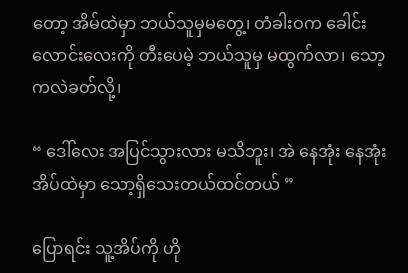တော့ အိမ်ထဲမှာ ဘယ်သူမှမတွေ့၊ တံခါးဝက ခေါင်းလောင်းလေးကို တီးပေမဲ့ ဘယ်သူမှ မထွက်လာ၊ သော့ကလဲခတ်လို့၊

“ ဒေါ်လေး အပြင်သွားလား မသိဘူး၊ အဲ နေအုံး နေအုံး အိပ်ထဲမှာ သော့ရှိသေးတယ်ထင်တယ် ”

ပြောရင်း သူ့အိပ်ကို ဟို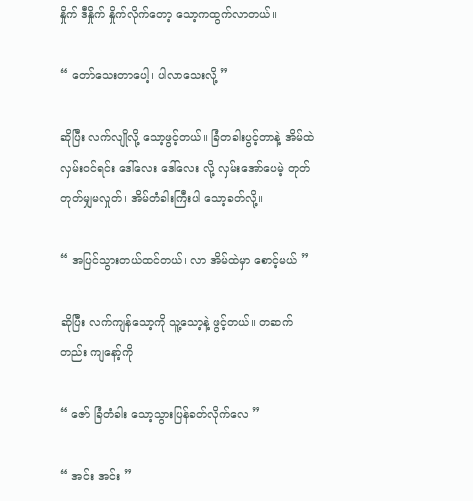နှိုက် ဒီနှိုက် နှိုက်လိုက်တော့ သော့ကထွက်လာတယ်။

“ တော်သေးတာပေါ့၊ ပါလာသေးလို့ ”

ဆိုပြီး လက်လျိုလို့ သော့ဖွင့်တယ်။ ခြံတခါးပွင့်တာနဲ့ အိမ်ထဲလှမ်းဝင်ရင်း ဒေါ်လေး ဒေါ်လေး လို့ လှမ်းအော်ပေမဲ့ တုတ်တုတ်မျှမလှုတ်၊ အိမ်တံခါးကြီးပါ သော့ခတ်လို့။

“ အပြင်သွားတယ်ထင်တယ်၊ လာ အိမ်ထဲမှာ စောင့်မယ် ”

ဆိုပြီး လက်ကျန်သော့ကို သူ့သော့နဲ့ ဖွင့်တယ်။ တဆက်တည်း ကျနော့်ကို

“ ဇော် ခြံတံခါး သော့သွားပြန်ခတ်လိုက်လေ ”

“ အင်း အင်း ”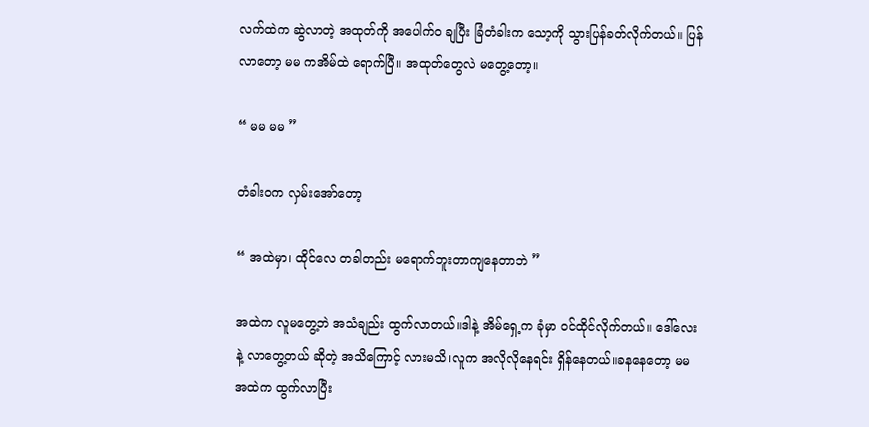လက်ထဲက ဆွဲလာတဲ့ အထုတ်ကို အပေါက်၀ ချပြီး ခြံတံခါးက သော့ကို သွားပြန်ခတ်လိုက်တယ်။ ပြန်လာတော့ မမ ကအိမ်ထဲ ရောက်ပြီ။ အထုတ်တွေလဲ မတွေ့တော့။

“ မမ မမ ”

တံခါးဝက လှမ်းအော်တော့

“ အထဲမှာ၊ ထိုင်လေ တခါတည်း မရောက်ဘူးတာကျနေတာဘဲ ”

အထဲက လူမတွေ့ဘဲ အသံချည်း ထွက်လာတယ်။ဒါနဲ့ အိမ်ရှေ့က ခုံမှာ ဝင်ထိုင်လိုက်တယ်။ ဒေါ်လေး နဲ့ လာတွေ့တယ် ဆိုတဲ့ အသိကြောင့် လားမသိ၊လူက အလိုလိုနေရင်း ရှိန်နေတယ်။ခနနေတော့ မမအထဲက ထွက်လာပြီး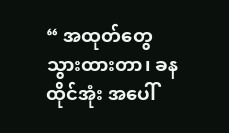“ အထုတ်တွေ သွားထားတာ၊ ခန ထိုင်အုံး အပေါ်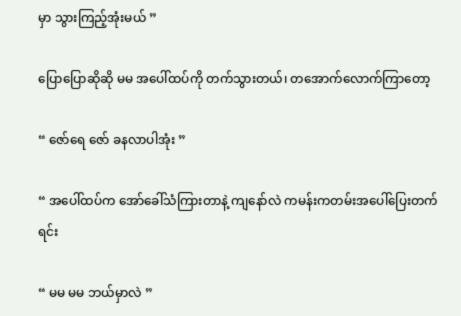မှာ သွားကြည့်အုံးမယ် ”

ပြောပြောဆိုဆို မမ အပေါ်ထပ်ကို တက်သွားတယ်၊ တအောက်လောက်ကြာတော့

“ ဇော်ရေ ဇော် ခနလာပါအုံး ”

“ အပေါ်ထပ်က အော်ခေါ်သံကြားတာနဲ့ ကျနော်လဲ ကမန်းကတမ်းအပေါ်ပြေးတက်ရင်း

“ မမ မမ ဘယ်မှာလဲ ”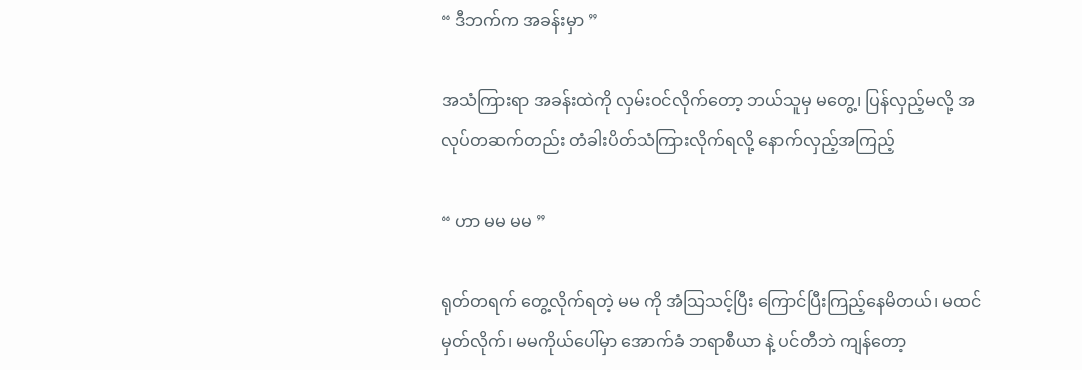“ ဒီဘက်က အခန်းမှာ ”

အသံကြားရာ အခန်းထဲကို လှမ်းဝင်လိုက်တော့ ဘယ်သူမှ မတွေ့၊ ပြန်လှည့်မလို့ အလုပ်တဆက်တည်း တံခါးပိတ်သံကြားလိုက်ရလို့ နောက်လှည့်အကြည့်

“ ဟာ မမ မမ ”

ရုတ်တရက် တွေ့လိုက်ရတဲ့ မမ ကို အံသြသင့်ပြီး ကြောင်ပြီးကြည့်နေမိတယ်၊ မထင်မှတ်လိုက်၊ မမကိုယ်ပေါ်မှာ အောက်ခံ ဘရာစီယာ နဲ့ ပင်တီဘဲ ကျန်တော့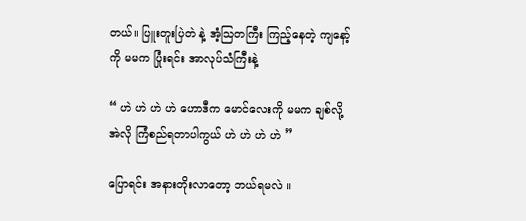တယ်။ ပြူးတူးပြဲတဲ နဲ့ အံ့သြတကြီး ကြည့်နေတဲ့ ကျနော့်ကို မမက ပြုံးရင်း အာလုပ်သံကြီးနဲ့

“ ဟဲ ဟဲ ဟဲ ဟဲ ဟောဒီက မောင်လေးကို မမက ချစ်လို့ အဲလို ကြံစည်ရတာပါကွယ် ဟဲ ဟဲ ဟဲ ဟဲ ”

ပြောရင်း အနားတိုးလာတော့ ဘယ်ရမလဲ ။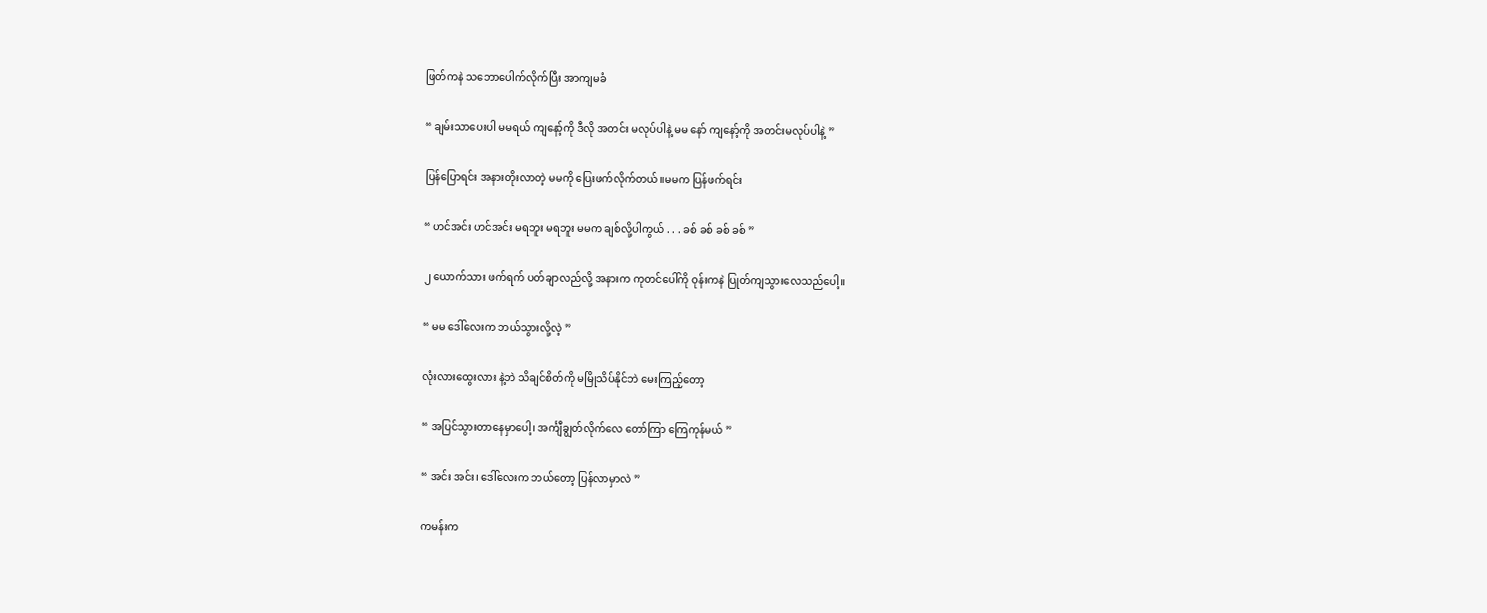ဖြတ်ကနဲ သဘောပေါက်လိုက်ပြီး အာကျမခံ

“ ချမ်းသာပေးပါ မမရယ် ကျနော့်ကို ဒီလို အတင်း မလုပ်ပါနဲ့ မမ နော် ကျနော့်ကို အတင်းမလုပ်ပါနဲ့ ”

ပြန်ပြောရင်း အနားတိုးလာတဲ့ မမကို ပြေးဖက်လိုက်တယ်။မမက ပြန်ဖက်ရင်း

“ ဟင်အင်း ဟင်အင်း မရဘူး မရဘူး မမက ချစ်လို့ပါကွယ် . . . ခစ် ခစ် ခစ် ခစ် ”

၂ ယောက်သား ဖက်ရက် ပတ်ချာလည်လို့ အနားက ကုတင်ပေါ်ကို ဝုန်းကနဲ ပြုတ်ကျသွားလေသည်ပေါ့။

“ မမ ဒေါ်လေးက ဘယ်သွားလို့လဲ့ ”

လုံးလားထွေးလား နဲ့ဘဲ သိချင်စိတ်ကို မမြိုသိပ်နိုင်ဘဲ မေးကြည့်တော့

“ အပြင်သွားတာနေမှာပေါ့၊ အင်္ကျီချွတ်လိုက်လေ တော်ကြာ ကြေကုန်မယ် ”

“ အင်း အင်း၊ ဒေါ်လေးက ဘယ်တော့ ပြန်လာမှာလဲ ”

ကမန်းက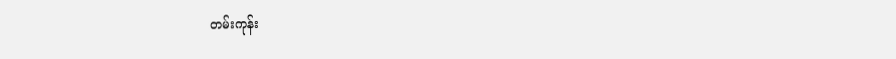တမ်းကုန်း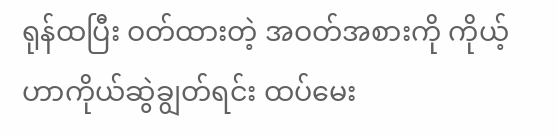ရုန်ထပြီး ဝတ်ထားတဲ့ အဝတ်အစားကို ကိုယ့်ဟာကိုယ်ဆွဲချွတ်ရင်း ထပ်မေး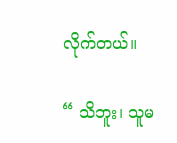လိုက်တယ်။

“ သိဘူး၊ သူမ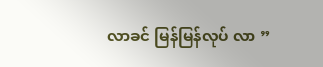လာခင် မြန်မြန်လုပ် လာ ”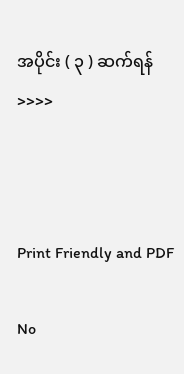အပိုင်း ( ၃ ) ဆက်ရန် >>>>



Print Friendly and PDF

No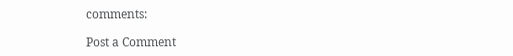comments:

Post a Comment